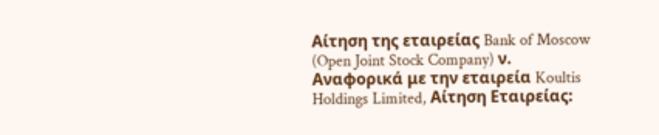Αίτηση της εταιρείας Bank of Moscow (Open Joint Stock Company) ν. Αναφορικά με την εταιρεία Koultis Holdings Limited, Αίτηση Εταιρείας: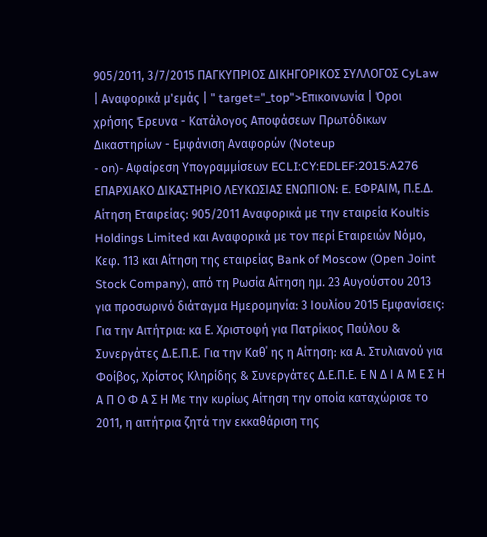905/2011, 3/7/2015 ΠΑΓΚΥΠΡΙΟΣ ΔΙΚΗΓΟΡΙΚΟΣ ΣΥΛΛΟΓΟΣ CyLaw | Αναφορικά μ'εμάς | " target="_top">Επικοινωνία | Όροι χρήσης Έρευνα - Κατάλογος Αποφάσεων Πρωτόδικων Δικαστηρίων - Εμφάνιση Αναφορών (Noteup
- on)- Αφαίρεση Υπογραμμίσεων ECLI:CY:EDLEF:2015:A276 ΕΠΑΡΧΙΑΚΟ ΔΙΚΑΣΤΗΡΙΟ ΛΕΥΚΩΣΙΑΣ ΕΝΩΠΙΟΝ: E. ΕΦΡΑΙΜ, Π.Ε.Δ. Αίτηση Εταιρείας: 905/2011 Αναφορικά με την εταιρεία Koultis Holdings Limited και Αναφορικά με τον περί Εταιρειών Νόμο, Κεφ. 113 και Αίτηση της εταιρείας Bank of Moscow (Open Joint Stock Company), από τη Ρωσία Αίτηση ημ. 23 Αυγούστου 2013 για προσωρινό διάταγμα Ημερομηνία: 3 Ιουλίου 2015 Εμφανίσεις: Για την Αιτήτρια: κα Ε. Χριστοφή για Πατρίκιος Παύλου & Συνεργάτες Δ.Ε.Π.Ε. Για την Καθ΄ ης η Αίτηση: κα Α. Στυλιανού για Φοίβος, Χρίστος Κληρίδης & Συνεργάτες Δ.Ε.Π.Ε. Ε Ν Δ Ι Α Μ Ε Σ Η Α Π Ο Φ Α Σ Η Με την κυρίως Αίτηση την οποία καταχώρισε το 2011, η αιτήτρια ζητά την εκκαθάριση της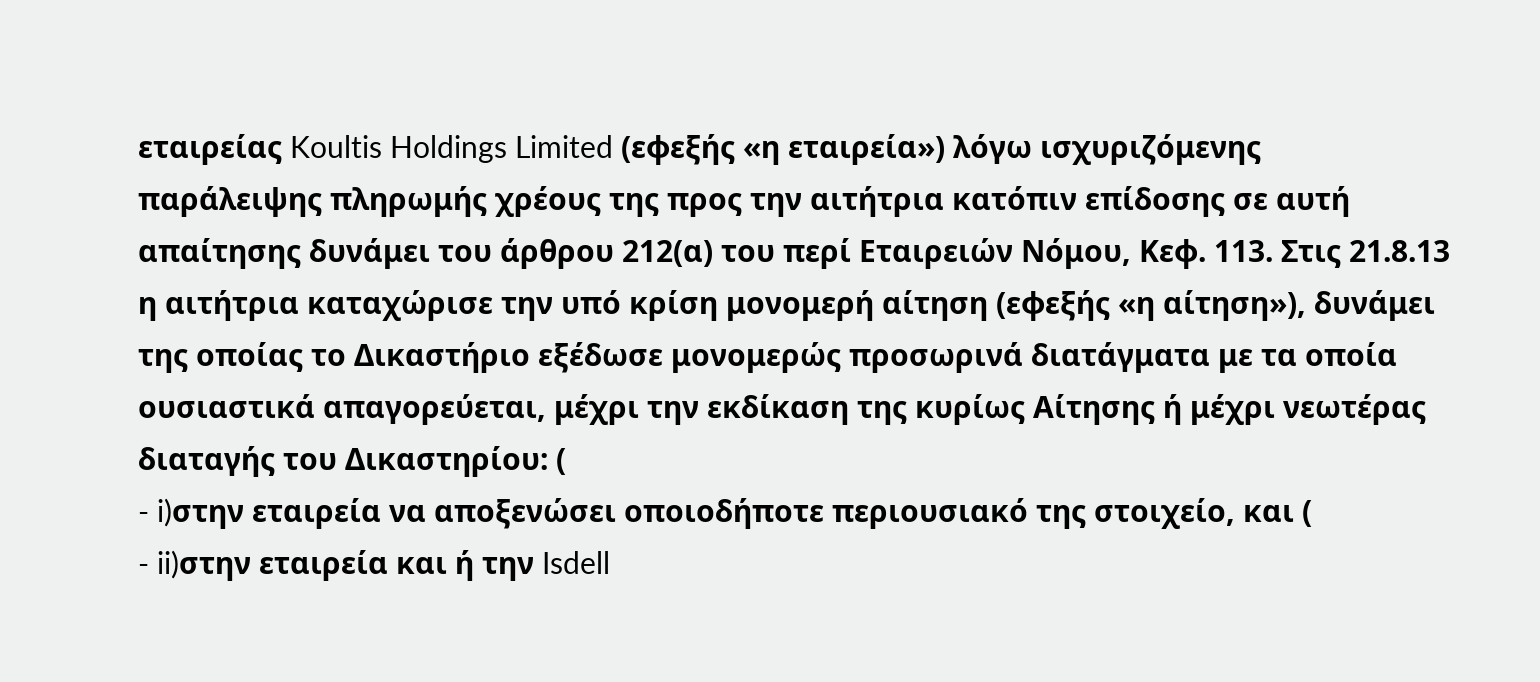εταιρείας Koultis Holdings Limited (εφεξής «η εταιρεία») λόγω ισχυριζόμενης παράλειψης πληρωμής χρέους της προς την αιτήτρια κατόπιν επίδοσης σε αυτή απαίτησης δυνάμει του άρθρου 212(α) του περί Εταιρειών Νόμου, Κεφ. 113. Στις 21.8.13 η αιτήτρια καταχώρισε την υπό κρίση μονομερή αίτηση (εφεξής «η αίτηση»), δυνάμει της οποίας το Δικαστήριο εξέδωσε μονομερώς προσωρινά διατάγματα με τα οποία ουσιαστικά απαγορεύεται, μέχρι την εκδίκαση της κυρίως Αίτησης ή μέχρι νεωτέρας διαταγής του Δικαστηρίου: (
- i)στην εταιρεία να αποξενώσει οποιοδήποτε περιουσιακό της στοιχείο, και (
- ii)στην εταιρεία και ή την Isdell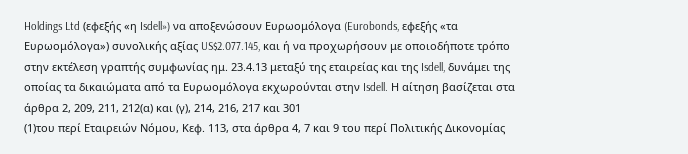Holdings Ltd (εφεξής «η Isdell») να αποξενώσουν Ευρωομόλογα (Eurobonds, εφεξής «τα Ευρωομόλογα») συνολικής αξίας US$2.077.145, και ή να προχωρήσουν με οποιοδήποτε τρόπο στην εκτέλεση γραπτής συμφωνίας ημ. 23.4.13 μεταξύ της εταιρείας και της Isdell, δυνάμει της οποίας τα δικαιώματα από τα Ευρωομόλογα εκχωρούνται στην Isdell. Η αίτηση βασίζεται στα άρθρα 2, 209, 211, 212(α) και (γ), 214, 216, 217 και 301
(1)του περί Εταιρειών Νόμου, Κεφ. 113, στα άρθρα 4, 7 και 9 του περί Πολιτικής Δικονομίας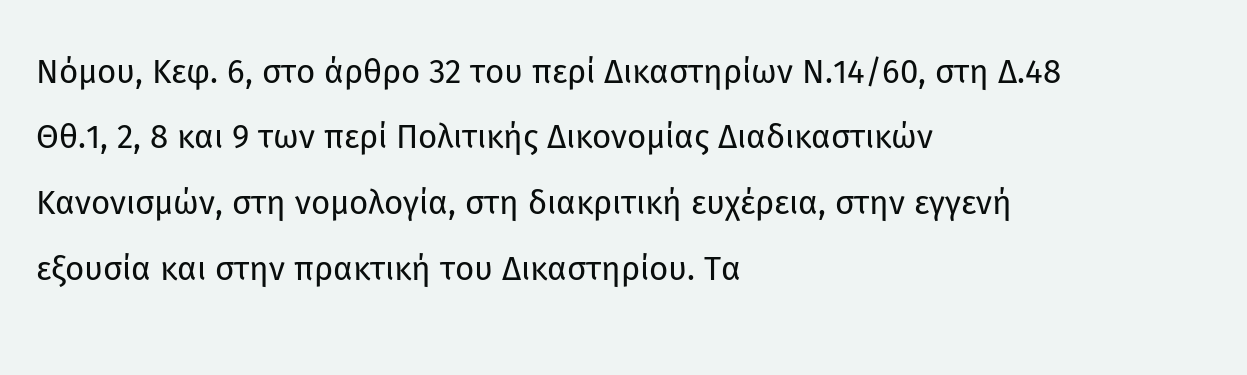Νόμου, Κεφ. 6, στο άρθρο 32 του περί Δικαστηρίων Ν.14/60, στη Δ.48 Θθ.1, 2, 8 και 9 των περί Πολιτικής Δικονομίας Διαδικαστικών Κανονισμών, στη νομολογία, στη διακριτική ευχέρεια, στην εγγενή εξουσία και στην πρακτική του Δικαστηρίου. Τα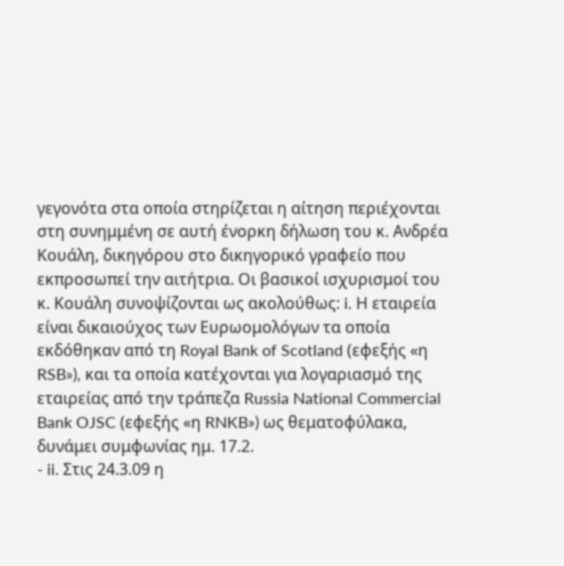γεγονότα στα οποία στηρίζεται η αίτηση περιέχονται στη συνημμένη σε αυτή ένορκη δήλωση του κ. Ανδρέα Κουάλη, δικηγόρου στο δικηγορικό γραφείο που εκπροσωπεί την αιτήτρια. Οι βασικοί ισχυρισμοί του κ. Κουάλη συνοψίζονται ως ακολούθως: i. Η εταιρεία είναι δικαιούχος των Ευρωομολόγων τα οποία εκδόθηκαν από τη Royal Bank of Scotland (εφεξής «η RSB»), και τα οποία κατέχονται για λογαριασμό της εταιρείας από την τράπεζα Russia National Commercial Bank OJSC (εφεξής «η RNKB») ως θεματοφύλακα, δυνάμει συμφωνίας ημ. 17.2.
- ii. Στις 24.3.09 η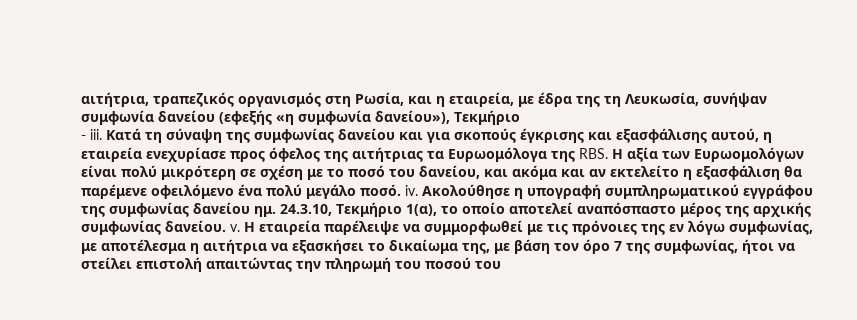αιτήτρια, τραπεζικός οργανισμός στη Ρωσία, και η εταιρεία, με έδρα της τη Λευκωσία, συνήψαν συμφωνία δανείου (εφεξής «η συμφωνία δανείου»), Τεκμήριο
- iii. Κατά τη σύναψη της συμφωνίας δανείου και για σκοπούς έγκρισης και εξασφάλισης αυτού, η εταιρεία ενεχυρίασε προς όφελος της αιτήτριας τα Ευρωομόλογα της RBS. Η αξία των Ευρωομολόγων είναι πολύ μικρότερη σε σχέση με το ποσό του δανείου, και ακόμα και αν εκτελείτο η εξασφάλιση θα παρέμενε οφειλόμενο ένα πολύ μεγάλο ποσό. iv. Ακολούθησε η υπογραφή συμπληρωματικού εγγράφου της συμφωνίας δανείου ημ. 24.3.10, Τεκμήριο 1(α), το οποίο αποτελεί αναπόσπαστο μέρος της αρχικής συμφωνίας δανείου. v. Η εταιρεία παρέλειψε να συμμορφωθεί με τις πρόνοιες της εν λόγω συμφωνίας, με αποτέλεσμα η αιτήτρια να εξασκήσει το δικαίωμα της, με βάση τον όρο 7 της συμφωνίας, ήτοι να στείλει επιστολή απαιτώντας την πληρωμή του ποσού του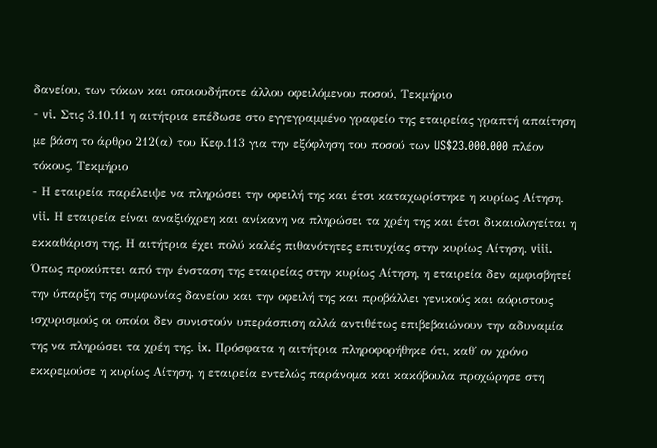δανείου, των τόκων και οποιουδήποτε άλλου οφειλόμενου ποσού, Τεκμήριο
- vi. Στις 3.10.11 η αιτήτρια επέδωσε στο εγγεγραμμένο γραφείο της εταιρείας γραπτή απαίτηση με βάση το άρθρο 212(α) του Κεφ.113 για την εξόφληση του ποσού των US$23.000.000 πλέον τόκους, Τεκμήριο
- Η εταιρεία παρέλειψε να πληρώσει την οφειλή της και έτσι καταχωρίστηκε η κυρίως Αίτηση. vii. Η εταιρεία είναι αναξιόχρεη και ανίκανη να πληρώσει τα χρέη της και έτσι δικαιολογείται η εκκαθάριση της. Η αιτήτρια έχει πολύ καλές πιθανότητες επιτυχίας στην κυρίως Αίτηση. viii. Όπως προκύπτει από την ένσταση της εταιρείας στην κυρίως Αίτηση, η εταιρεία δεν αμφισβητεί την ύπαρξη της συμφωνίας δανείου και την οφειλή της και προβάλλει γενικούς και αόριστους ισχυρισμούς οι οποίοι δεν συνιστούν υπεράσπιση αλλά αντιθέτως επιβεβαιώνουν την αδυναμία της να πληρώσει τα χρέη της. ix. Πρόσφατα η αιτήτρια πληροφορήθηκε ότι, καθ΄ ον χρόνο εκκρεμούσε η κυρίως Αίτηση, η εταιρεία εντελώς παράνομα και κακόβουλα προχώρησε στη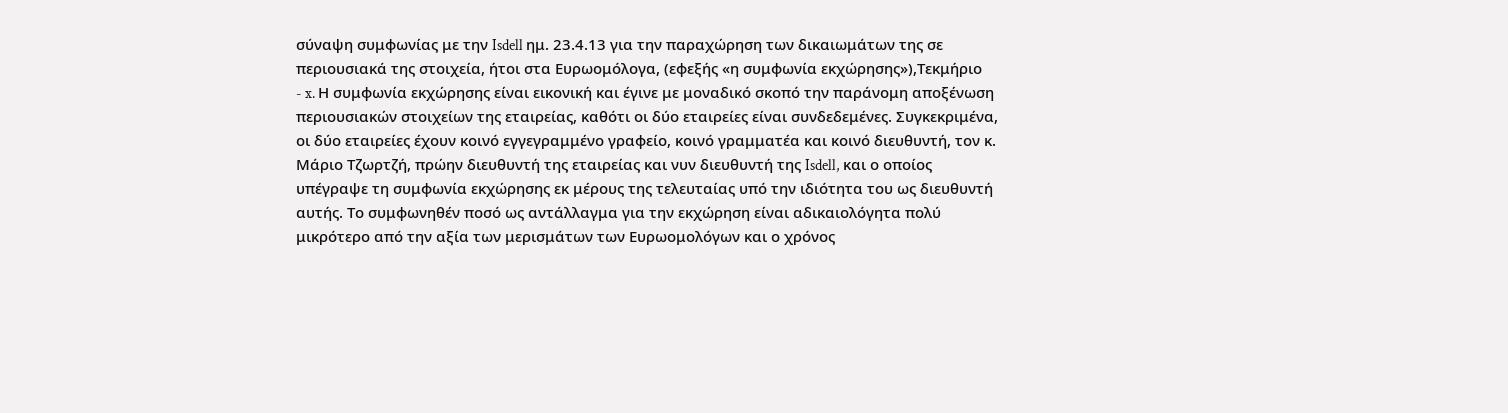σύναψη συμφωνίας με την Isdell ημ. 23.4.13 για την παραχώρηση των δικαιωμάτων της σε περιουσιακά της στοιχεία, ήτοι στα Ευρωομόλογα, (εφεξής «η συμφωνία εκχώρησης»),Τεκμήριο
- x. Η συμφωνία εκχώρησης είναι εικονική και έγινε με μοναδικό σκοπό την παράνομη αποξένωση περιουσιακών στοιχείων της εταιρείας, καθότι οι δύο εταιρείες είναι συνδεδεμένες. Συγκεκριμένα, οι δύο εταιρείες έχουν κοινό εγγεγραμμένο γραφείο, κοινό γραμματέα και κοινό διευθυντή, τον κ. Μάριο Τζωρτζή, πρώην διευθυντή της εταιρείας και νυν διευθυντή της Isdell, και ο οποίος υπέγραψε τη συμφωνία εκχώρησης εκ μέρους της τελευταίας υπό την ιδιότητα του ως διευθυντή αυτής. Το συμφωνηθέν ποσό ως αντάλλαγμα για την εκχώρηση είναι αδικαιολόγητα πολύ μικρότερο από την αξία των μερισμάτων των Ευρωομολόγων και ο χρόνος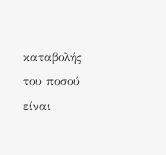καταβολής του ποσού είναι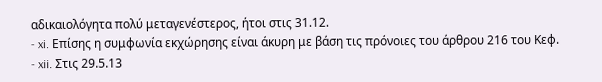αδικαιολόγητα πολύ μεταγενέστερος, ήτοι στις 31.12.
- xi. Επίσης η συμφωνία εκχώρησης είναι άκυρη με βάση τις πρόνοιες του άρθρου 216 του Κεφ.
- xii. Στις 29.5.13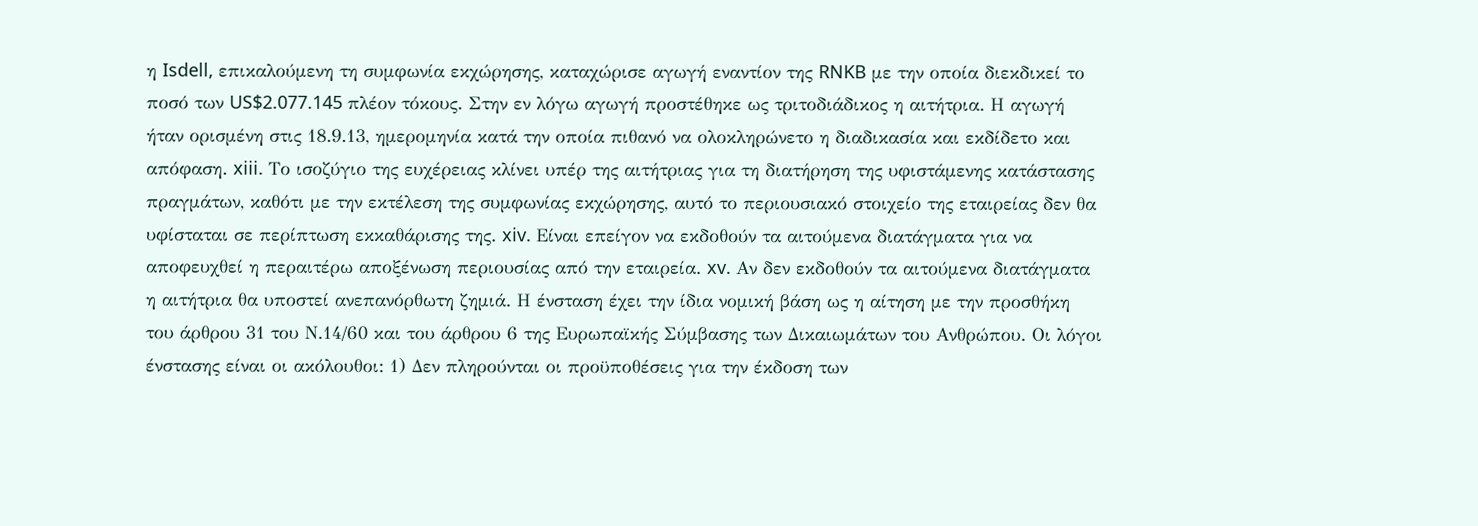η Isdell, επικαλούμενη τη συμφωνία εκχώρησης, καταχώρισε αγωγή εναντίον της RNKB με την οποία διεκδικεί το ποσό των US$2.077.145 πλέον τόκους. Στην εν λόγω αγωγή προστέθηκε ως τριτοδιάδικος η αιτήτρια. Η αγωγή ήταν ορισμένη στις 18.9.13, ημερομηνία κατά την οποία πιθανό να ολοκληρώνετο η διαδικασία και εκδίδετο και απόφαση. xiii. Το ισοζύγιο της ευχέρειας κλίνει υπέρ της αιτήτριας για τη διατήρηση της υφιστάμενης κατάστασης πραγμάτων, καθότι με την εκτέλεση της συμφωνίας εκχώρησης, αυτό το περιουσιακό στοιχείο της εταιρείας δεν θα υφίσταται σε περίπτωση εκκαθάρισης της. xiv. Είναι επείγον να εκδοθούν τα αιτούμενα διατάγματα για να αποφευχθεί η περαιτέρω αποξένωση περιουσίας από την εταιρεία. xv. Αν δεν εκδοθούν τα αιτούμενα διατάγματα η αιτήτρια θα υποστεί ανεπανόρθωτη ζημιά. Η ένσταση έχει την ίδια νομική βάση ως η αίτηση με την προσθήκη του άρθρου 31 του Ν.14/60 και του άρθρου 6 της Ευρωπαϊκής Σύμβασης των Δικαιωμάτων του Ανθρώπου. Οι λόγοι ένστασης είναι οι ακόλουθοι: 1) Δεν πληρούνται οι προϋποθέσεις για την έκδοση των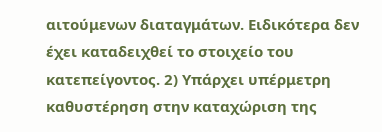αιτούμενων διαταγμάτων. Ειδικότερα δεν έχει καταδειχθεί το στοιχείο του κατεπείγοντος. 2) Υπάρχει υπέρμετρη καθυστέρηση στην καταχώριση της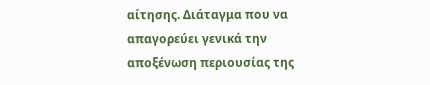αίτησης. Διάταγμα που να απαγορεύει γενικά την αποξένωση περιουσίας της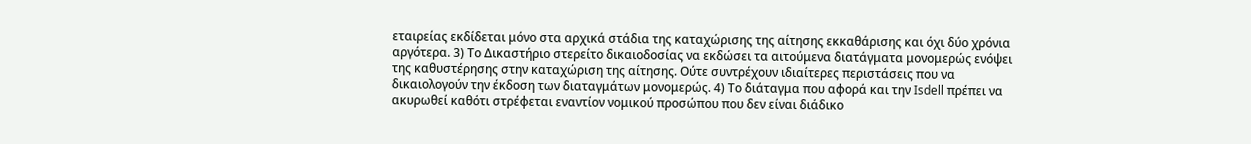εταιρείας εκδίδεται μόνο στα αρχικά στάδια της καταχώρισης της αίτησης εκκαθάρισης και όχι δύο χρόνια αργότερα. 3) Το Δικαστήριο στερείτο δικαιοδοσίας να εκδώσει τα αιτούμενα διατάγματα μονομερώς ενόψει της καθυστέρησης στην καταχώριση της αίτησης. Ούτε συντρέχουν ιδιαίτερες περιστάσεις που να δικαιολογούν την έκδοση των διαταγμάτων μονομερώς. 4) Το διάταγμα που αφορά και την Isdell πρέπει να ακυρωθεί καθότι στρέφεται εναντίον νομικού προσώπου που δεν είναι διάδικο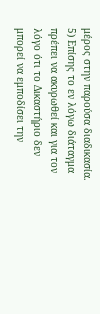μέρος στην παρούσα διαδικασία. 5) Επίσης το εν λόγω διάταγμα πρέπει να ακυρωθεί και για τον λόγο ότι το Δικαστήριο δεν μπορεί να εμποδίσει την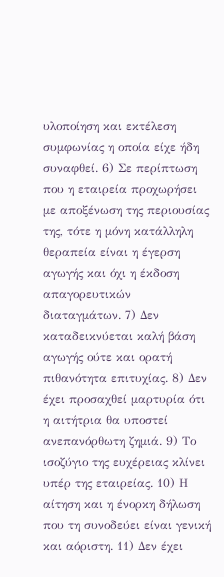υλοποίηση και εκτέλεση συμφωνίας η οποία είχε ήδη συναφθεί. 6) Σε περίπτωση που η εταιρεία προχωρήσει με αποξένωση της περιουσίας της, τότε η μόνη κατάλληλη θεραπεία είναι η έγερση αγωγής και όχι η έκδοση απαγορευτικών διαταγμάτων. 7) Δεν καταδεικνύεται καλή βάση αγωγής ούτε και ορατή πιθανότητα επιτυχίας. 8) Δεν έχει προσαχθεί μαρτυρία ότι η αιτήτρια θα υποστεί ανεπανόρθωτη ζημιά. 9) Το ισοζύγιο της ευχέρειας κλίνει υπέρ της εταιρείας. 10) Η αίτηση και η ένορκη δήλωση που τη συνοδεύει είναι γενική και αόριστη. 11) Δεν έχει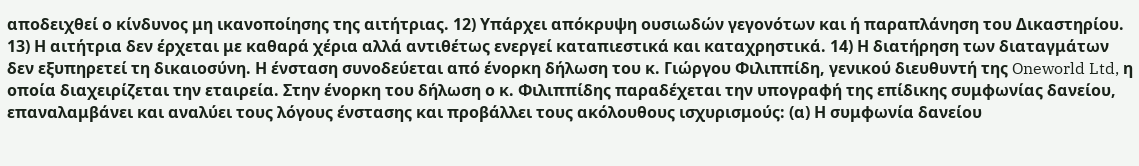αποδειχθεί ο κίνδυνος μη ικανοποίησης της αιτήτριας. 12) Υπάρχει απόκρυψη ουσιωδών γεγονότων και ή παραπλάνηση του Δικαστηρίου. 13) Η αιτήτρια δεν έρχεται με καθαρά χέρια αλλά αντιθέτως ενεργεί καταπιεστικά και καταχρηστικά. 14) Η διατήρηση των διαταγμάτων δεν εξυπηρετεί τη δικαιοσύνη. Η ένσταση συνοδεύεται από ένορκη δήλωση του κ. Γιώργου Φιλιππίδη, γενικού διευθυντή της Oneworld Ltd, η οποία διαχειρίζεται την εταιρεία. Στην ένορκη του δήλωση ο κ. Φιλιππίδης παραδέχεται την υπογραφή της επίδικης συμφωνίας δανείου, επαναλαμβάνει και αναλύει τους λόγους ένστασης και προβάλλει τους ακόλουθους ισχυρισμούς: (α) Η συμφωνία δανείου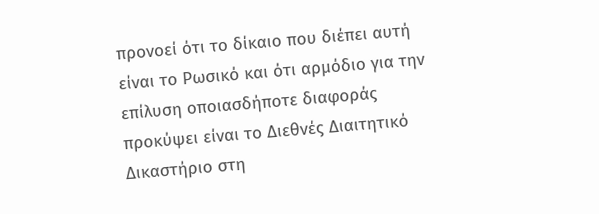προνοεί ότι το δίκαιο που διέπει αυτή είναι το Ρωσικό και ότι αρμόδιο για την επίλυση οποιασδήποτε διαφοράς προκύψει είναι το Διεθνές Διαιτητικό Δικαστήριο στη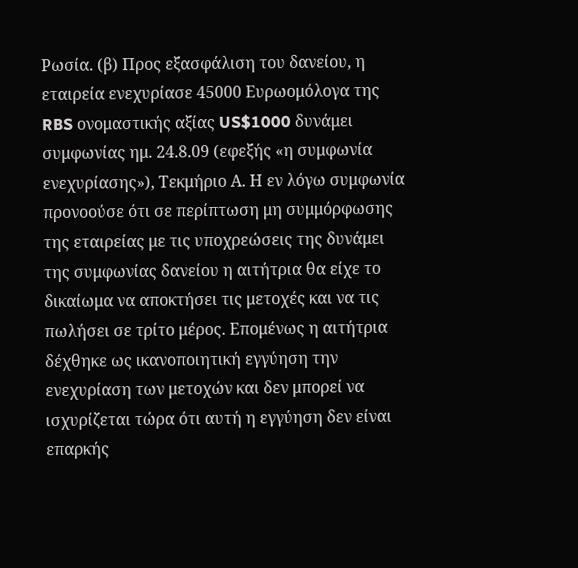Ρωσία. (β) Προς εξασφάλιση του δανείου, η εταιρεία ενεχυρίασε 45000 Ευρωομόλογα της RBS ονομαστικής αξίας US$1000 δυνάμει συμφωνίας ημ. 24.8.09 (εφεξής «η συμφωνία ενεχυρίασης»), Τεκμήριο Α. Η εν λόγω συμφωνία προνοούσε ότι σε περίπτωση μη συμμόρφωσης της εταιρείας με τις υποχρεώσεις της δυνάμει της συμφωνίας δανείου η αιτήτρια θα είχε το δικαίωμα να αποκτήσει τις μετοχές και να τις πωλήσει σε τρίτο μέρος. Επομένως η αιτήτρια δέχθηκε ως ικανοποιητική εγγύηση την ενεχυρίαση των μετοχών και δεν μπορεί να ισχυρίζεται τώρα ότι αυτή η εγγύηση δεν είναι επαρκής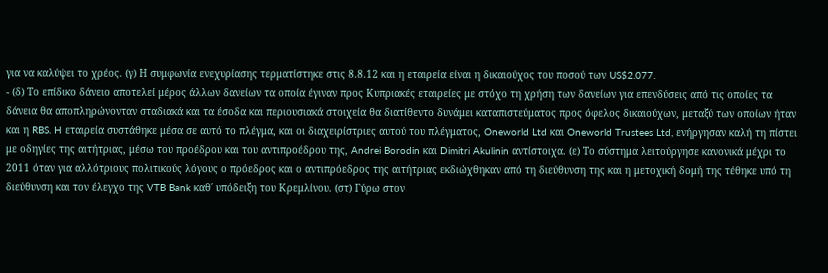για να καλύψει το χρέος. (γ) Η συμφωνία ενεχυρίασης τερματίστηκε στις 8.8.12 και η εταιρεία είναι η δικαιούχος του ποσού των US$2.077.
- (δ) Το επίδικο δάνειο αποτελεί μέρος άλλων δανείων τα οποία έγιναν προς Κυπριακές εταιρείες με στόχο τη χρήση των δανείων για επενδύσεις από τις οποίες τα δάνεια θα αποπληρώνονταν σταδιακά και τα έσοδα και περιουσιακά στοιχεία θα διατίθεντο δυνάμει καταπιστεύματος προς όφελος δικαιούχων, μεταξύ των οποίων ήταν και η RBS. H εταιρεία συστάθηκε μέσα σε αυτό το πλέγμα, και οι διαχειρίστριες αυτού του πλέγματος, Oneworld Ltd και Oneworld Trustees Ltd, ενήργησαν καλή τη πίστει με οδηγίες της αιτήτριας, μέσω του προέδρου και του αντιπροέδρου της, Andrei Borodin και Dimitri Akulinin αντίστοιχα. (ε) Το σύστημα λειτούργησε κανονικά μέχρι το 2011 όταν για αλλότριους πολιτικούς λόγους ο πρόεδρος και ο αντιπρόεδρος της αιτήτριας εκδιώχθηκαν από τη διεύθυνση της και η μετοχική δομή της τέθηκε υπό τη διεύθυνση και τον έλεγχο της VTB Bank καθ΄ υπόδειξη του Κρεμλίνου. (στ) Γύρω στον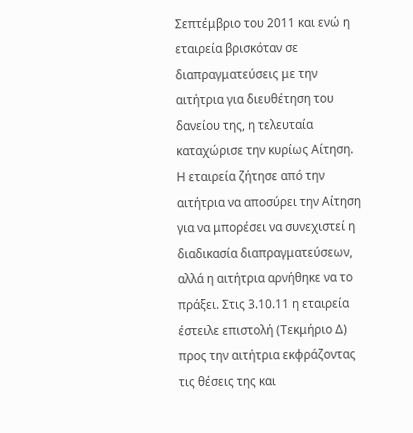Σεπτέμβριο του 2011 και ενώ η εταιρεία βρισκόταν σε διαπραγματεύσεις με την αιτήτρια για διευθέτηση του δανείου της, η τελευταία καταχώρισε την κυρίως Αίτηση. Η εταιρεία ζήτησε από την αιτήτρια να αποσύρει την Αίτηση για να μπορέσει να συνεχιστεί η διαδικασία διαπραγματεύσεων, αλλά η αιτήτρια αρνήθηκε να το πράξει. Στις 3.10.11 η εταιρεία έστειλε επιστολή (Τεκμήριο Δ) προς την αιτήτρια εκφράζοντας τις θέσεις της και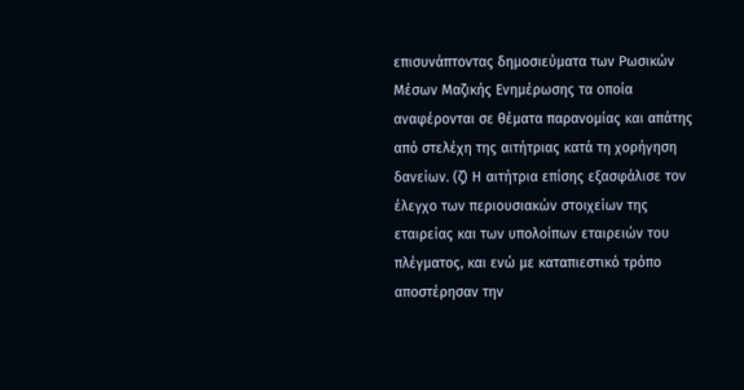επισυνάπτοντας δημοσιεύματα των Ρωσικών Μέσων Μαζικής Ενημέρωσης τα οποία αναφέρονται σε θέματα παρανομίας και απάτης από στελέχη της αιτήτριας κατά τη χορήγηση δανείων. (ζ) Η αιτήτρια επίσης εξασφάλισε τον έλεγχο των περιουσιακών στοιχείων της εταιρείας και των υπολοίπων εταιρειών του πλέγματος, και ενώ με καταπιεστικό τρόπο αποστέρησαν την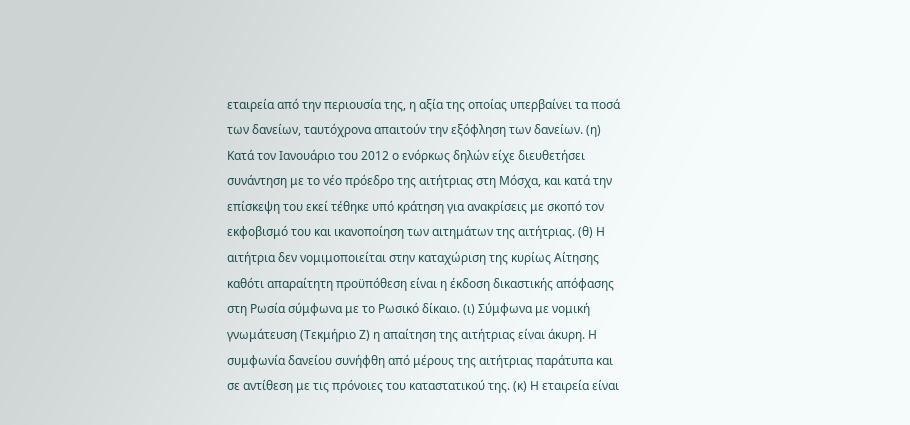εταιρεία από την περιουσία της, η αξία της οποίας υπερβαίνει τα ποσά των δανείων, ταυτόχρονα απαιτούν την εξόφληση των δανείων. (η) Κατά τον Ιανουάριο του 2012 ο ενόρκως δηλών είχε διευθετήσει συνάντηση με το νέο πρόεδρο της αιτήτριας στη Μόσχα, και κατά την επίσκεψη του εκεί τέθηκε υπό κράτηση για ανακρίσεις με σκοπό τον εκφοβισμό του και ικανοποίηση των αιτημάτων της αιτήτριας. (θ) Η αιτήτρια δεν νομιμοποιείται στην καταχώριση της κυρίως Αίτησης καθότι απαραίτητη προϋπόθεση είναι η έκδοση δικαστικής απόφασης στη Ρωσία σύμφωνα με το Ρωσικό δίκαιο. (ι) Σύμφωνα με νομική γνωμάτευση (Τεκμήριο Ζ) η απαίτηση της αιτήτριας είναι άκυρη. Η συμφωνία δανείου συνήφθη από μέρους της αιτήτριας παράτυπα και σε αντίθεση με τις πρόνοιες του καταστατικού της. (κ) Η εταιρεία είναι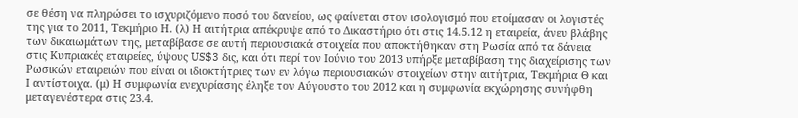σε θέση να πληρώσει το ισχυριζόμενο ποσό του δανείου, ως φαίνεται στον ισολογισμό που ετοίμασαν οι λογιστές της για το 2011, Τεκμήριο Η. (λ) Η αιτήτρια απέκρυψε από το Δικαστήριο ότι στις 14.5.12 η εταιρεία, άνευ βλάβης των δικαιωμάτων της, μεταβίβασε σε αυτή περιουσιακά στοιχεία που αποκτήθηκαν στη Ρωσία από τα δάνεια στις Κυπριακές εταιρείες, ύψους US$3 δις, και ότι περί τον Ιούνιο του 2013 υπήρξε μεταβίβαση της διαχείρισης των Ρωσικών εταιρειών που είναι οι ιδιοκτήτριες των εν λόγω περιουσιακών στοιχείων στην αιτήτρια, Τεκμήρια Θ και Ι αντίστοιχα. (μ) Η συμφωνία ενεχυρίασης έληξε τον Αύγουστο του 2012 και η συμφωνία εκχώρησης συνήφθη μεταγενέστερα στις 23.4.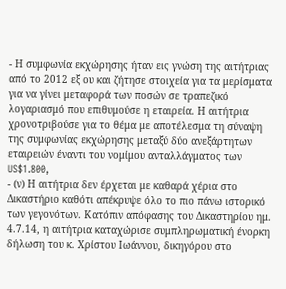- Η συμφωνία εκχώρησης ήταν εις γνώση της αιτήτριας από το 2012 εξ ου και ζήτησε στοιχεία για τα μερίσματα για να γίνει μεταφορά των ποσών σε τραπεζικό λογαριασμό που επιθυμούσε η εταιρεία. Η αιτήτρια χρονοτριβούσε για το θέμα με αποτέλεσμα τη σύναψη της συμφωνίας εκχώρησης μεταξύ δύο ανεξάρτητων εταιρειών έναντι του νομίμου ανταλλάγματος των US$1.800,
- (ν) Η αιτήτρια δεν έρχεται με καθαρά χέρια στο Δικαστήριο καθότι απέκρυψε όλο το πιο πάνω ιστορικό των γεγονότων. Κατόπιν απόφασης του Δικαστηρίου ημ. 4.7.14, η αιτήτρια καταχώρισε συμπληρωματική ένορκη δήλωση του κ. Χρίστου Ιωάννου, δικηγόρου στο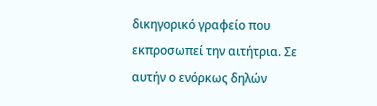δικηγορικό γραφείο που εκπροσωπεί την αιτήτρια. Σε αυτήν ο ενόρκως δηλών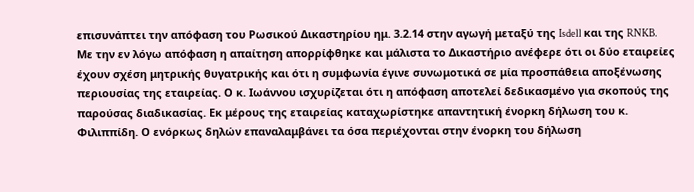επισυνάπτει την απόφαση του Ρωσικού Δικαστηρίου ημ. 3.2.14 στην αγωγή μεταξύ της Isdell και της RNKB. Με την εν λόγω απόφαση η απαίτηση απορρίφθηκε και μάλιστα το Δικαστήριο ανέφερε ότι οι δύο εταιρείες έχουν σχέση μητρικής θυγατρικής και ότι η συμφωνία έγινε συνωμοτικά σε μία προσπάθεια αποξένωσης περιουσίας της εταιρείας. Ο κ. Ιωάννου ισχυρίζεται ότι η απόφαση αποτελεί δεδικασμένο για σκοπούς της παρούσας διαδικασίας. Εκ μέρους της εταιρείας καταχωρίστηκε απαντητική ένορκη δήλωση του κ. Φιλιππίδη. Ο ενόρκως δηλών επαναλαμβάνει τα όσα περιέχονται στην ένορκη του δήλωση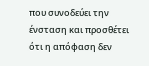που συνοδεύει την ένσταση και προσθέτει ότι η απόφαση δεν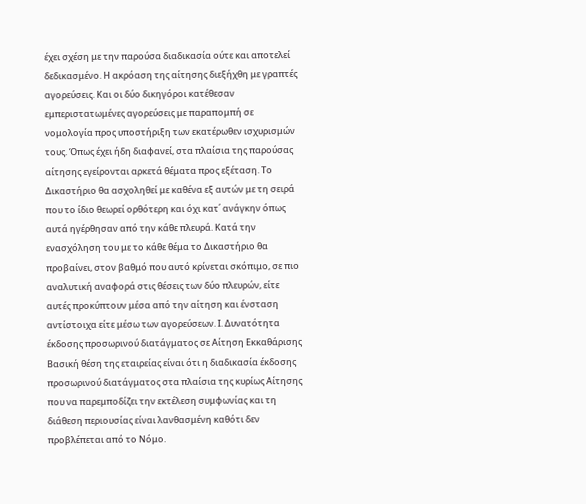έχει σχέση με την παρούσα διαδικασία ούτε και αποτελεί δεδικασμένο. Η ακρόαση της αίτησης διεξήχθη με γραπτές αγορεύσεις. Και οι δύο δικηγόροι κατέθεσαν εμπεριστατωμένες αγορεύσεις με παραπομπή σε νομολογία προς υποστήριξη των εκατέρωθεν ισχυρισμών τους. Όπως έχει ήδη διαφανεί, στα πλαίσια της παρούσας αίτησης εγείρονται αρκετά θέματα προς εξέταση. Το Δικαστήριο θα ασχοληθεί με καθένα εξ αυτών με τη σειρά που το ίδιο θεωρεί ορθότερη και όχι κατ΄ ανάγκην όπως αυτά ηγέρθησαν από την κάθε πλευρά. Κατά την ενασχόληση του με το κάθε θέμα το Δικαστήριο θα προβαίνει, στον βαθμό που αυτό κρίνεται σκόπιμο, σε πιο αναλυτική αναφορά στις θέσεις των δύο πλευρών, είτε αυτές προκύπτουν μέσα από την αίτηση και ένσταση αντίστοιχα είτε μέσω των αγορεύσεων. Ι. Δυνατότητα έκδοσης προσωρινού διατάγματος σε Αίτηση Εκκαθάρισης Βασική θέση της εταιρείας είναι ότι η διαδικασία έκδοσης προσωρινού διατάγματος στα πλαίσια της κυρίως Αίτησης που να παρεμποδίζει την εκτέλεση συμφωνίας και τη διάθεση περιουσίας είναι λανθασμένη καθότι δεν προβλέπεται από το Νόμο.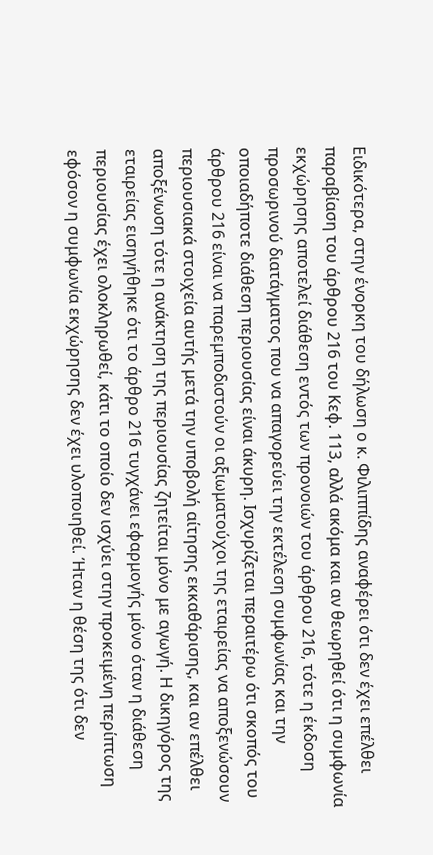Ειδικότερα, στην ένορκη του δήλωση ο κ. Φιλιππίδης αναφέρει ότι δεν έχει επέλθει παραβίαση του άρθρου 216 του Κεφ. 113, αλλά ακόμα και αν θεωρηθεί ότι η συμφωνία εκχώρησης αποτελεί διάθεση εντός των προνοιών του άρθρου 216, τότε η έκδοση προσωρινού διατάγματος που να απαγορεύει την εκτέλεση συμφωνίας και την οποιαδήποτε διάθεση περιουσίας είναι άκυρη. Ισχυρίζεται περαιτέρω ότι σκοπός του άρθρου 216 είναι να παρεμποδιστούν οι αξιωματούχοι της εταιρείας να αποξενώσουν περιουσιακά στοιχεία αυτής μετά την υποβολή αίτησης εκκαθάρισης, και αν επέλθει αποξένωση τότε η ανάκτηση της περιουσίας ζητείται μόνο με αγωγή. Η δικηγόρος της εταιρείας εισηγήθηκε ότι το άρθρο 216 τυγχάνει εφαρμογής μόνο όταν η διάθεση περιουσίας έχει ολοκληρωθεί, κάτι το οποίο δεν ισχύει στην προκειμένη περίπτωση εφόσον η συμφωνία εκχώρησης δεν έχει υλοποιηθεί. Ήταν η θέση της ότι δεν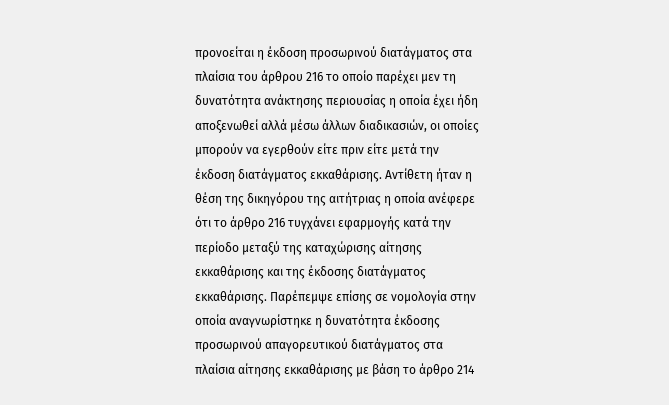προνοείται η έκδοση προσωρινού διατάγματος στα πλαίσια του άρθρου 216 το οποίο παρέχει μεν τη δυνατότητα ανάκτησης περιουσίας η οποία έχει ήδη αποξενωθεί αλλά μέσω άλλων διαδικασιών, οι οποίες μπορούν να εγερθούν είτε πριν είτε μετά την έκδοση διατάγματος εκκαθάρισης. Αντίθετη ήταν η θέση της δικηγόρου της αιτήτριας η οποία ανέφερε ότι το άρθρο 216 τυγχάνει εφαρμογής κατά την περίοδο μεταξύ της καταχώρισης αίτησης εκκαθάρισης και της έκδοσης διατάγματος εκκαθάρισης. Παρέπεμψε επίσης σε νομολογία στην οποία αναγνωρίστηκε η δυνατότητα έκδοσης προσωρινού απαγορευτικού διατάγματος στα πλαίσια αίτησης εκκαθάρισης με βάση το άρθρο 214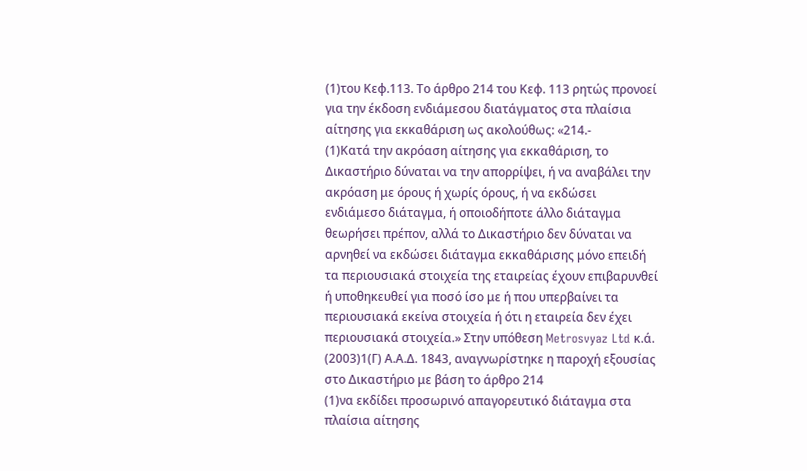(1)του Κεφ.113. Το άρθρο 214 του Κεφ. 113 ρητώς προνοεί για την έκδοση ενδιάμεσου διατάγματος στα πλαίσια αίτησης για εκκαθάριση ως ακολούθως: «214.-
(1)Κατά την ακρόαση αίτησης για εκκαθάριση, το Δικαστήριο δύναται να την απορρίψει, ή να αναβάλει την ακρόαση με όρους ή χωρίς όρους, ή να εκδώσει ενδιάμεσο διάταγμα, ή οποιοδήποτε άλλο διάταγμα θεωρήσει πρέπον, αλλά το Δικαστήριο δεν δύναται να αρνηθεί να εκδώσει διάταγμα εκκαθάρισης μόνο επειδή τα περιουσιακά στοιχεία της εταιρείας έχουν επιβαρυνθεί ή υποθηκευθεί για ποσό ίσο με ή που υπερβαίνει τα περιουσιακά εκείνα στοιχεία ή ότι η εταιρεία δεν έχει περιουσιακά στοιχεία.» Στην υπόθεση Metrosvyaz Ltd κ.ά.
(2003)1(Γ) Α.Α.Δ. 1843, αναγνωρίστηκε η παροχή εξουσίας στο Δικαστήριο με βάση το άρθρο 214
(1)να εκδίδει προσωρινό απαγορευτικό διάταγμα στα πλαίσια αίτησης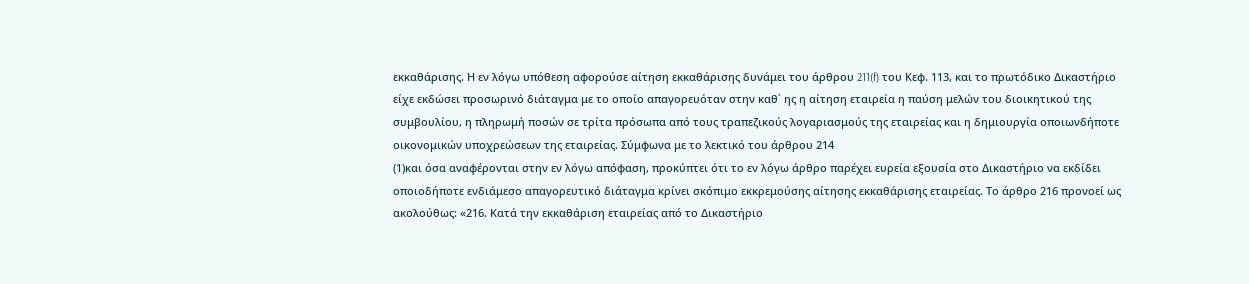εκκαθάρισης. Η εν λόγω υπόθεση αφορούσε αίτηση εκκαθάρισης δυνάμει του άρθρου 211(f) του Κεφ. 113, και το πρωτόδικο Δικαστήριο είχε εκδώσει προσωρινό διάταγμα με το οποίο απαγορευόταν στην καθ΄ ης η αίτηση εταιρεία η παύση μελών του διοικητικού της συμβουλίου, η πληρωμή ποσών σε τρίτα πρόσωπα από τους τραπεζικούς λογαριασμούς της εταιρείας και η δημιουργία οποιωνδήποτε οικονομικών υποχρεώσεων της εταιρείας. Σύμφωνα με το λεκτικό του άρθρου 214
(1)και όσα αναφέρονται στην εν λόγω απόφαση, προκύπτει ότι το εν λόγω άρθρο παρέχει ευρεία εξουσία στο Δικαστήριο να εκδίδει οποιοδήποτε ενδιάμεσο απαγορευτικό διάταγμα κρίνει σκόπιμο εκκρεμούσης αίτησης εκκαθάρισης εταιρείας. Το άρθρο 216 προνοεί ως ακολούθως: «216. Κατά την εκκαθάριση εταιρείας από το Δικαστήριο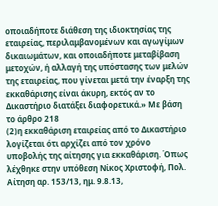οποιαδήποτε διάθεση της ιδιοκτησίας της εταιρείας, περιλαμβανομένων και αγωγίμων δικαιωμάτων, και οποιαδήποτε μεταβίβαση μετοχών, ή αλλαγή της υπόστασης των μελών της εταιρείας, που γίνεται μετά την έναρξη της εκκαθάρισης είναι άκυρη, εκτός αν το Δικαστήριο διατάξει διαφορετικά.» Με βάση το άρθρο 218
(2)η εκκαθάριση εταιρείας από το Δικαστήριο λογίζεται ότι αρχίζει από τον χρόνο υποβολής της αίτησης για εκκαθάριση. Όπως λέχθηκε στην υπόθεση Νίκος Χριστοφή, Πολ. Αίτηση αρ. 153/13, ημ. 9.8.13,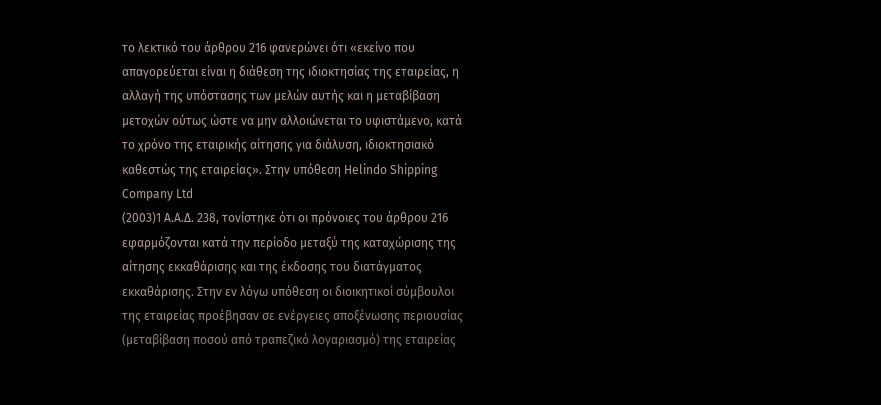το λεκτικό του άρθρου 216 φανερώνει ότι «εκείνο που απαγορεύεται είναι η διάθεση της ιδιοκτησίας της εταιρείας, η αλλαγή της υπόστασης των μελών αυτής και η μεταβίβαση μετοχών ούτως ώστε να μην αλλοιώνεται το υφιστάμενο, κατά το χρόνο της εταιρικής αίτησης για διάλυση, ιδιοκτησιακό καθεστώς της εταιρείας». Στην υπόθεση Helindo Shipping Company Ltd
(2003)1 A.A.Δ. 238, τονίστηκε ότι οι πρόνοιες του άρθρου 216 εφαρμόζονται κατά την περίοδο μεταξύ της καταχώρισης της αίτησης εκκαθάρισης και της έκδοσης του διατάγματος εκκαθάρισης. Στην εν λόγω υπόθεση οι διοικητικοί σύμβουλοι της εταιρείας προέβησαν σε ενέργειες αποξένωσης περιουσίας (μεταβίβαση ποσού από τραπεζικό λογαριασμό) της εταιρείας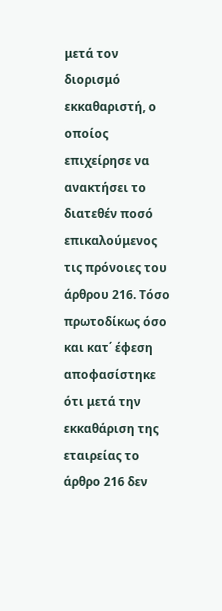μετά τον διορισμό εκκαθαριστή, ο οποίος επιχείρησε να ανακτήσει το διατεθέν ποσό επικαλούμενος τις πρόνοιες του άρθρου 216. Τόσο πρωτοδίκως όσο και κατ΄ έφεση αποφασίστηκε ότι μετά την εκκαθάριση της εταιρείας το άρθρο 216 δεν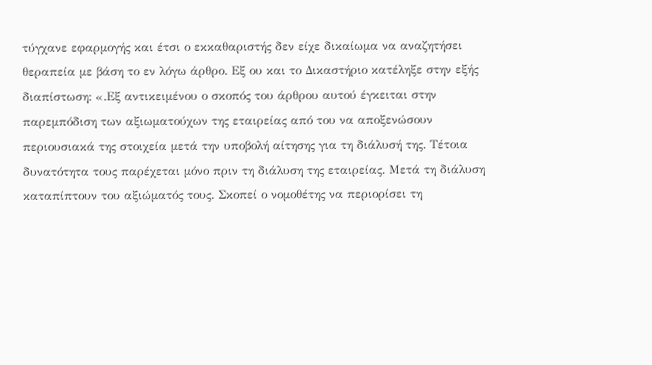τύγχανε εφαρμογής και έτσι ο εκκαθαριστής δεν είχε δικαίωμα να αναζητήσει θεραπεία με βάση το εν λόγω άρθρο. Εξ ου και το Δικαστήριο κατέληξε στην εξής διαπίστωση: «.Εξ αντικειμένου ο σκοπός του άρθρου αυτού έγκειται στην παρεμπόδιση των αξιωματούχων της εταιρείας από του να αποξενώσουν περιουσιακά της στοιχεία μετά την υποβολή αίτησης για τη διάλυσή της. Τέτοια δυνατότητα τους παρέχεται μόνο πριν τη διάλυση της εταιρείας. Μετά τη διάλυση καταπίπτουν του αξιώματός τους. Σκοπεί ο νομοθέτης να περιορίσει τη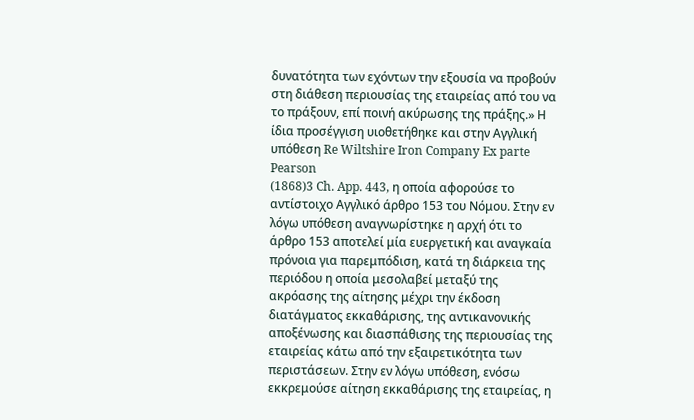δυνατότητα των εχόντων την εξουσία να προβούν στη διάθεση περιουσίας της εταιρείας από του να το πράξουν, επί ποινή ακύρωσης της πράξης.» Η ίδια προσέγγιση υιοθετήθηκε και στην Αγγλική υπόθεση Re Wiltshire Iron Company Ex parte Pearson
(1868)3 Ch. App. 443, η οποία αφορούσε το αντίστοιχο Αγγλικό άρθρο 153 του Νόμου. Στην εν λόγω υπόθεση αναγνωρίστηκε η αρχή ότι το άρθρο 153 αποτελεί μία ευεργετική και αναγκαία πρόνοια για παρεμπόδιση, κατά τη διάρκεια της περιόδου η οποία μεσολαβεί μεταξύ της ακρόασης της αίτησης μέχρι την έκδοση διατάγματος εκκαθάρισης, της αντικανονικής αποξένωσης και διασπάθισης της περιουσίας της εταιρείας κάτω από την εξαιρετικότητα των περιστάσεων. Στην εν λόγω υπόθεση, ενόσω εκκρεμούσε αίτηση εκκαθάρισης της εταιρείας, η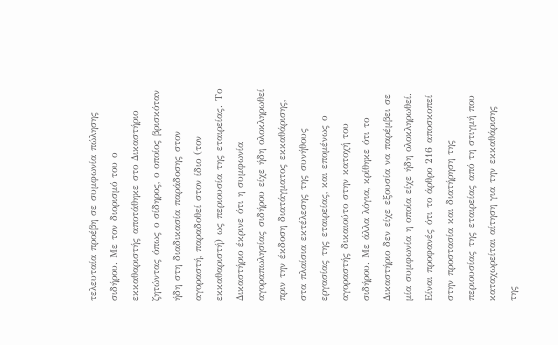τελευταία προέβη σε συμφωνία πώλησης σιδήρου. Με τον διορισμό του ο εκκαθαριστής αποτάθηκε στο Δικαστήριο ζητώντας όπως ο σίδηρος, ο οποίος βρισκόταν ήδη στη διαδικασία παράδοσης στον αγοραστή, παραδοθεί στον ίδιο (τον εκκαθαριστή) ως περιουσία της εταιρείας. Το Δικαστήριο έκρινε ότι η συμφωνία αγοραπωλησίας σιδήρου είχε ήδη ολοκληρωθεί πριν την έκδοση διατάγματος εκκαθάρισης, στα πλαίσια εκτέλεσης της συνήθους εργασίας της εταιρείας, και επομένως ο αγοραστής δικαιούτο στην κατοχή του σιδήρου. Με άλλα λόγια, κρίθηκε ότι το Δικαστήριο δεν είχε εξουσία να παρέμβει σε μία συμφωνία η οποία είχε ήδη ολοκληρωθεί. Είναι προφανές ότι το άρθρο 216 αποσκοπεί στην προστασία και διατήρηση της περιουσίας της εταιρείας από τη στιγμή που καταχωρείται αίτηση για την εκκαθάρισης της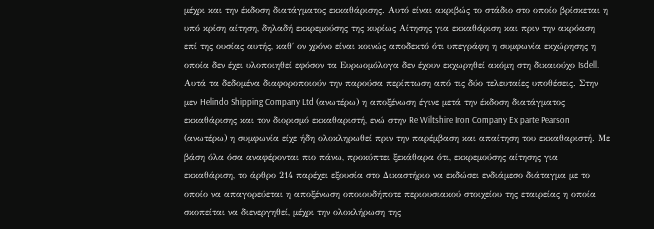μέχρι και την έκδοση διατάγματος εκκαθάρισης. Αυτό είναι ακριβώς το στάδιο στο οποίο βρίσκεται η υπό κρίση αίτηση, δηλαδή εκκρεμούσης της κυρίως Αίτησης για εκκαθάριση και πριν την ακρόαση επί της ουσίας αυτής, καθ΄ ον χρόνο είναι κοινώς αποδεκτό ότι υπεγράφη η συμφωνία εκχώρησης η οποία δεν έχει υλοποιηθεί εφόσον τα Ευρωομόλογα δεν έχουν εκχωρηθεί ακόμη στη δικαιούχο Isdell. Αυτά τα δεδομένα διαφοροποιούν την παρούσα περίπτωση από τις δύο τελευταίες υποθέσεις. Στην μεν Helindo Shipping Company Ltd (ανωτέρω) η αποξένωση έγινε μετά την έκδοση διατάγματος εκκαθάρισης και τον διορισμό εκκαθαριστή, ενώ στην Re Wiltshire Iron Company Ex parte Pearson (ανωτέρω) η συμφωνία είχε ήδη ολοκληρωθεί πριν την παρέμβαση και απαίτηση του εκκαθαριστή. Με βάση όλα όσα αναφέρονται πιο πάνω, προκύπτει ξεκάθαρα ότι, εκκρεμούσης αίτησης για εκκαθάριση, το άρθρο 214 παρέχει εξουσία στο Δικαστήριο να εκδώσει ενδιάμεσο διάταγμα με το οποίο να απαγορεύεται η αποξένωση οποιουδήποτε περιουσιακού στοιχείου της εταιρείας η οποία σκοπείται να διενεργηθεί, μέχρι την ολοκλήρωση της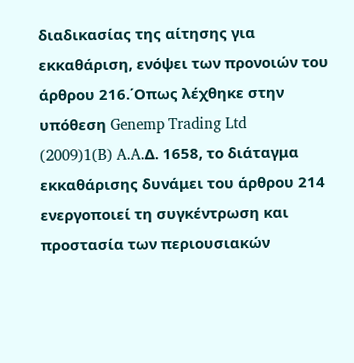διαδικασίας της αίτησης για εκκαθάριση, ενόψει των προνοιών του άρθρου 216.΄Οπως λέχθηκε στην υπόθεση Genemp Trading Ltd
(2009)1(B) A.A.Δ. 1658, το διάταγμα εκκαθάρισης δυνάμει του άρθρου 214 ενεργοποιεί τη συγκέντρωση και προστασία των περιουσιακών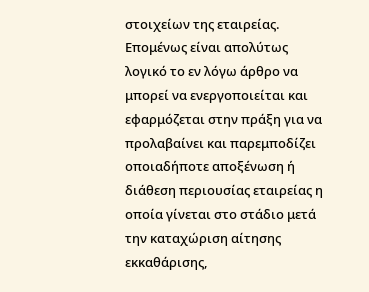στοιχείων της εταιρείας. Επομένως είναι απολύτως λογικό το εν λόγω άρθρο να μπορεί να ενεργοποιείται και εφαρμόζεται στην πράξη για να προλαβαίνει και παρεμποδίζει οποιαδήποτε αποξένωση ή διάθεση περιουσίας εταιρείας η οποία γίνεται στο στάδιο μετά την καταχώριση αίτησης εκκαθάρισης,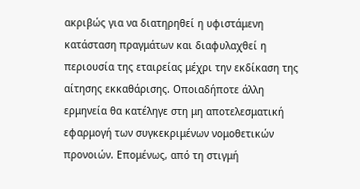ακριβώς για να διατηρηθεί η υφιστάμενη κατάσταση πραγμάτων και διαφυλαχθεί η περιουσία της εταιρείας μέχρι την εκδίκαση της αίτησης εκκαθάρισης. Οποιαδήποτε άλλη ερμηνεία θα κατέληγε στη μη αποτελεσματική εφαρμογή των συγκεκριμένων νομοθετικών προνοιών. Επομένως, από τη στιγμή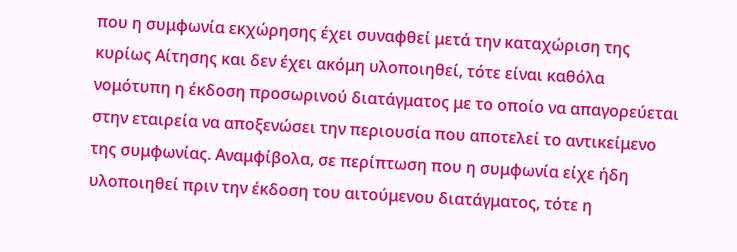που η συμφωνία εκχώρησης έχει συναφθεί μετά την καταχώριση της κυρίως Αίτησης και δεν έχει ακόμη υλοποιηθεί, τότε είναι καθόλα νομότυπη η έκδοση προσωρινού διατάγματος με το οποίο να απαγορεύεται στην εταιρεία να αποξενώσει την περιουσία που αποτελεί το αντικείμενο της συμφωνίας. Αναμφίβολα, σε περίπτωση που η συμφωνία είχε ήδη υλοποιηθεί πριν την έκδοση του αιτούμενου διατάγματος, τότε η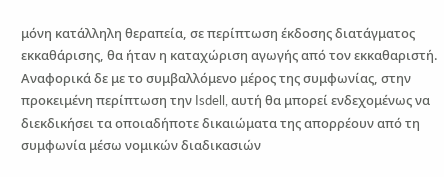μόνη κατάλληλη θεραπεία, σε περίπτωση έκδοσης διατάγματος εκκαθάρισης, θα ήταν η καταχώριση αγωγής από τον εκκαθαριστή. Αναφορικά δε με το συμβαλλόμενο μέρος της συμφωνίας, στην προκειμένη περίπτωση την Isdell, αυτή θα μπορεί ενδεχομένως να διεκδικήσει τα οποιαδήποτε δικαιώματα της απορρέουν από τη συμφωνία μέσω νομικών διαδικασιών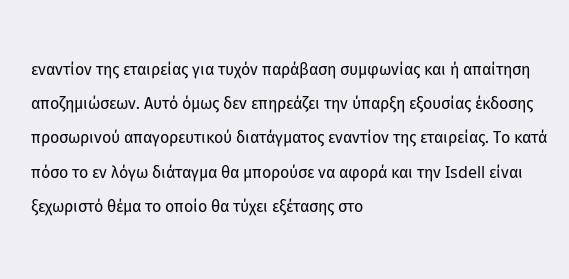εναντίον της εταιρείας για τυχόν παράβαση συμφωνίας και ή απαίτηση αποζημιώσεων. Αυτό όμως δεν επηρεάζει την ύπαρξη εξουσίας έκδοσης προσωρινού απαγορευτικού διατάγματος εναντίον της εταιρείας. Το κατά πόσο το εν λόγω διάταγμα θα μπορούσε να αφορά και την Isdell είναι ξεχωριστό θέμα το οποίο θα τύχει εξέτασης στο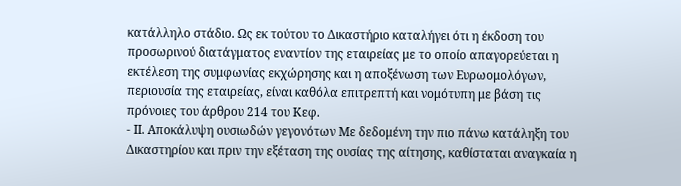κατάλληλο στάδιο. Ως εκ τούτου το Δικαστήριο καταλήγει ότι η έκδοση του προσωρινού διατάγματος εναντίον της εταιρείας με το οποίο απαγορεύεται η εκτέλεση της συμφωνίας εκχώρησης και η αποξένωση των Ευρωομολόγων, περιουσία της εταιρείας, είναι καθόλα επιτρεπτή και νομότυπη με βάση τις πρόνοιες του άρθρου 214 του Κεφ.
- ΙΙ. Αποκάλυψη ουσιωδών γεγονότων Με δεδομένη την πιο πάνω κατάληξη του Δικαστηρίου και πριν την εξέταση της ουσίας της αίτησης, καθίσταται αναγκαία η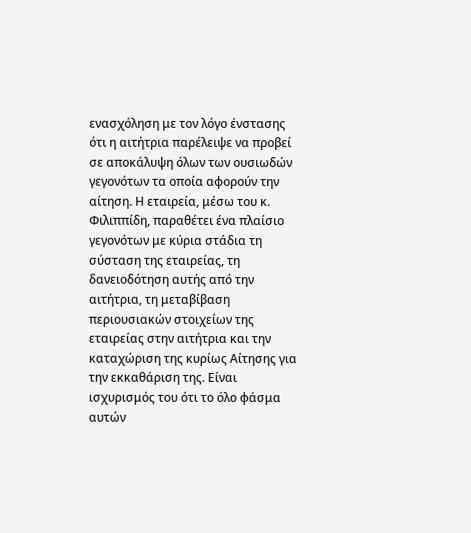ενασχόληση με τον λόγο ένστασης ότι η αιτήτρια παρέλειψε να προβεί σε αποκάλυψη όλων των ουσιωδών γεγονότων τα οποία αφορούν την αίτηση. Η εταιρεία, μέσω του κ. Φιλιππίδη, παραθέτει ένα πλαίσιο γεγονότων με κύρια στάδια τη σύσταση της εταιρείας, τη δανειοδότηση αυτής από την αιτήτρια, τη μεταβίβαση περιουσιακών στοιχείων της εταιρείας στην αιτήτρια και την καταχώριση της κυρίως Αίτησης για την εκκαθάριση της. Είναι ισχυρισμός του ότι το όλο φάσμα αυτών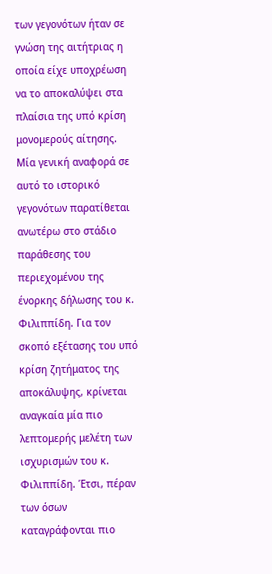των γεγονότων ήταν σε γνώση της αιτήτριας η οποία είχε υποχρέωση να το αποκαλύψει στα πλαίσια της υπό κρίση μονομερούς αίτησης. Μία γενική αναφορά σε αυτό το ιστορικό γεγονότων παρατίθεται ανωτέρω στο στάδιο παράθεσης του περιεχομένου της ένορκης δήλωσης του κ. Φιλιππίδη. Για τον σκοπό εξέτασης του υπό κρίση ζητήματος της αποκάλυψης, κρίνεται αναγκαία μία πιο λεπτομερής μελέτη των ισχυρισμών του κ. Φιλιππίδη. Έτσι, πέραν των όσων καταγράφονται πιο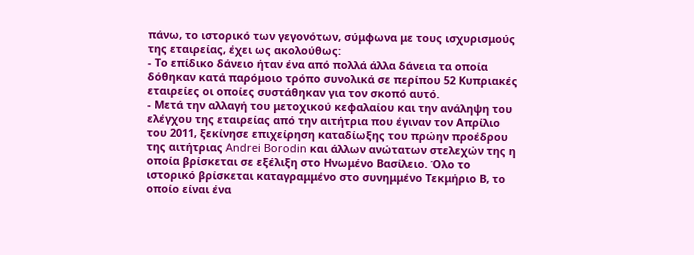πάνω, το ιστορικό των γεγονότων, σύμφωνα με τους ισχυρισμούς της εταιρείας, έχει ως ακολούθως:
- Το επίδικο δάνειο ήταν ένα από πολλά άλλα δάνεια τα οποία δόθηκαν κατά παρόμοιο τρόπο συνολικά σε περίπου 52 Κυπριακές εταιρείες οι οποίες συστάθηκαν για τον σκοπό αυτό.
- Μετά την αλλαγή του μετοχικού κεφαλαίου και την ανάληψη του ελέγχου της εταιρείας από την αιτήτρια που έγιναν τον Απρίλιο του 2011, ξεκίνησε επιχείρηση καταδίωξης του πρώην προέδρου της αιτήτριας Andrei Borodin και άλλων ανώτατων στελεχών της η οποία βρίσκεται σε εξέλιξη στο Ηνωμένο Βασίλειο. Όλο το ιστορικό βρίσκεται καταγραμμένο στο συνημμένο Τεκμήριο Β, το οποίο είναι ένα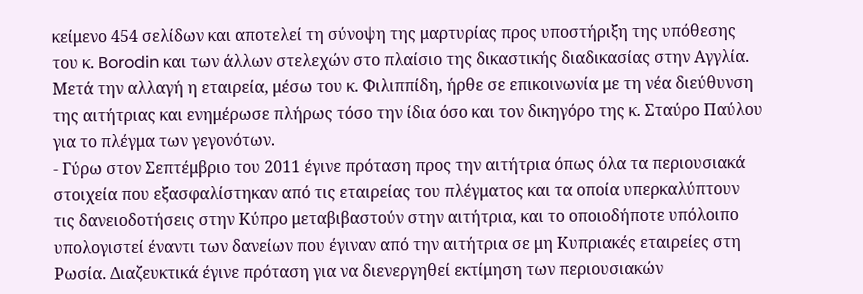κείμενο 454 σελίδων και αποτελεί τη σύνοψη της μαρτυρίας προς υποστήριξη της υπόθεσης του κ. Borodin και των άλλων στελεχών στο πλαίσιο της δικαστικής διαδικασίας στην Αγγλία. Μετά την αλλαγή η εταιρεία, μέσω του κ. Φιλιππίδη, ήρθε σε επικοινωνία με τη νέα διεύθυνση της αιτήτριας και ενημέρωσε πλήρως τόσο την ίδια όσο και τον δικηγόρο της κ. Σταύρο Παύλου για το πλέγμα των γεγονότων.
- Γύρω στον Σεπτέμβριο του 2011 έγινε πρόταση προς την αιτήτρια όπως όλα τα περιουσιακά στοιχεία που εξασφαλίστηκαν από τις εταιρείας του πλέγματος και τα οποία υπερκαλύπτουν τις δανειοδοτήσεις στην Κύπρο μεταβιβαστούν στην αιτήτρια, και το οποιοδήποτε υπόλοιπο υπολογιστεί έναντι των δανείων που έγιναν από την αιτήτρια σε μη Κυπριακές εταιρείες στη Ρωσία. Διαζευκτικά έγινε πρόταση για να διενεργηθεί εκτίμηση των περιουσιακών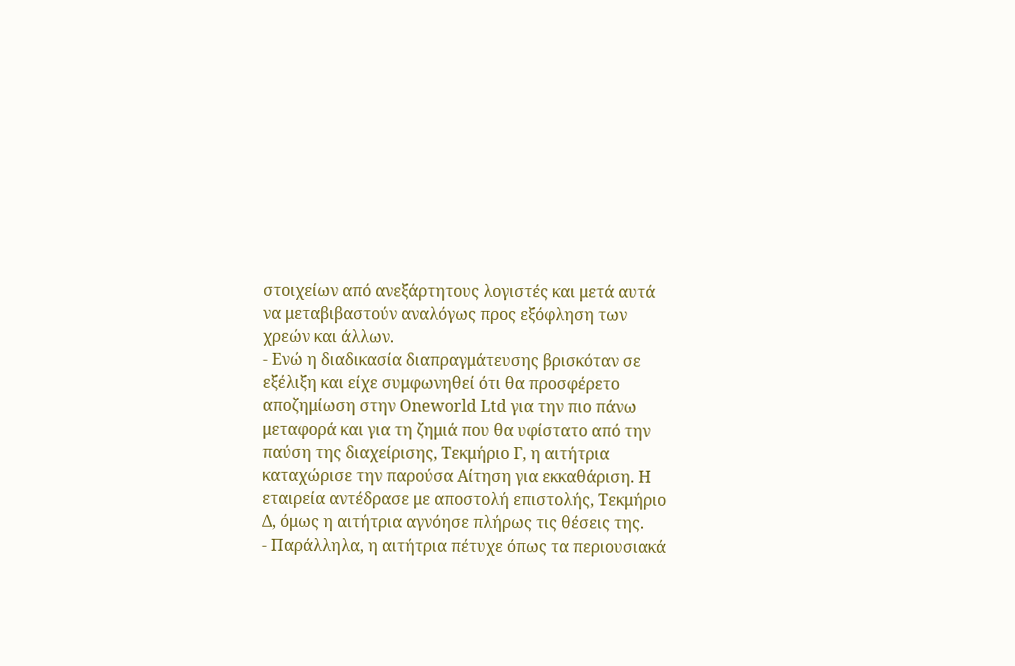στοιχείων από ανεξάρτητους λογιστές και μετά αυτά να μεταβιβαστούν αναλόγως προς εξόφληση των χρεών και άλλων.
- Ενώ η διαδικασία διαπραγμάτευσης βρισκόταν σε εξέλιξη και είχε συμφωνηθεί ότι θα προσφέρετο αποζημίωση στην Oneworld Ltd για την πιο πάνω μεταφορά και για τη ζημιά που θα υφίστατο από την παύση της διαχείρισης, Τεκμήριο Γ, η αιτήτρια καταχώρισε την παρούσα Αίτηση για εκκαθάριση. Η εταιρεία αντέδρασε με αποστολή επιστολής, Τεκμήριο Δ, όμως η αιτήτρια αγνόησε πλήρως τις θέσεις της.
- Παράλληλα, η αιτήτρια πέτυχε όπως τα περιουσιακά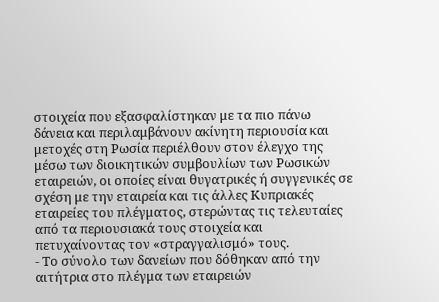στοιχεία που εξασφαλίστηκαν με τα πιο πάνω δάνεια και περιλαμβάνουν ακίνητη περιουσία και μετοχές στη Ρωσία περιέλθουν στον έλεγχο της μέσω των διοικητικών συμβουλίων των Ρωσικών εταιρειών, οι οποίες είναι θυγατρικές ή συγγενικές σε σχέση με την εταιρεία και τις άλλες Κυπριακές εταιρείες του πλέγματος, στερώντας τις τελευταίες από τα περιουσιακά τους στοιχεία και πετυχαίνοντας τον «στραγγαλισμό» τους.
- Το σύνολο των δανείων που δόθηκαν από την αιτήτρια στο πλέγμα των εταιρειών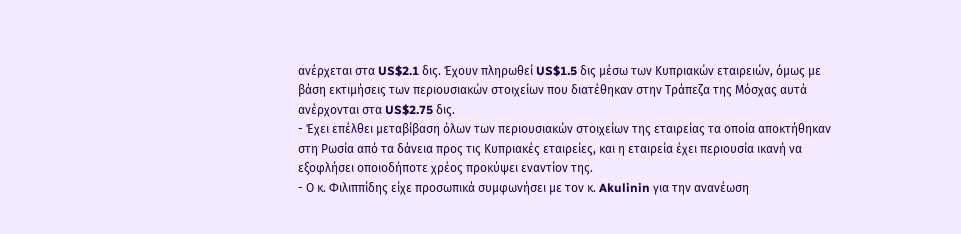ανέρχεται στα US$2.1 δις. Έχουν πληρωθεί US$1.5 δις μέσω των Κυπριακών εταιρειών, όμως με βάση εκτιμήσεις των περιουσιακών στοιχείων που διατέθηκαν στην Τράπεζα της Μόσχας αυτά ανέρχονται στα US$2.75 δις.
- Έχει επέλθει μεταβίβαση όλων των περιουσιακών στοιχείων της εταιρείας τα οποία αποκτήθηκαν στη Ρωσία από τα δάνεια προς τις Κυπριακές εταιρείες, και η εταιρεία έχει περιουσία ικανή να εξοφλήσει οποιοδήποτε χρέος προκύψει εναντίον της.
- Ο κ. Φιλιππίδης είχε προσωπικά συμφωνήσει με τον κ. Akulinin για την ανανέωση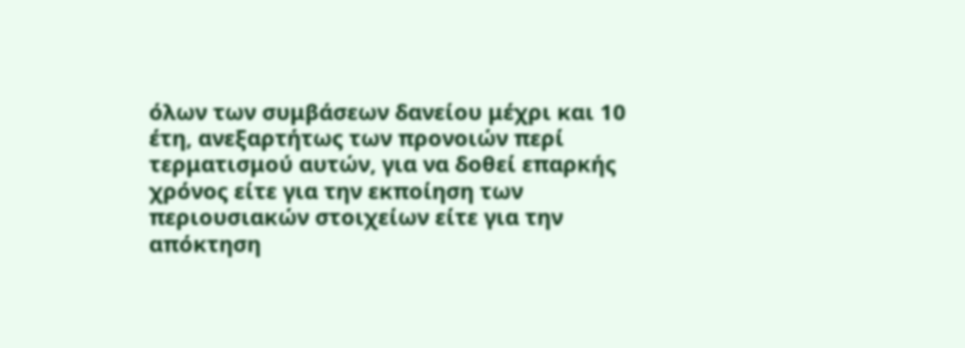όλων των συμβάσεων δανείου μέχρι και 10 έτη, ανεξαρτήτως των προνοιών περί τερματισμού αυτών, για να δοθεί επαρκής χρόνος είτε για την εκποίηση των περιουσιακών στοιχείων είτε για την απόκτηση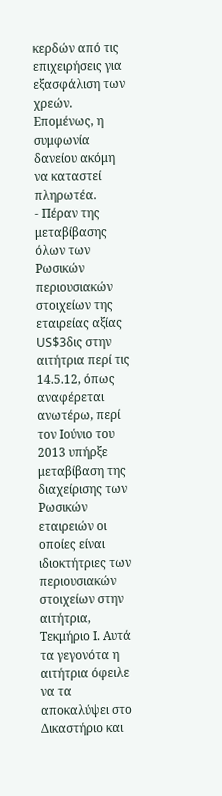κερδών από τις επιχειρήσεις για εξασφάλιση των χρεών. Επομένως, η συμφωνία δανείου ακόμη να καταστεί πληρωτέα.
- Πέραν της μεταβίβασης όλων των Ρωσικών περιουσιακών στοιχείων της εταιρείας αξίας US$3δις στην αιτήτρια περί τις 14.5.12, όπως αναφέρεται ανωτέρω, περί τον Ιούνιο του 2013 υπήρξε μεταβίβαση της διαχείρισης των Ρωσικών εταιρειών οι οποίες είναι ιδιοκτήτριες των περιουσιακών στοιχείων στην αιτήτρια, Τεκμήριο Ι. Αυτά τα γεγονότα η αιτήτρια όφειλε να τα αποκαλύψει στο Δικαστήριο και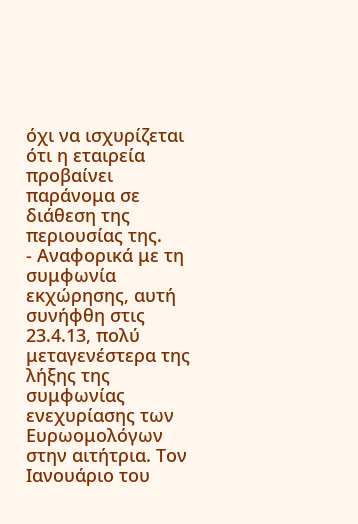όχι να ισχυρίζεται ότι η εταιρεία προβαίνει παράνομα σε διάθεση της περιουσίας της.
- Αναφορικά με τη συμφωνία εκχώρησης, αυτή συνήφθη στις 23.4.13, πολύ μεταγενέστερα της λήξης της συμφωνίας ενεχυρίασης των Ευρωομολόγων στην αιτήτρια. Τον Ιανουάριο του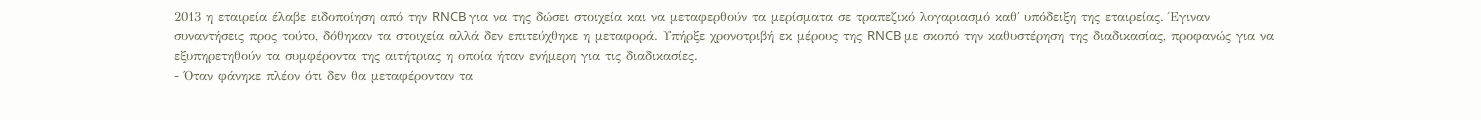2013 η εταιρεία έλαβε ειδοποίηση από την RNCB για να της δώσει στοιχεία και να μεταφερθούν τα μερίσματα σε τραπεζικό λογαριασμό καθ΄ υπόδειξη της εταιρείας. Έγιναν συναντήσεις προς τούτο, δόθηκαν τα στοιχεία αλλά δεν επιτεύχθηκε η μεταφορά. Υπήρξε χρονοτριβή εκ μέρους της RNCB με σκοπό την καθυστέρηση της διαδικασίας, προφανώς για να εξυπηρετηθούν τα συμφέροντα της αιτήτριας η οποία ήταν ενήμερη για τις διαδικασίες.
- Όταν φάνηκε πλέον ότι δεν θα μεταφέρονταν τα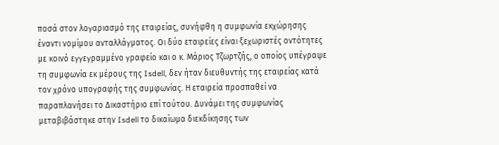ποσά στον λογαριασμό της εταιρείας, συνήφθη η συμφωνία εκχώρησης έναντι νομίμου ανταλλάγματος. Οι δύο εταιρείες είναι ξεχωριστές οντότητες με κοινό εγγεγραμμένο γραφείο και ο κ. Μάριος Τζωρτζής, ο οποίος υπέγραψε τη συμφωνία εκ μέρους της Isdell, δεν ήταν διευθυντής της εταιρείας κατά τον χρόνο υπογραφής της συμφωνίας. Η εταιρεία προσπαθεί να παραπλανήσει το Δικαστήριο επί τούτου. Δυνάμει της συμφωνίας μεταβιβάστηκε στην Isdell το δικαίωμα διεκδίκησης των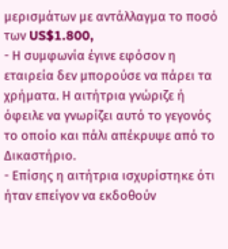μερισμάτων με αντάλλαγμα το ποσό των US$1.800,
- Η συμφωνία έγινε εφόσον η εταιρεία δεν μπορούσε να πάρει τα χρήματα. Η αιτήτρια γνώριζε ή όφειλε να γνωρίζει αυτό το γεγονός το οποίο και πάλι απέκρυψε από το Δικαστήριο.
- Επίσης η αιτήτρια ισχυρίστηκε ότι ήταν επείγον να εκδοθούν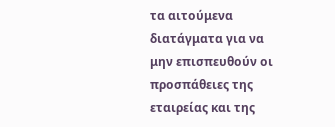τα αιτούμενα διατάγματα για να μην επισπευθούν οι προσπάθειες της εταιρείας και της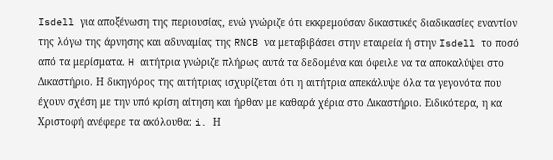Isdell για αποξένωση της περιουσίας, ενώ γνώριζε ότι εκκρεμούσαν δικαστικές διαδικασίες εναντίον της λόγω της άρνησης και αδυναμίας της RNCB να μεταβιβάσει στην εταιρεία ή στην Isdell το ποσό από τα μερίσματα. H αιτήτρια γνώριζε πλήρως αυτά τα δεδομένα και όφειλε να τα αποκαλύψει στο Δικαστήριο. Η δικηγόρος της αιτήτριας ισχυρίζεται ότι η αιτήτρια απεκάλυψε όλα τα γεγονότα που έχουν σχέση με την υπό κρίση αίτηση και ήρθαν με καθαρά χέρια στο Δικαστήριο. Ειδικότερα, η κα Χριστοφή ανέφερε τα ακόλουθα: i. Η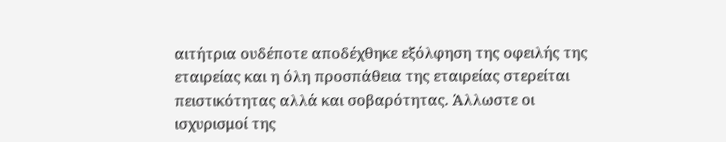αιτήτρια ουδέποτε αποδέχθηκε εξόλφηση της οφειλής της εταιρείας και η όλη προσπάθεια της εταιρείας στερείται πειστικότητας αλλά και σοβαρότητας. Άλλωστε οι ισχυρισμοί της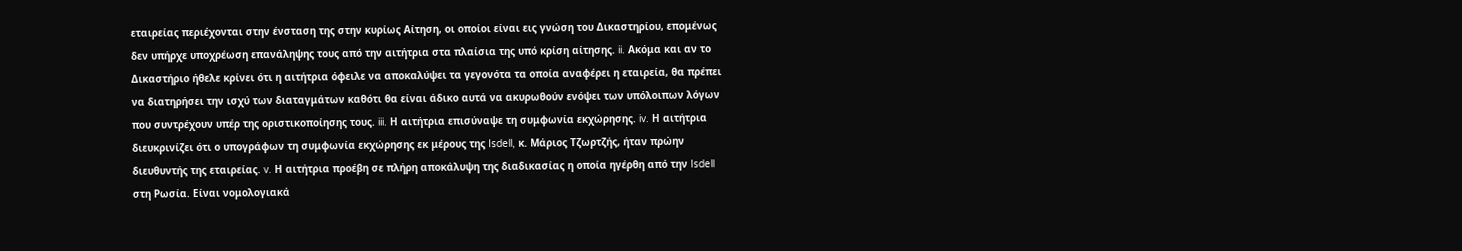εταιρείας περιέχονται στην ένσταση της στην κυρίως Αίτηση, οι οποίοι είναι εις γνώση του Δικαστηρίου, επομένως δεν υπήρχε υποχρέωση επανάληψης τους από την αιτήτρια στα πλαίσια της υπό κρίση αίτησης. ii. Ακόμα και αν το Δικαστήριο ήθελε κρίνει ότι η αιτήτρια όφειλε να αποκαλύψει τα γεγονότα τα οποία αναφέρει η εταιρεία, θα πρέπει να διατηρήσει την ισχύ των διαταγμάτων καθότι θα είναι άδικο αυτά να ακυρωθούν ενόψει των υπόλοιπων λόγων που συντρέχουν υπέρ της οριστικοποίησης τους. iii. Η αιτήτρια επισύναψε τη συμφωνία εκχώρησης. iv. Η αιτήτρια διευκρινίζει ότι ο υπογράφων τη συμφωνία εκχώρησης εκ μέρους της Isdell, κ. Μάριος Τζωρτζής, ήταν πρώην διευθυντής της εταιρείας. v. Η αιτήτρια προέβη σε πλήρη αποκάλυψη της διαδικασίας η οποία ηγέρθη από την Isdell στη Ρωσία. Είναι νομολογιακά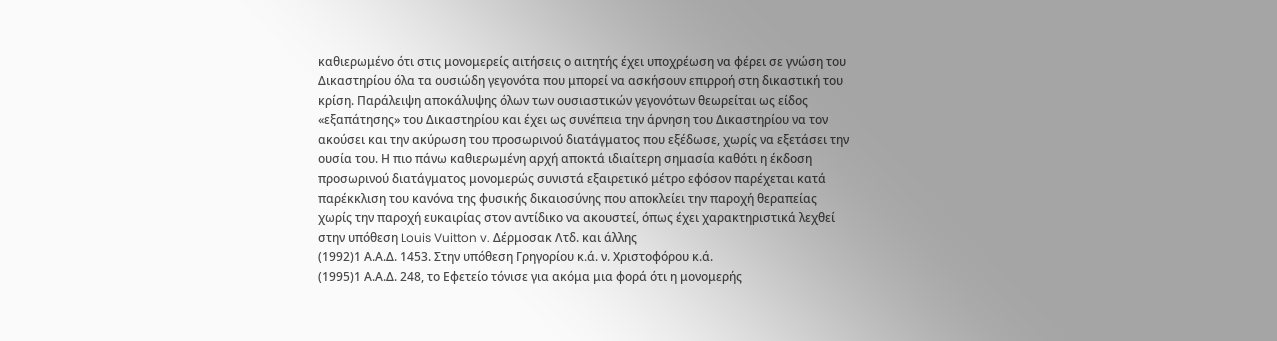καθιερωμένο ότι στις μονομερείς αιτήσεις ο αιτητής έχει υποχρέωση να φέρει σε γνώση του Δικαστηρίου όλα τα ουσιώδη γεγονότα που μπορεί να ασκήσουν επιρροή στη δικαστική του κρίση. Παράλειψη αποκάλυψης όλων των ουσιαστικών γεγονότων θεωρείται ως είδος «εξαπάτησης» του Δικαστηρίου και έχει ως συνέπεια την άρνηση του Δικαστηρίου να τον ακούσει και την ακύρωση του προσωρινού διατάγματος που εξέδωσε, χωρίς να εξετάσει την ουσία του. Η πιο πάνω καθιερωμένη αρχή αποκτά ιδιαίτερη σημασία καθότι η έκδοση προσωρινού διατάγματος μονομερώς συνιστά εξαιρετικό μέτρο εφόσον παρέχεται κατά παρέκκλιση του κανόνα της φυσικής δικαιοσύνης που αποκλείει την παροχή θεραπείας χωρίς την παροχή ευκαιρίας στον αντίδικο να ακουστεί, όπως έχει χαρακτηριστικά λεχθεί στην υπόθεση Louis Vuitton v. Δέρμοσακ Λτδ. και άλλης
(1992)1 Α.Α.Δ. 1453. Στην υπόθεση Γρηγορίου κ.ά. ν. Χριστοφόρου κ.ά.
(1995)1 Α.Α.Δ. 248, το Εφετείο τόνισε για ακόμα μια φορά ότι η μονομερής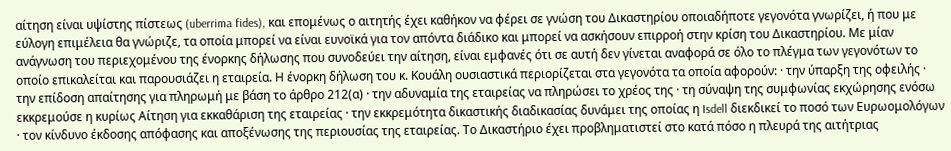αίτηση είναι υψίστης πίστεως (uberrima fides), και επομένως ο αιτητής έχει καθήκον να φέρει σε γνώση του Δικαστηρίου οποιαδήποτε γεγονότα γνωρίζει, ή που με εύλογη επιμέλεια θα γνώριζε, τα οποία μπορεί να είναι ευνοϊκά για τον απόντα διάδικο και μπορεί να ασκήσουν επιρροή στην κρίση του Δικαστηρίου. Με μίαν ανάγνωση του περιεχομένου της ένορκης δήλωσης που συνοδεύει την αίτηση, είναι εμφανές ότι σε αυτή δεν γίνεται αναφορά σε όλο το πλέγμα των γεγονότων το οποίο επικαλείται και παρουσιάζει η εταιρεία. Η ένορκη δήλωση του κ. Κουάλη ουσιαστικά περιορίζεται στα γεγονότα τα οποία αφορούν: · την ύπαρξη της οφειλής · την επίδοση απαίτησης για πληρωμή με βάση το άρθρο 212(α) · την αδυναμία της εταιρείας να πληρώσει το χρέος της · τη σύναψη της συμφωνίας εκχώρησης ενόσω εκκρεμούσε η κυρίως Αίτηση για εκκαθάριση της εταιρείας · την εκκρεμότητα δικαστικής διαδικασίας δυνάμει της οποίας η Isdell διεκδικεί το ποσό των Ευρωομολόγων · τον κίνδυνο έκδοσης απόφασης και αποξένωσης της περιουσίας της εταιρείας. Το Δικαστήριο έχει προβληματιστεί στο κατά πόσο η πλευρά της αιτήτριας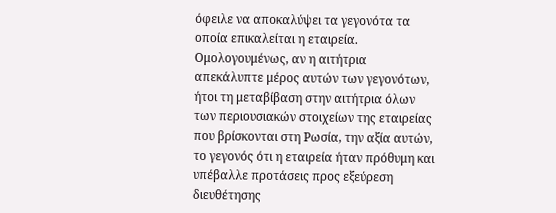όφειλε να αποκαλύψει τα γεγονότα τα οποία επικαλείται η εταιρεία. Ομολογουμένως, αν η αιτήτρια απεκάλυπτε μέρος αυτών των γεγονότων, ήτοι τη μεταβίβαση στην αιτήτρια όλων των περιουσιακών στοιχείων της εταιρείας που βρίσκονται στη Ρωσία, την αξία αυτών, το γεγονός ότι η εταιρεία ήταν πρόθυμη και υπέβαλλε προτάσεις προς εξεύρεση διευθέτησης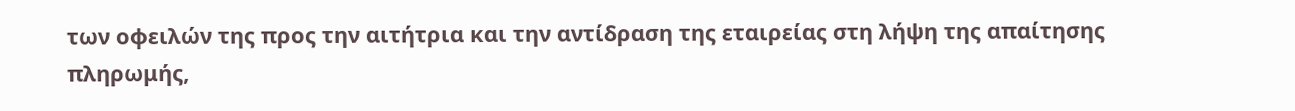των οφειλών της προς την αιτήτρια και την αντίδραση της εταιρείας στη λήψη της απαίτησης πληρωμής,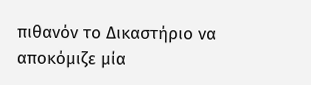πιθανόν το Δικαστήριο να αποκόμιζε μία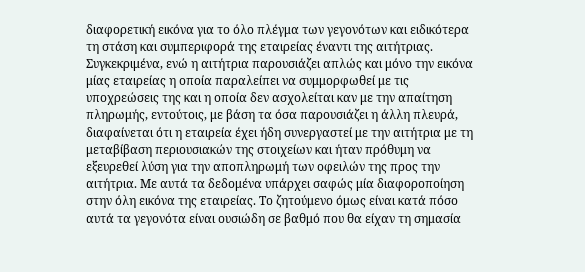διαφορετική εικόνα για το όλο πλέγμα των γεγονότων και ειδικότερα τη στάση και συμπεριφορά της εταιρείας έναντι της αιτήτριας. Συγκεκριμένα, ενώ η αιτήτρια παρουσιάζει απλώς και μόνο την εικόνα μίας εταιρείας η οποία παραλείπει να συμμορφωθεί με τις υποχρεώσεις της και η οποία δεν ασχολείται καν με την απαίτηση πληρωμής, εντούτοις, με βάση τα όσα παρουσιάζει η άλλη πλευρά, διαφαίνεται ότι η εταιρεία έχει ήδη συνεργαστεί με την αιτήτρια με τη μεταβίβαση περιουσιακών της στοιχείων και ήταν πρόθυμη να εξευρεθεί λύση για την αποπληρωμή των οφειλών της προς την αιτήτρια. Με αυτά τα δεδομένα υπάρχει σαφώς μία διαφοροποίηση στην όλη εικόνα της εταιρείας. Το ζητούμενο όμως είναι κατά πόσο αυτά τα γεγονότα είναι ουσιώδη σε βαθμό που θα είχαν τη σημασία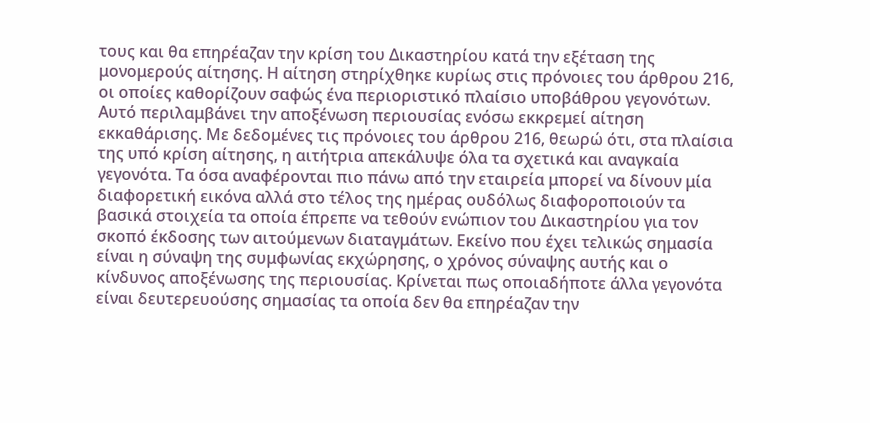τους και θα επηρέαζαν την κρίση του Δικαστηρίου κατά την εξέταση της μονομερούς αίτησης. Η αίτηση στηρίχθηκε κυρίως στις πρόνοιες του άρθρου 216, οι οποίες καθορίζουν σαφώς ένα περιοριστικό πλαίσιο υποβάθρου γεγονότων. Αυτό περιλαμβάνει την αποξένωση περιουσίας ενόσω εκκρεμεί αίτηση εκκαθάρισης. Με δεδομένες τις πρόνοιες του άρθρου 216, θεωρώ ότι, στα πλαίσια της υπό κρίση αίτησης, η αιτήτρια απεκάλυψε όλα τα σχετικά και αναγκαία γεγονότα. Τα όσα αναφέρονται πιο πάνω από την εταιρεία μπορεί να δίνουν μία διαφορετική εικόνα αλλά στο τέλος της ημέρας ουδόλως διαφοροποιούν τα βασικά στοιχεία τα οποία έπρεπε να τεθούν ενώπιον του Δικαστηρίου για τον σκοπό έκδοσης των αιτούμενων διαταγμάτων. Εκείνο που έχει τελικώς σημασία είναι η σύναψη της συμφωνίας εκχώρησης, ο χρόνος σύναψης αυτής και ο κίνδυνος αποξένωσης της περιουσίας. Κρίνεται πως οποιαδήποτε άλλα γεγονότα είναι δευτερευούσης σημασίας τα οποία δεν θα επηρέαζαν την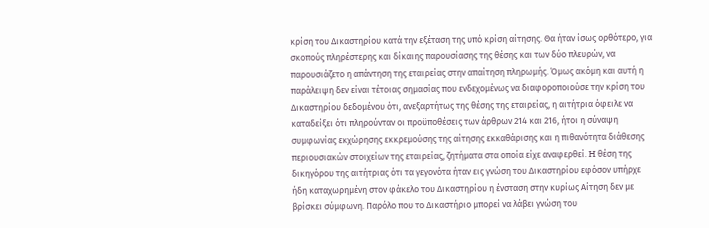κρίση του Δικαστηρίου κατά την εξέταση της υπό κρίση αίτησης. Θα ήταν ίσως ορθότερο, για σκοπούς πληρέστερης και δίκαιης παρουσίασης της θέσης και των δύο πλευρών, να παρουσιάζετο η απάντηση της εταιρείας στην απαίτηση πληρωμής. Όμως ακόμη και αυτή η παράλειψη δεν είναι τέτοιας σημασίας που ενδεχομένως να διαφοροποιούσε την κρίση του Δικαστηρίου δεδομένου ότι, ανεξαρτήτως της θέσης της εταιρείας, η αιτήτρια όφειλε να καταδείξει ότι πληρούνταν οι προϋποθέσεις των άρθρων 214 και 216, ήτοι η σύναψη συμφωνίας εκχώρησης εκκρεμούσης της αίτησης εκκαθάρισης και η πιθανότητα διάθεσης περιουσιακών στοιχείων της εταιρείας, ζητήματα στα οποία είχε αναφερθεί. H θέση της δικηγόρου της αιτήτριας ότι τα γεγονότα ήταν εις γνώση του Δικαστηρίου εφόσον υπήρχε ήδη καταχωρημένη στον φάκελο του Δικαστηρίου η ένσταση στην κυρίως Αίτηση δεν με βρίσκει σύμφωνη. Παρόλο που το Δικαστήριο μπορεί να λάβει γνώση του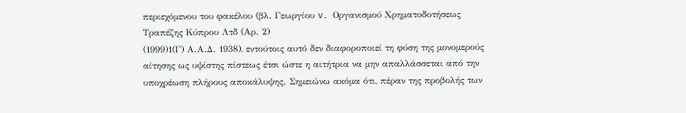περιεχόμενου του φακέλου (βλ. Γεωργίου v. Οργανισμού Χρηματοδοτήσεως Τραπέζης Κύπρου Λτδ (Αρ. 2)
(1999)1(Γ) Α.Α.Δ. 1938), εντούτοις αυτό δεν διαφοροποιεί τη φύση της μονομερούς αίτησης ως υψίστης πίστεως έτσι ώστε η αιτήτρια να μην απαλλάσσεται από την υποχρέωση πλήρους αποκάλυψης. Σημειώνω ακόμα ότι, πέραν της προβολής των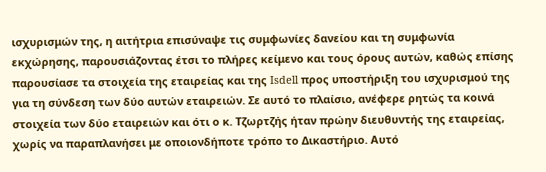ισχυρισμών της, η αιτήτρια επισύναψε τις συμφωνίες δανείου και τη συμφωνία εκχώρησης, παρουσιάζοντας έτσι το πλήρες κείμενο και τους όρους αυτών, καθώς επίσης παρουσίασε τα στοιχεία της εταιρείας και της Isdell προς υποστήριξη του ισχυρισμού της για τη σύνδεση των δύο αυτών εταιρειών. Σε αυτό το πλαίσιο, ανέφερε ρητώς τα κοινά στοιχεία των δύο εταιρειών και ότι ο κ. Τζωρτζής ήταν πρώην διευθυντής της εταιρείας, χωρίς να παραπλανήσει με οποιονδήποτε τρόπο το Δικαστήριο. Αυτό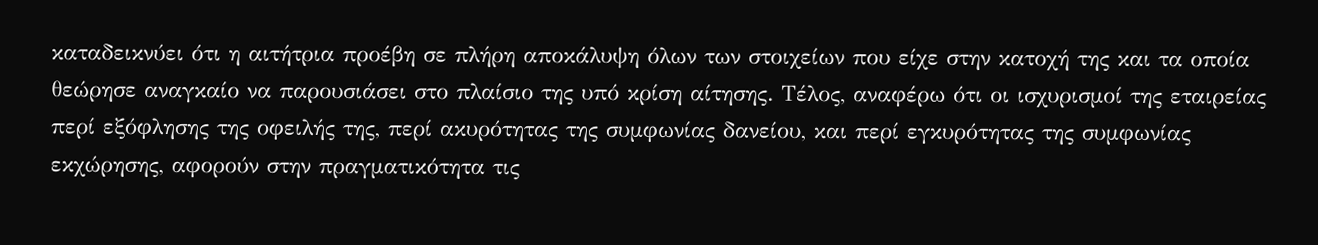καταδεικνύει ότι η αιτήτρια προέβη σε πλήρη αποκάλυψη όλων των στοιχείων που είχε στην κατοχή της και τα οποία θεώρησε αναγκαίο να παρουσιάσει στο πλαίσιο της υπό κρίση αίτησης. Τέλος, αναφέρω ότι οι ισχυρισμοί της εταιρείας περί εξόφλησης της οφειλής της, περί ακυρότητας της συμφωνίας δανείου, και περί εγκυρότητας της συμφωνίας εκχώρησης, αφορούν στην πραγματικότητα τις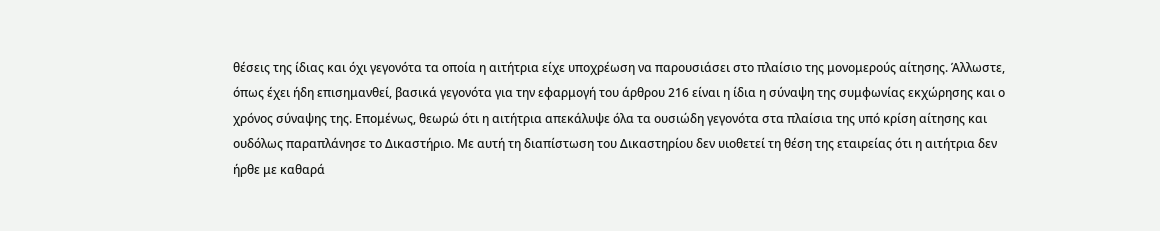θέσεις της ίδιας και όχι γεγονότα τα οποία η αιτήτρια είχε υποχρέωση να παρουσιάσει στο πλαίσιο της μονομερούς αίτησης. Άλλωστε, όπως έχει ήδη επισημανθεί, βασικά γεγονότα για την εφαρμογή του άρθρου 216 είναι η ίδια η σύναψη της συμφωνίας εκχώρησης και ο χρόνος σύναψης της. Επομένως, θεωρώ ότι η αιτήτρια απεκάλυψε όλα τα ουσιώδη γεγονότα στα πλαίσια της υπό κρίση αίτησης και ουδόλως παραπλάνησε το Δικαστήριο. Με αυτή τη διαπίστωση του Δικαστηρίου δεν υιοθετεί τη θέση της εταιρείας ότι η αιτήτρια δεν ήρθε με καθαρά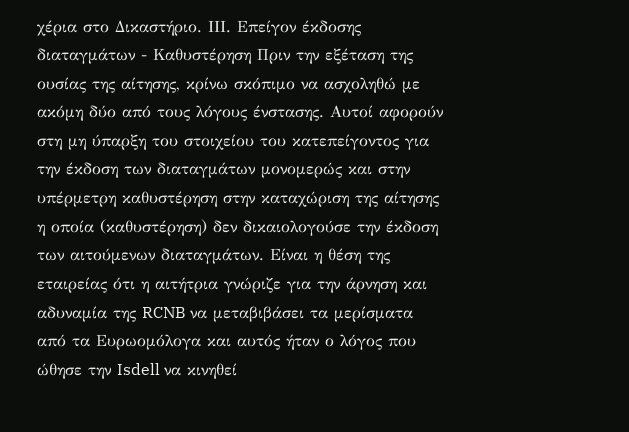χέρια στο Δικαστήριο. ΙΙΙ. Επείγον έκδοσης διαταγμάτων - Καθυστέρηση Πριν την εξέταση της ουσίας της αίτησης, κρίνω σκόπιμο να ασχοληθώ με ακόμη δύο από τους λόγους ένστασης. Αυτοί αφορούν στη μη ύπαρξη του στοιχείου του κατεπείγοντος για την έκδοση των διαταγμάτων μονομερώς και στην υπέρμετρη καθυστέρηση στην καταχώριση της αίτησης η οποία (καθυστέρηση) δεν δικαιολογούσε την έκδοση των αιτούμενων διαταγμάτων. Είναι η θέση της εταιρείας ότι η αιτήτρια γνώριζε για την άρνηση και αδυναμία της RCNB να μεταβιβάσει τα μερίσματα από τα Ευρωομόλογα και αυτός ήταν ο λόγος που ώθησε την Isdell να κινηθεί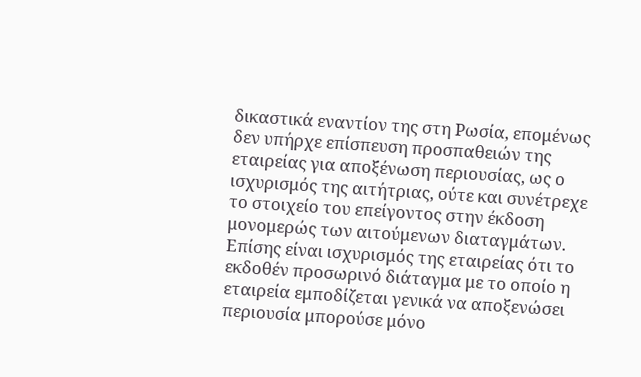δικαστικά εναντίον της στη Ρωσία, επομένως δεν υπήρχε επίσπευση προσπαθειών της εταιρείας για αποξένωση περιουσίας, ως ο ισχυρισμός της αιτήτριας, ούτε και συνέτρεχε το στοιχείο του επείγοντος στην έκδοση μονομερώς των αιτούμενων διαταγμάτων. Επίσης είναι ισχυρισμός της εταιρείας ότι το εκδοθέν προσωρινό διάταγμα με το οποίο η εταιρεία εμποδίζεται γενικά να αποξενώσει περιουσία μπορούσε μόνο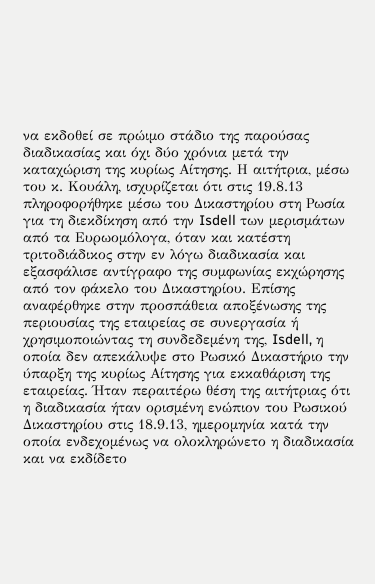να εκδοθεί σε πρώιμο στάδιο της παρούσας διαδικασίας και όχι δύο χρόνια μετά την καταχώριση της κυρίως Αίτησης. Η αιτήτρια, μέσω του κ. Κουάλη, ισχυρίζεται ότι στις 19.8.13 πληροφορήθηκε μέσω του Δικαστηρίου στη Ρωσία για τη διεκδίκηση από την Isdell των μερισμάτων από τα Ευρωομόλογα, όταν και κατέστη τριτοδιάδικος στην εν λόγω διαδικασία και εξασφάλισε αντίγραφο της συμφωνίας εκχώρησης από τον φάκελο του Δικαστηρίου. Επίσης αναφέρθηκε στην προσπάθεια αποξένωσης της περιουσίας της εταιρείας σε συνεργασία ή χρησιμοποιώντας τη συνδεδεμένη της, Isdell, η οποία δεν απεκάλυψε στο Ρωσικό Δικαστήριο την ύπαρξη της κυρίως Αίτησης για εκκαθάριση της εταιρείας. Ήταν περαιτέρω θέση της αιτήτριας ότι η διαδικασία ήταν ορισμένη ενώπιον του Ρωσικού Δικαστηρίου στις 18.9.13, ημερομηνία κατά την οποία ενδεχομένως να ολοκληρώνετο η διαδικασία και να εκδίδετο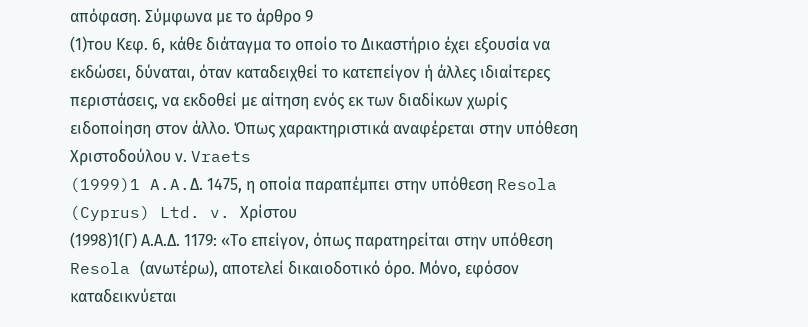απόφαση. Σύμφωνα με το άρθρο 9
(1)του Κεφ. 6, κάθε διάταγμα το οποίο το Δικαστήριο έχει εξουσία να εκδώσει, δύναται, όταν καταδειχθεί το κατεπείγον ή άλλες ιδιαίτερες περιστάσεις, να εκδοθεί με αίτηση ενός εκ των διαδίκων χωρίς ειδοποίηση στον άλλο. Όπως χαρακτηριστικά αναφέρεται στην υπόθεση Χριστοδούλου ν. Vraets
(1999)1 A.A.Δ. 1475, η οποία παραπέμπει στην υπόθεση Resola (Cyprus) Ltd. v. Χρίστου
(1998)1(Γ) Α.Α.Δ. 1179: «Το επείγον, όπως παρατηρείται στην υπόθεση Resola (ανωτέρω), αποτελεί δικαιοδοτικό όρο. Μόνο, εφόσον καταδεικνύεται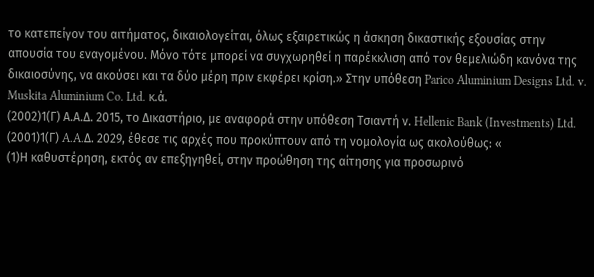το κατεπείγον του αιτήματος, δικαιολογείται, όλως εξαιρετικώς η άσκηση δικαστικής εξουσίας στην απουσία του εναγομένου. Μόνο τότε μπορεί να συγχωρηθεί η παρέκκλιση από τον θεμελιώδη κανόνα της δικαιοσύνης, να ακούσει και τα δύο μέρη πριν εκφέρει κρίση.» Στην υπόθεση Parico Aluminium Designs Ltd. v. Muskita Aluminium Co. Ltd. κ.ά.
(2002)1(Γ) Α.Α.Δ. 2015, το Δικαστήριο, με αναφορά στην υπόθεση Τσιαντή ν. Hellenic Bank (Investments) Ltd.
(2001)1(Γ) A.A.Δ. 2029, έθεσε τις αρχές που προκύπτουν από τη νομολογία ως ακολούθως: «
(1)Η καθυστέρηση, εκτός αν επεξηγηθεί, στην προώθηση της αίτησης για προσωρινό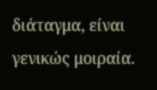διάταγμα, είναι γενικώς μοιραία.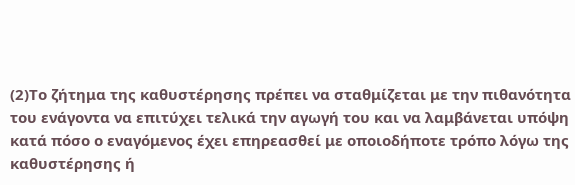(2)Το ζήτημα της καθυστέρησης πρέπει να σταθμίζεται με την πιθανότητα του ενάγοντα να επιτύχει τελικά την αγωγή του και να λαμβάνεται υπόψη κατά πόσο ο εναγόμενος έχει επηρεασθεί με οποιοδήποτε τρόπο λόγω της καθυστέρησης ή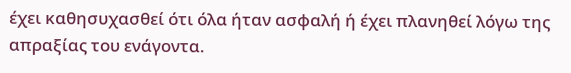έχει καθησυχασθεί ότι όλα ήταν ασφαλή ή έχει πλανηθεί λόγω της απραξίας του ενάγοντα.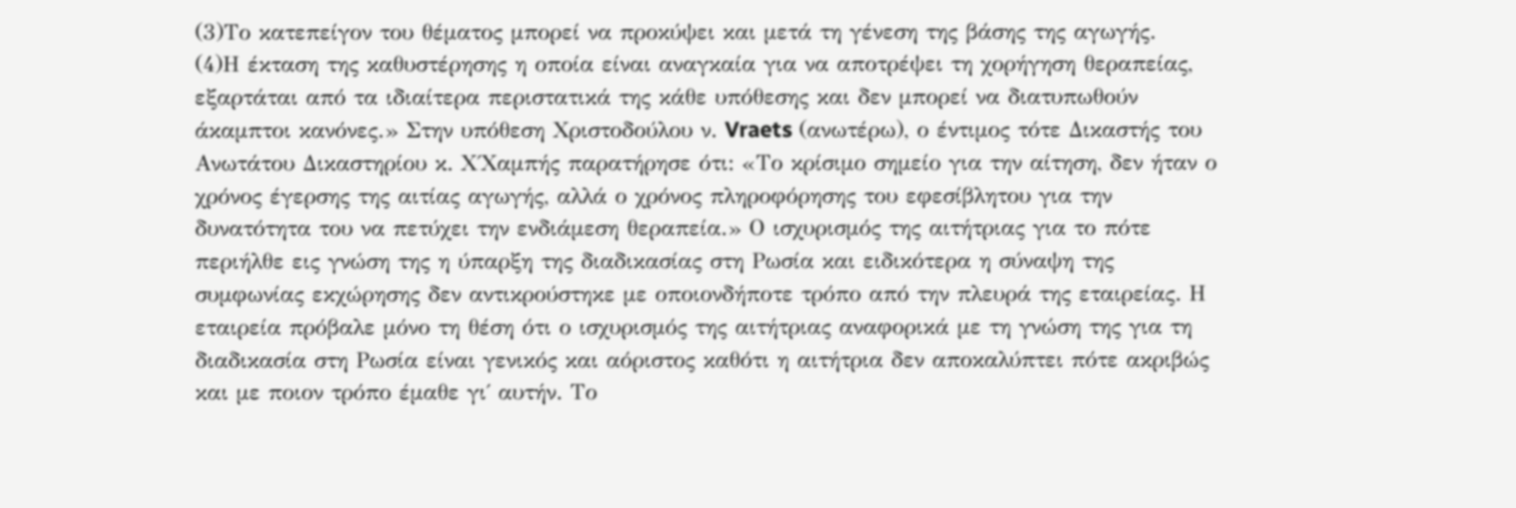(3)Το κατεπείγον του θέματος μπορεί να προκύψει και μετά τη γένεση της βάσης της αγωγής.
(4)Η έκταση της καθυστέρησης η οποία είναι αναγκαία για να αποτρέψει τη χορήγηση θεραπείας, εξαρτάται από τα ιδιαίτερα περιστατικά της κάθε υπόθεσης και δεν μπορεί να διατυπωθούν άκαμπτοι κανόνες.» Στην υπόθεση Χριστοδούλου ν. Vraets (ανωτέρω), ο έντιμος τότε Δικαστής του Ανωτάτου Δικαστηρίου κ. Χ΄Χαμπής παρατήρησε ότι: «Το κρίσιμο σημείο για την αίτηση, δεν ήταν ο χρόνος έγερσης της αιτίας αγωγής, αλλά ο χρόνος πληροφόρησης του εφεσίβλητου για την δυνατότητα του να πετύχει την ενδιάμεση θεραπεία.» Ο ισχυρισμός της αιτήτριας για το πότε περιήλθε εις γνώση της η ύπαρξη της διαδικασίας στη Ρωσία και ειδικότερα η σύναψη της συμφωνίας εκχώρησης δεν αντικρούστηκε με οποιονδήποτε τρόπο από την πλευρά της εταιρείας. Η εταιρεία πρόβαλε μόνο τη θέση ότι ο ισχυρισμός της αιτήτριας αναφορικά με τη γνώση της για τη διαδικασία στη Ρωσία είναι γενικός και αόριστος καθότι η αιτήτρια δεν αποκαλύπτει πότε ακριβώς και με ποιον τρόπο έμαθε γι΄ αυτήν. Το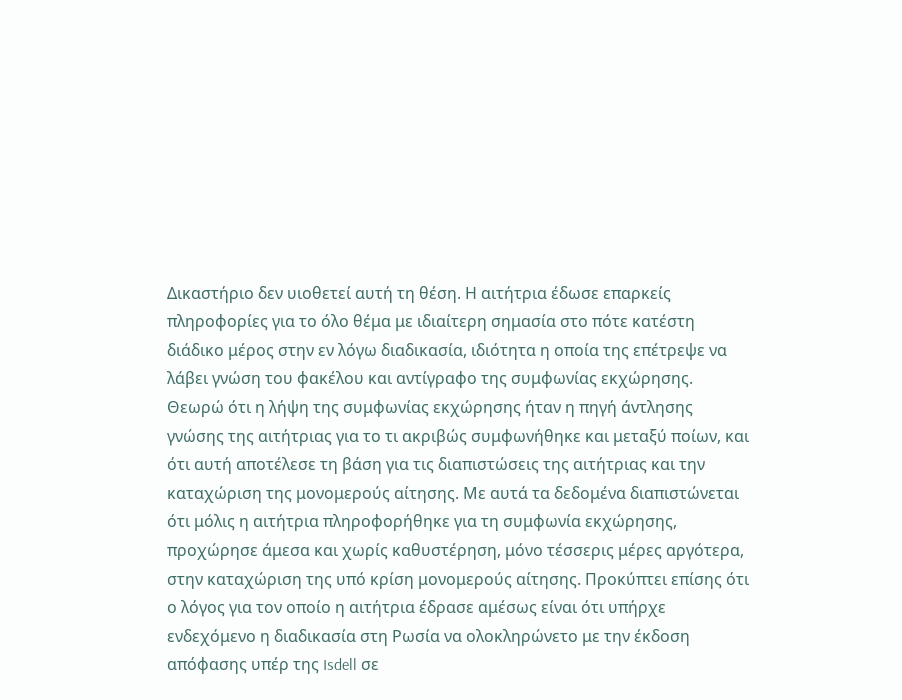Δικαστήριο δεν υιοθετεί αυτή τη θέση. Η αιτήτρια έδωσε επαρκείς πληροφορίες για το όλο θέμα με ιδιαίτερη σημασία στο πότε κατέστη διάδικο μέρος στην εν λόγω διαδικασία, ιδιότητα η οποία της επέτρεψε να λάβει γνώση του φακέλου και αντίγραφο της συμφωνίας εκχώρησης. Θεωρώ ότι η λήψη της συμφωνίας εκχώρησης ήταν η πηγή άντλησης γνώσης της αιτήτριας για το τι ακριβώς συμφωνήθηκε και μεταξύ ποίων, και ότι αυτή αποτέλεσε τη βάση για τις διαπιστώσεις της αιτήτριας και την καταχώριση της μονομερούς αίτησης. Με αυτά τα δεδομένα διαπιστώνεται ότι μόλις η αιτήτρια πληροφορήθηκε για τη συμφωνία εκχώρησης, προχώρησε άμεσα και χωρίς καθυστέρηση, μόνο τέσσερις μέρες αργότερα, στην καταχώριση της υπό κρίση μονομερούς αίτησης. Προκύπτει επίσης ότι ο λόγος για τον οποίο η αιτήτρια έδρασε αμέσως είναι ότι υπήρχε ενδεχόμενο η διαδικασία στη Ρωσία να ολοκληρώνετο με την έκδοση απόφασης υπέρ της Isdell σε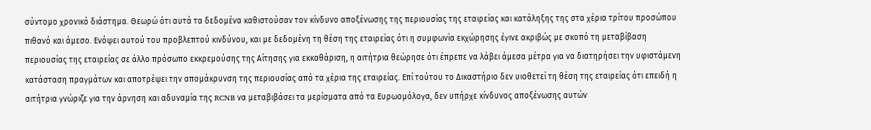σύντομο χρονικό διάστημα. Θεωρώ ότι αυτά τα δεδομένα καθιστούσαν τον κίνδυνο αποξένωσης της περιουσίας της εταιρείας και κατάληξης της στα χέρια τρίτου προσώπου πιθανό και άμεσο. Ενόψει αυτού του προβλεπτού κινδύνου, και με δεδομένη τη θέση της εταιρείας ότι η συμφωνία εκχώρησης έγινε ακριβώς με σκοπό τη μεταβίβαση περιουσίας της εταιρείας σε άλλο πρόσωπο εκκρεμούσης της Αίτησης για εκκαθάριση, η αιτήτρια θεώρησε ότι έπρεπε να λάβει άμεσα μέτρα για να διατηρήσει την υφιστάμενη κατάσταση πραγμάτων και αποτρέψει την απομάκρυνση της περιουσίας από τα χέρια της εταιρείας. Επί τούτου το Δικαστήριο δεν υιοθετεί τη θέση της εταιρείας ότι επειδή η αιτήτρια γνώριζε για την άρνηση και αδυναμία της RCNB να μεταβιβάσει τα μερίσματα από τα Ευρωομόλογα, δεν υπήρχε κίνδυνος αποξένωσης αυτών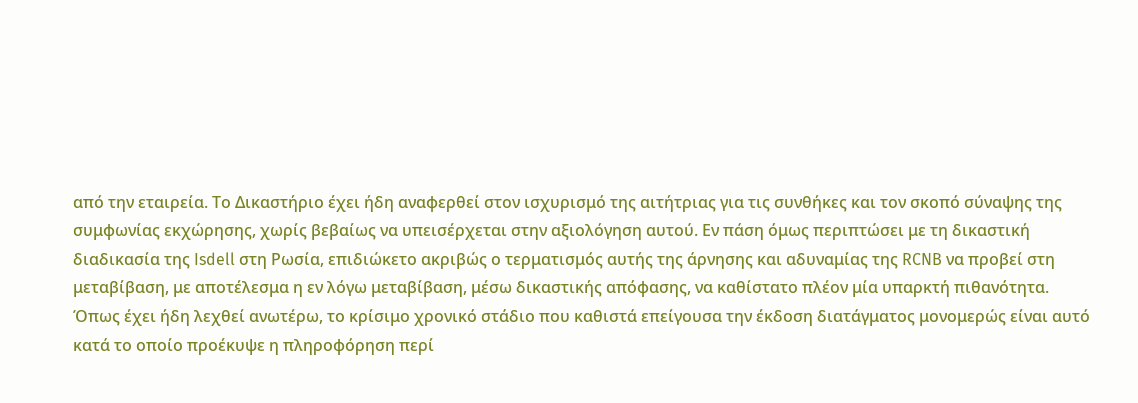από την εταιρεία. Το Δικαστήριο έχει ήδη αναφερθεί στον ισχυρισμό της αιτήτριας για τις συνθήκες και τον σκοπό σύναψης της συμφωνίας εκχώρησης, χωρίς βεβαίως να υπεισέρχεται στην αξιολόγηση αυτού. Εν πάση όμως περιπτώσει με τη δικαστική διαδικασία της Isdell στη Ρωσία, επιδιώκετο ακριβώς ο τερματισμός αυτής της άρνησης και αδυναμίας της RCNB να προβεί στη μεταβίβαση, με αποτέλεσμα η εν λόγω μεταβίβαση, μέσω δικαστικής απόφασης, να καθίστατο πλέον μία υπαρκτή πιθανότητα. Όπως έχει ήδη λεχθεί ανωτέρω, το κρίσιμο χρονικό στάδιο που καθιστά επείγουσα την έκδοση διατάγματος μονομερώς είναι αυτό κατά το οποίο προέκυψε η πληροφόρηση περί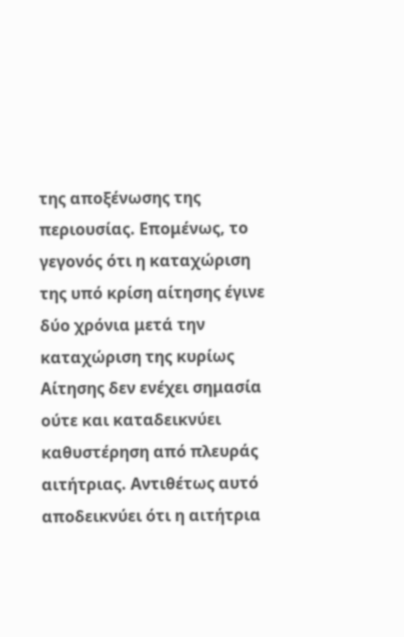της αποξένωσης της περιουσίας. Επομένως, το γεγονός ότι η καταχώριση της υπό κρίση αίτησης έγινε δύο χρόνια μετά την καταχώριση της κυρίως Αίτησης δεν ενέχει σημασία ούτε και καταδεικνύει καθυστέρηση από πλευράς αιτήτριας. Αντιθέτως αυτό αποδεικνύει ότι η αιτήτρια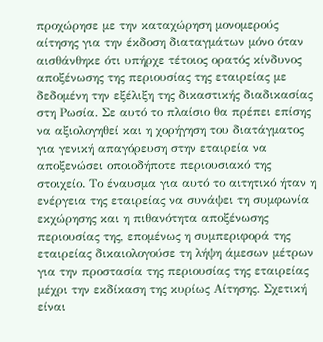προχώρησε με την καταχώρηση μονομερούς αίτησης για την έκδοση διαταγμάτων μόνο όταν αισθάνθηκε ότι υπήρχε τέτοιος ορατός κίνδυνος αποξένωσης της περιουσίας της εταιρείας με δεδομένη την εξέλιξη της δικαστικής διαδικασίας στη Ρωσία. Σε αυτό το πλαίσιο θα πρέπει επίσης να αξιολογηθεί και η χορήγηση του διατάγματος για γενική απαγόρευση στην εταιρεία να αποξενώσει οποιοδήποτε περιουσιακό της στοιχείο. Το έναυσμα για αυτό το αιτητικό ήταν η ενέργεια της εταιρείας να συνάψει τη συμφωνία εκχώρησης και η πιθανότητα αποξένωσης περιουσίας της, επομένως η συμπεριφορά της εταιρείας δικαιολογούσε τη λήψη άμεσων μέτρων για την προστασία της περιουσίας της εταιρείας μέχρι την εκδίκαση της κυρίως Αίτησης. Σχετική είναι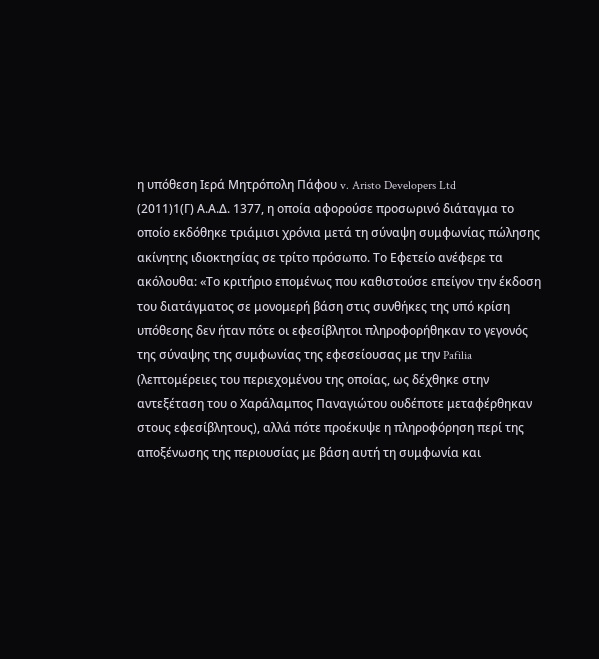η υπόθεση Ιερά Μητρόπολη Πάφου v. Aristo Developers Ltd
(2011)1(Γ) Α.Α.Δ. 1377, η οποία αφορούσε προσωρινό διάταγμα το οποίο εκδόθηκε τριάμισι χρόνια μετά τη σύναψη συμφωνίας πώλησης ακίνητης ιδιοκτησίας σε τρίτο πρόσωπο. Το Εφετείο ανέφερε τα ακόλουθα: «Το κριτήριο επομένως που καθιστούσε επείγον την έκδοση του διατάγματος σε μονομερή βάση στις συνθήκες της υπό κρίση υπόθεσης δεν ήταν πότε οι εφεσίβλητοι πληροφορήθηκαν το γεγονός της σύναψης της συμφωνίας της εφεσείουσας με την Pafilia (λεπτομέρειες του περιεχομένου της οποίας, ως δέχθηκε στην αντεξέταση του ο Χαράλαμπος Παναγιώτου ουδέποτε μεταφέρθηκαν στους εφεσίβλητους), αλλά πότε προέκυψε η πληροφόρηση περί της αποξένωσης της περιουσίας με βάση αυτή τη συμφωνία και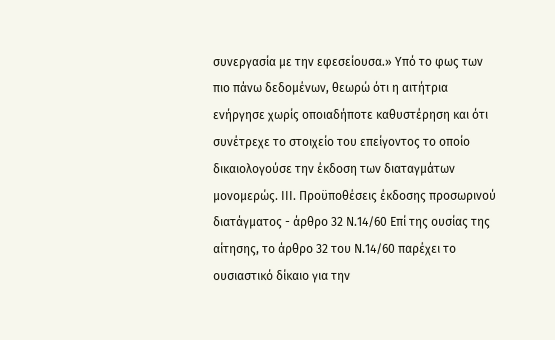συνεργασία με την εφεσείουσα.» Υπό το φως των πιο πάνω δεδομένων, θεωρώ ότι η αιτήτρια ενήργησε χωρίς οποιαδήποτε καθυστέρηση και ότι συνέτρεχε το στοιχείο του επείγοντος το οποίο δικαιολογούσε την έκδοση των διαταγμάτων μονομερώς. ΙΙΙ. Προϋποθέσεις έκδοσης προσωρινού διατάγματος - άρθρο 32 Ν.14/60 Επί της ουσίας της αίτησης, το άρθρο 32 του Ν.14/60 παρέχει το ουσιαστικό δίκαιο για την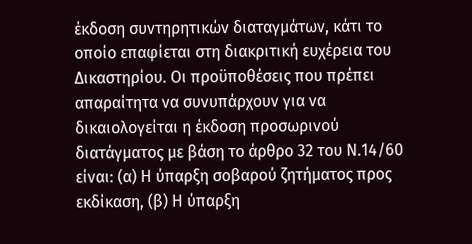έκδοση συντηρητικών διαταγμάτων, κάτι το οποίο επαφίεται στη διακριτική ευχέρεια του Δικαστηρίου. Οι προϋποθέσεις που πρέπει απαραίτητα να συνυπάρχουν για να δικαιολογείται η έκδοση προσωρινού διατάγματος με βάση το άρθρο 32 του Ν.14/60 είναι: (α) Η ύπαρξη σοβαρού ζητήματος προς εκδίκαση, (β) Η ύπαρξη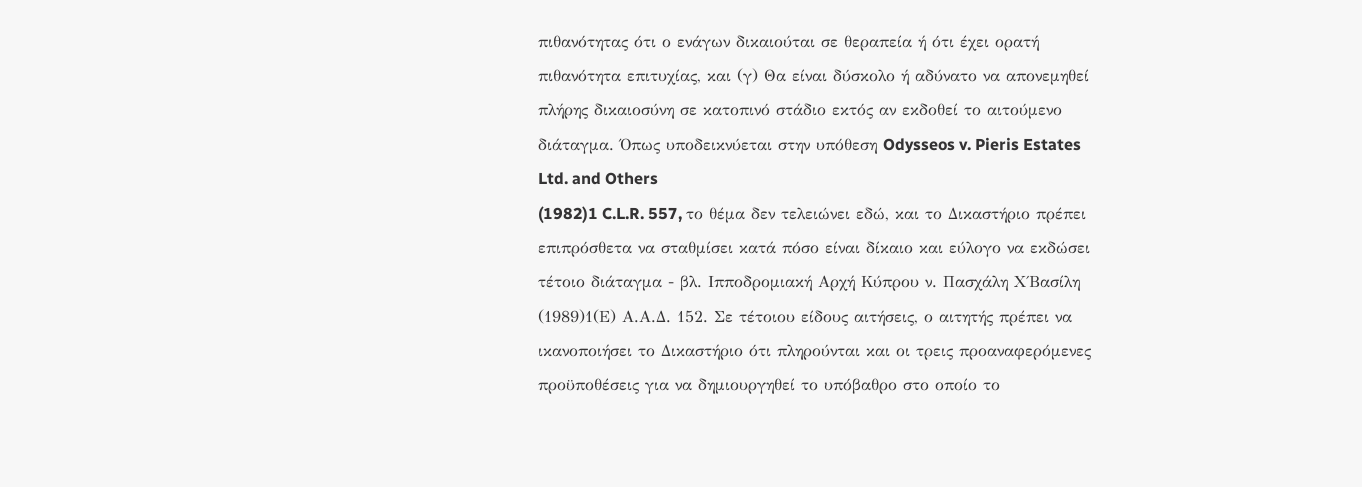πιθανότητας ότι ο ενάγων δικαιούται σε θεραπεία ή ότι έχει ορατή πιθανότητα επιτυχίας, και (γ) Θα είναι δύσκολο ή αδύνατο να απονεμηθεί πλήρης δικαιοσύνη σε κατοπινό στάδιο εκτός αν εκδοθεί το αιτούμενο διάταγμα. Όπως υποδεικνύεται στην υπόθεση Odysseos v. Pieris Estates Ltd. and Others
(1982)1 C.L.R. 557, το θέμα δεν τελειώνει εδώ, και το Δικαστήριο πρέπει επιπρόσθετα να σταθμίσει κατά πόσο είναι δίκαιο και εύλογο να εκδώσει τέτοιο διάταγμα - βλ. Ιπποδρομιακή Αρχή Κύπρου ν. Πασχάλη Χ΄Βασίλη
(1989)1(Ε) Α.Α.Δ. 152. Σε τέτοιου είδους αιτήσεις, ο αιτητής πρέπει να ικανοποιήσει το Δικαστήριο ότι πληρούνται και οι τρεις προαναφερόμενες προϋποθέσεις για να δημιουργηθεί το υπόβαθρο στο οποίο το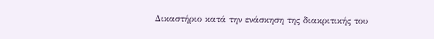Δικαστήριο κατά την ενάσκηση της διακριτικής του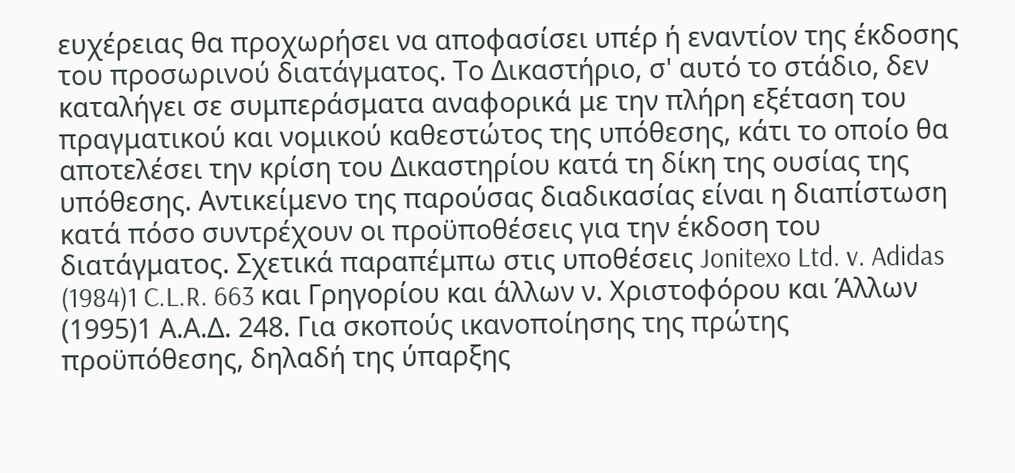ευχέρειας θα προχωρήσει να αποφασίσει υπέρ ή εναντίον της έκδοσης του προσωρινού διατάγματος. Το Δικαστήριο, σ' αυτό το στάδιο, δεν καταλήγει σε συμπεράσματα αναφορικά με την πλήρη εξέταση του πραγματικού και νομικού καθεστώτος της υπόθεσης, κάτι το οποίο θα αποτελέσει την κρίση του Δικαστηρίου κατά τη δίκη της ουσίας της υπόθεσης. Αντικείμενο της παρούσας διαδικασίας είναι η διαπίστωση κατά πόσο συντρέχουν οι προϋποθέσεις για την έκδοση του διατάγματος. Σχετικά παραπέμπω στις υποθέσεις Jonitexo Ltd. v. Adidas
(1984)1 C.L.R. 663 και Γρηγορίου και άλλων ν. Χριστοφόρου και Άλλων
(1995)1 Α.Α.Δ. 248. Για σκοπούς ικανοποίησης της πρώτης προϋπόθεσης, δηλαδή της ύπαρξης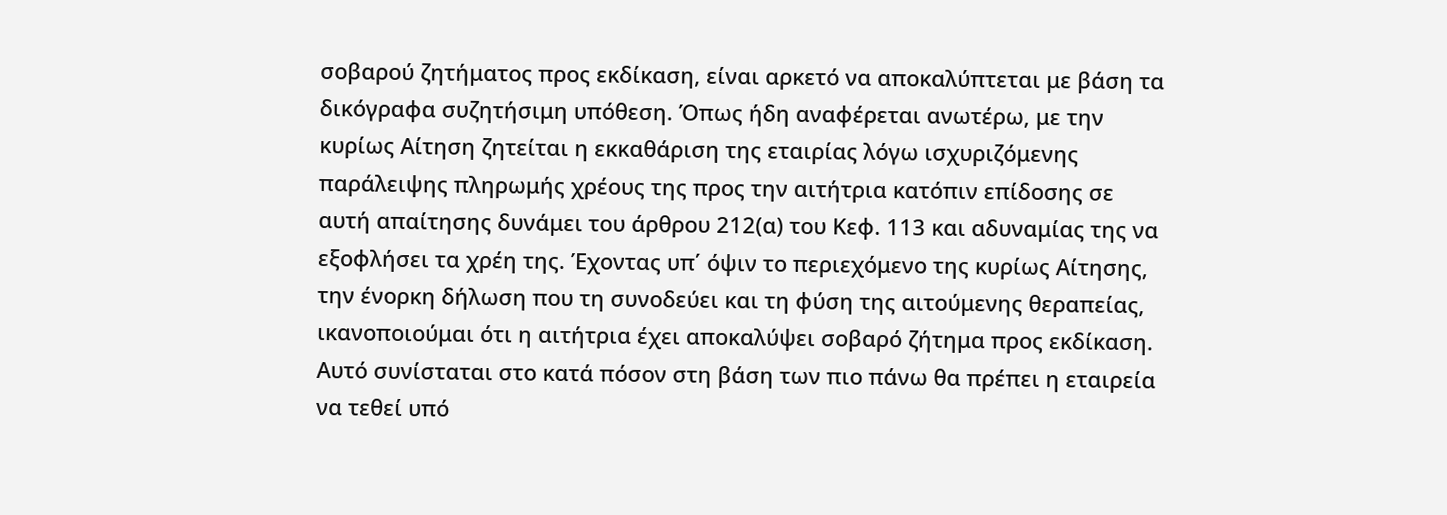σοβαρού ζητήματος προς εκδίκαση, είναι αρκετό να αποκαλύπτεται με βάση τα δικόγραφα συζητήσιμη υπόθεση. Όπως ήδη αναφέρεται ανωτέρω, με την κυρίως Αίτηση ζητείται η εκκαθάριση της εταιρίας λόγω ισχυριζόμενης παράλειψης πληρωμής χρέους της προς την αιτήτρια κατόπιν επίδοσης σε αυτή απαίτησης δυνάμει του άρθρου 212(α) του Κεφ. 113 και αδυναμίας της να εξοφλήσει τα χρέη της. Έχοντας υπ΄ όψιν το περιεχόμενο της κυρίως Αίτησης, την ένορκη δήλωση που τη συνοδεύει και τη φύση της αιτούμενης θεραπείας, ικανοποιούμαι ότι η αιτήτρια έχει αποκαλύψει σοβαρό ζήτημα προς εκδίκαση. Αυτό συνίσταται στο κατά πόσον στη βάση των πιο πάνω θα πρέπει η εταιρεία να τεθεί υπό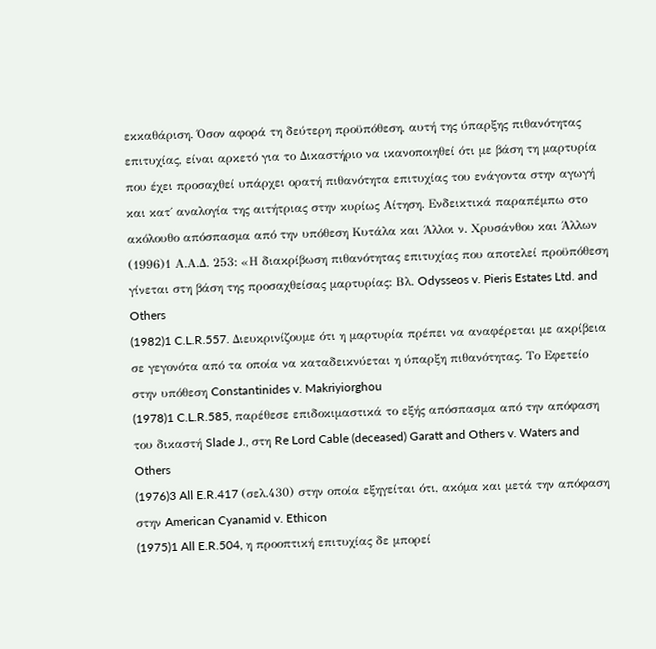εκκαθάριση. Όσον αφορά τη δεύτερη προϋπόθεση, αυτή της ύπαρξης πιθανότητας επιτυχίας, είναι αρκετό για το Δικαστήριο να ικανοποιηθεί ότι με βάση τη μαρτυρία που έχει προσαχθεί υπάρχει ορατή πιθανότητα επιτυχίας του ενάγοντα στην αγωγή και κατ΄ αναλογία της αιτήτριας στην κυρίως Αίτηση. Ενδεικτικά παραπέμπω στο ακόλουθο απόσπασμα από την υπόθεση Κυτάλα και Άλλοι ν. Χρυσάνθου και Άλλων
(1996)1 Α.Α.Δ. 253: «Η διακρίβωση πιθανότητας επιτυχίας που αποτελεί προϋπόθεση γίνεται στη βάση της προσαχθείσας μαρτυρίας: Βλ. Odysseos v. Pieris Estates Ltd. and Others
(1982)1 C.L.R.557. Διευκρινίζουμε ότι η μαρτυρία πρέπει να αναφέρεται με ακρίβεια σε γεγονότα από τα οποία να καταδεικνύεται η ύπαρξη πιθανότητας. Το Εφετείο στην υπόθεση Constantinides v. Makriyiorghou
(1978)1 C.L.R.585, παρέθεσε επιδοκιμαστικά το εξής απόσπασμα από την απόφαση του δικαστή Slade J., στη Re Lord Cable (deceased) Garatt and Others v. Waters and Others
(1976)3 All E.R.417 (σελ.430) στην οποία εξηγείται ότι, ακόμα και μετά την απόφαση στην American Cyanamid v. Ethicon
(1975)1 All E.R.504, η προοπτική επιτυχίας δε μπορεί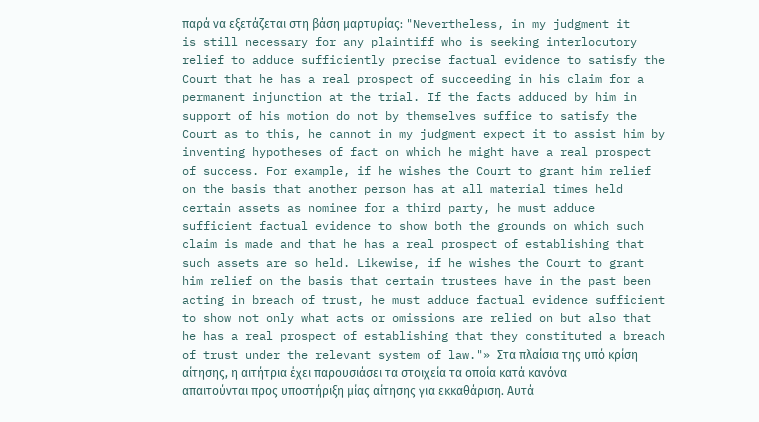παρά να εξετάζεται στη βάση μαρτυρίας: "Nevertheless, in my judgment it is still necessary for any plaintiff who is seeking interlocutory relief to adduce sufficiently precise factual evidence to satisfy the Court that he has a real prospect of succeeding in his claim for a permanent injunction at the trial. If the facts adduced by him in support of his motion do not by themselves suffice to satisfy the Court as to this, he cannot in my judgment expect it to assist him by inventing hypotheses of fact on which he might have a real prospect of success. For example, if he wishes the Court to grant him relief on the basis that another person has at all material times held certain assets as nominee for a third party, he must adduce sufficient factual evidence to show both the grounds on which such claim is made and that he has a real prospect of establishing that such assets are so held. Likewise, if he wishes the Court to grant him relief on the basis that certain trustees have in the past been acting in breach of trust, he must adduce factual evidence sufficient to show not only what acts or omissions are relied on but also that he has a real prospect of establishing that they constituted a breach of trust under the relevant system of law."» Στα πλαίσια της υπό κρίση αίτησης, η αιτήτρια έχει παρουσιάσει τα στοιχεία τα οποία κατά κανόνα απαιτούνται προς υποστήριξη μίας αίτησης για εκκαθάριση. Αυτά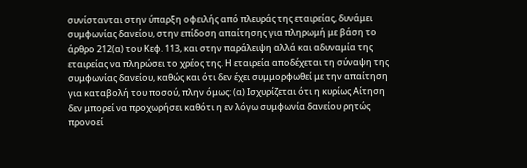συνίστανται στην ύπαρξη οφειλής από πλευράς της εταιρείας, δυνάμει συμφωνίας δανείου, στην επίδοση απαίτησης για πληρωμή με βάση το άρθρο 212(α) του Κεφ. 113, και στην παράλειψη αλλά και αδυναμία της εταιρείας να πληρώσει το χρέος της. Η εταιρεία αποδέχεται τη σύναψη της συμφωνίας δανείου, καθώς και ότι δεν έχει συμμορφωθεί με την απαίτηση για καταβολή του ποσού, πλην όμως: (α) Ισχυρίζεται ότι η κυρίως Αίτηση δεν μπορεί να προχωρήσει καθότι η εν λόγω συμφωνία δανείου ρητώς προνοεί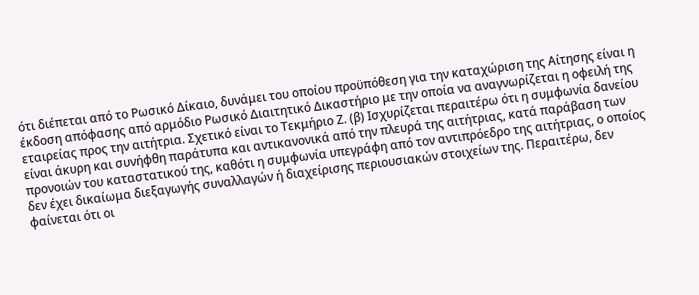ότι διέπεται από το Ρωσικό Δίκαιο, δυνάμει του οποίου προϋπόθεση για την καταχώριση της Αίτησης είναι η έκδοση απόφασης από αρμόδιο Ρωσικό Διαιτητικό Δικαστήριο με την οποία να αναγνωρίζεται η οφειλή της εταιρείας προς την αιτήτρια. Σχετικό είναι το Τεκμήριο Ζ. (β) Ισχυρίζεται περαιτέρω ότι η συμφωνία δανείου είναι άκυρη και συνήφθη παράτυπα και αντικανονικά από την πλευρά της αιτήτριας, κατά παράβαση των προνοιών του καταστατικού της, καθότι η συμφωνία υπεγράφη από τον αντιπρόεδρο της αιτήτριας, ο οποίος δεν έχει δικαίωμα διεξαγωγής συναλλαγών ή διαχείρισης περιουσιακών στοιχείων της. Περαιτέρω, δεν φαίνεται ότι οι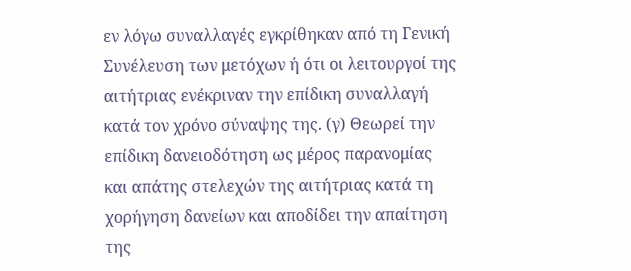εν λόγω συναλλαγές εγκρίθηκαν από τη Γενική Συνέλευση των μετόχων ή ότι οι λειτουργοί της αιτήτριας ενέκριναν την επίδικη συναλλαγή κατά τον χρόνο σύναψης της. (γ) Θεωρεί την επίδικη δανειοδότηση ως μέρος παρανομίας και απάτης στελεχών της αιτήτριας κατά τη χορήγηση δανείων και αποδίδει την απαίτηση της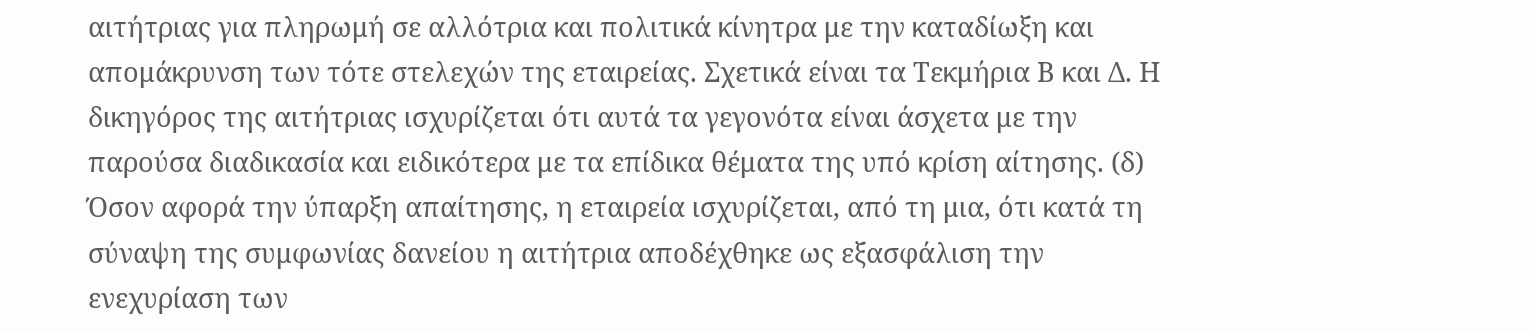αιτήτριας για πληρωμή σε αλλότρια και πολιτικά κίνητρα με την καταδίωξη και απομάκρυνση των τότε στελεχών της εταιρείας. Σχετικά είναι τα Τεκμήρια Β και Δ. Η δικηγόρος της αιτήτριας ισχυρίζεται ότι αυτά τα γεγονότα είναι άσχετα με την παρούσα διαδικασία και ειδικότερα με τα επίδικα θέματα της υπό κρίση αίτησης. (δ) Όσον αφορά την ύπαρξη απαίτησης, η εταιρεία ισχυρίζεται, από τη μια, ότι κατά τη σύναψη της συμφωνίας δανείου η αιτήτρια αποδέχθηκε ως εξασφάλιση την ενεχυρίαση των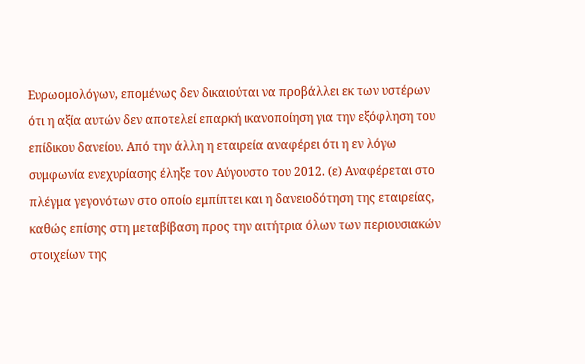Ευρωομολόγων, επομένως δεν δικαιούται να προβάλλει εκ των υστέρων ότι η αξία αυτών δεν αποτελεί επαρκή ικανοποίηση για την εξόφληση του επίδικου δανείου. Από την άλλη η εταιρεία αναφέρει ότι η εν λόγω συμφωνία ενεχυρίασης έληξε τον Αύγουστο του 2012. (ε) Αναφέρεται στο πλέγμα γεγονότων στο οποίο εμπίπτει και η δανειοδότηση της εταιρείας, καθώς επίσης στη μεταβίβαση προς την αιτήτρια όλων των περιουσιακών στοιχείων της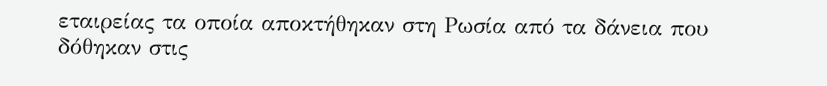εταιρείας τα οποία αποκτήθηκαν στη Ρωσία από τα δάνεια που δόθηκαν στις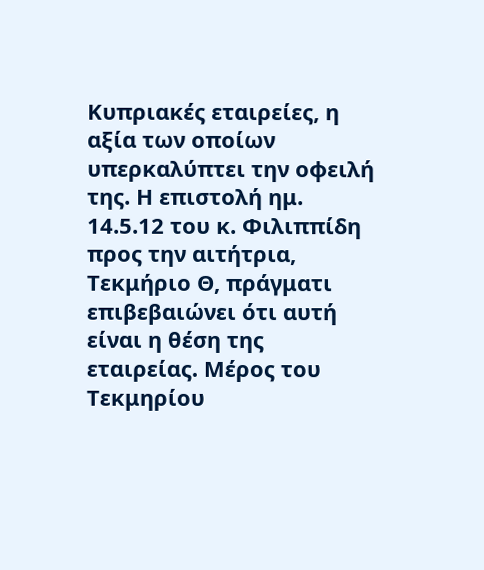Κυπριακές εταιρείες, η αξία των οποίων υπερκαλύπτει την οφειλή της. Η επιστολή ημ. 14.5.12 του κ. Φιλιππίδη προς την αιτήτρια, Τεκμήριο Θ, πράγματι επιβεβαιώνει ότι αυτή είναι η θέση της εταιρείας. Μέρος του Τεκμηρίου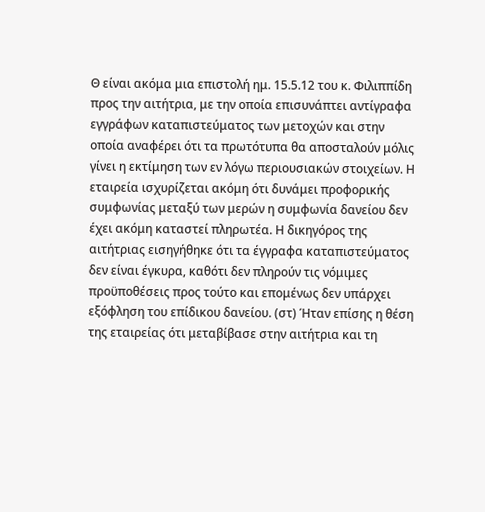Θ είναι ακόμα μια επιστολή ημ. 15.5.12 του κ. Φιλιππίδη προς την αιτήτρια, με την οποία επισυνάπτει αντίγραφα εγγράφων καταπιστεύματος των μετοχών και στην οποία αναφέρει ότι τα πρωτότυπα θα αποσταλούν μόλις γίνει η εκτίμηση των εν λόγω περιουσιακών στοιχείων. Η εταιρεία ισχυρίζεται ακόμη ότι δυνάμει προφορικής συμφωνίας μεταξύ των μερών η συμφωνία δανείου δεν έχει ακόμη καταστεί πληρωτέα. Η δικηγόρος της αιτήτριας εισηγήθηκε ότι τα έγγραφα καταπιστεύματος δεν είναι έγκυρα, καθότι δεν πληρούν τις νόμιμες προϋποθέσεις προς τούτο και επομένως δεν υπάρχει εξόφληση του επίδικου δανείου. (στ) Ήταν επίσης η θέση της εταιρείας ότι μεταβίβασε στην αιτήτρια και τη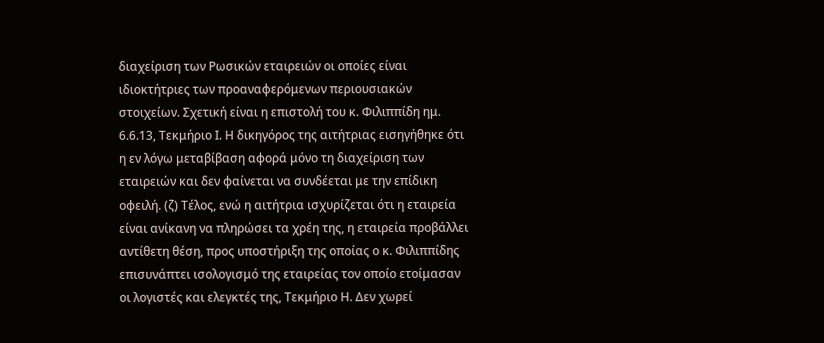διαχείριση των Ρωσικών εταιρειών οι οποίες είναι ιδιοκτήτριες των προαναφερόμενων περιουσιακών στοιχείων. Σχετική είναι η επιστολή του κ. Φιλιππίδη ημ. 6.6.13, Τεκμήριο Ι. Η δικηγόρος της αιτήτριας εισηγήθηκε ότι η εν λόγω μεταβίβαση αφορά μόνο τη διαχείριση των εταιρειών και δεν φαίνεται να συνδέεται με την επίδικη οφειλή. (ζ) Τέλος, ενώ η αιτήτρια ισχυρίζεται ότι η εταιρεία είναι ανίκανη να πληρώσει τα χρέη της, η εταιρεία προβάλλει αντίθετη θέση, προς υποστήριξη της οποίας ο κ. Φιλιππίδης επισυνάπτει ισολογισμό της εταιρείας τον οποίο ετοίμασαν οι λογιστές και ελεγκτές της, Τεκμήριο Η. Δεν χωρεί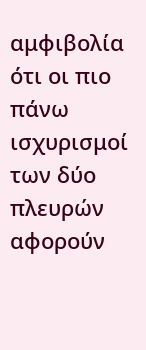αμφιβολία ότι οι πιο πάνω ισχυρισμοί των δύο πλευρών αφορούν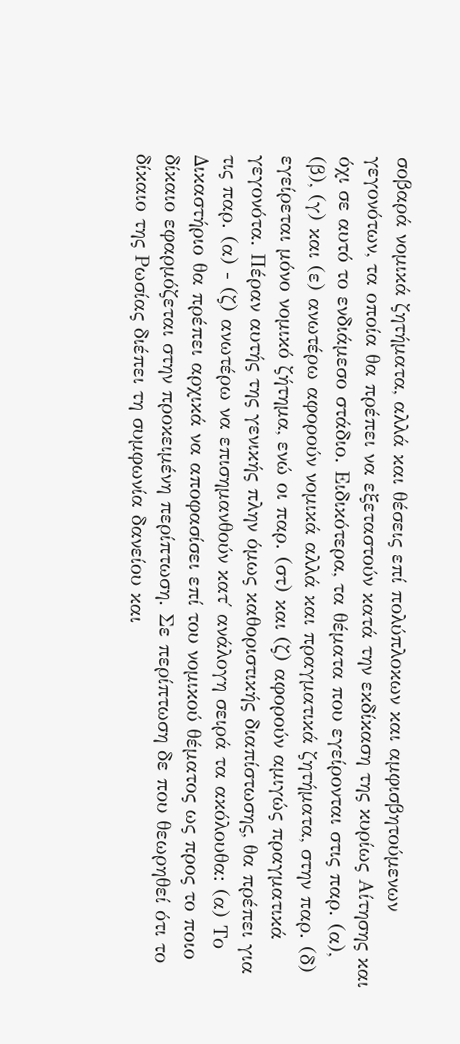σοβαρά νομικά ζητήματα, αλλά και θέσεις επί πολύπλοκων και αμφισβητούμενων γεγονότων, τα οποία θα πρέπει να εξεταστούν κατά την εκδίκαση της κυρίως Αίτησης και όχι σε αυτό το ενδιάμεσο στάδιο. Ειδικότερα, τα θέματα που εγείρονται στις παρ. (α), (β), (γ) και (ε) ανωτέρω αφορούν νομικά αλλά και πραγματικά ζητήματα, στην παρ. (δ) εγείρεται μόνο νομικό ζήτημα, ενώ οι παρ. (στ) και (ζ) αφορούν αμιγώς πραγματικά γεγονότα. Πέραν αυτής της γενικής πλην όμως καθοριστικής διαπίστωσης, θα πρέπει για τις παρ. (α) - (ζ) ανωτέρω να επισημανθούν κατ΄ ανάλογη σειρά τα ακόλουθα: (α) Το Δικαστήριο θα πρέπει αρχικά να αποφασίσει επί του νομικού θέματος ως προς το ποιο δίκαιο εφαρμόζεται στην προκειμένη περίπτωση. Σε περίπτωση δε που θεωρηθεί ότι το δίκαιο της Ρωσίας διέπει τη συμφωνία δανείου και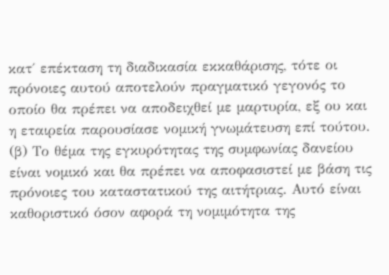κατ΄ επέκταση τη διαδικασία εκκαθάρισης, τότε οι πρόνοιες αυτού αποτελούν πραγματικό γεγονός το οποίο θα πρέπει να αποδειχθεί με μαρτυρία, εξ ου και η εταιρεία παρουσίασε νομική γνωμάτευση επί τούτου. (β) Το θέμα της εγκυρότητας της συμφωνίας δανείου είναι νομικό και θα πρέπει να αποφασιστεί με βάση τις πρόνοιες του καταστατικού της αιτήτριας. Αυτό είναι καθοριστικό όσον αφορά τη νομιμότητα της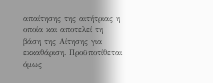απαίτησης της αιτήτριας η οποία και αποτελεί τη βάση της Αίτησης για εκκαθάριση. Προϋποτίθεται όμως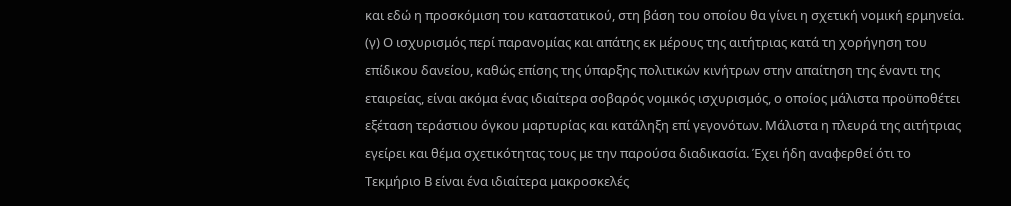και εδώ η προσκόμιση του καταστατικού, στη βάση του οποίου θα γίνει η σχετική νομική ερμηνεία. (γ) Ο ισχυρισμός περί παρανομίας και απάτης εκ μέρους της αιτήτριας κατά τη χορήγηση του επίδικου δανείου, καθώς επίσης της ύπαρξης πολιτικών κινήτρων στην απαίτηση της έναντι της εταιρείας, είναι ακόμα ένας ιδιαίτερα σοβαρός νομικός ισχυρισμός, ο οποίος μάλιστα προϋποθέτει εξέταση τεράστιου όγκου μαρτυρίας και κατάληξη επί γεγονότων. Μάλιστα η πλευρά της αιτήτριας εγείρει και θέμα σχετικότητας τους με την παρούσα διαδικασία. Έχει ήδη αναφερθεί ότι το Τεκμήριο Β είναι ένα ιδιαίτερα μακροσκελές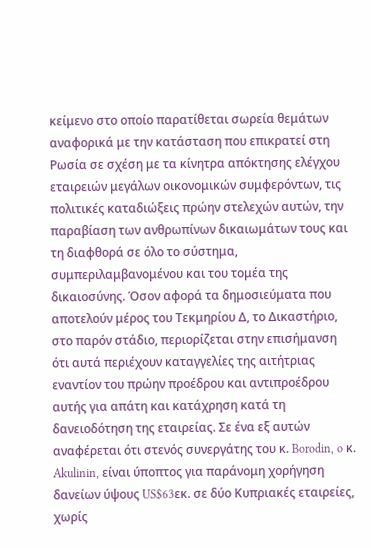κείμενο στο οποίο παρατίθεται σωρεία θεμάτων αναφορικά με την κατάσταση που επικρατεί στη Ρωσία σε σχέση με τα κίνητρα απόκτησης ελέγχου εταιρειών μεγάλων οικονομικών συμφερόντων, τις πολιτικές καταδιώξεις πρώην στελεχών αυτών, την παραβίαση των ανθρωπίνων δικαιωμάτων τους και τη διαφθορά σε όλο το σύστημα, συμπεριλαμβανομένου και του τομέα της δικαιοσύνης. Όσον αφορά τα δημοσιεύματα που αποτελούν μέρος του Τεκμηρίου Δ, το Δικαστήριο, στο παρόν στάδιο, περιορίζεται στην επισήμανση ότι αυτά περιέχουν καταγγελίες της αιτήτριας εναντίον του πρώην προέδρου και αντιπροέδρου αυτής για απάτη και κατάχρηση κατά τη δανειοδότηση της εταιρείας. Σε ένα εξ αυτών αναφέρεται ότι στενός συνεργάτης του κ. Borodin, o κ. Akulinin, είναι ύποπτος για παράνομη χορήγηση δανείων ύψους US$63εκ. σε δύο Κυπριακές εταιρείες, χωρίς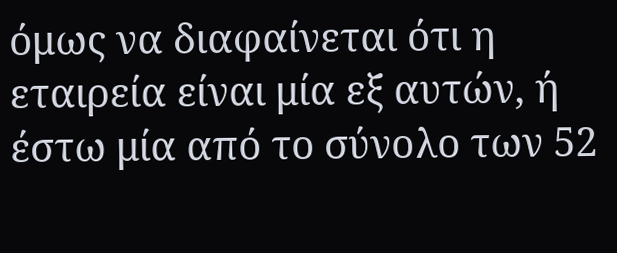όμως να διαφαίνεται ότι η εταιρεία είναι μία εξ αυτών, ή έστω μία από το σύνολο των 52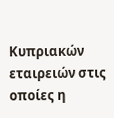Κυπριακών εταιρειών στις οποίες η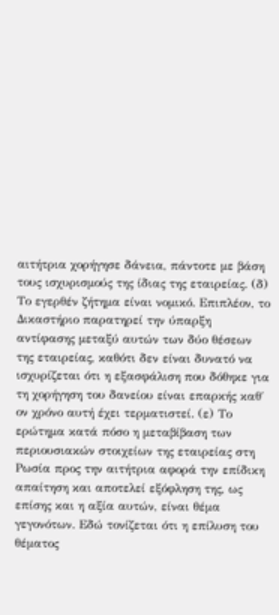αιτήτρια χορήγησε δάνεια, πάντοτε με βάση τους ισχυρισμούς της ίδιας της εταιρείας. (δ) Το εγερθέν ζήτημα είναι νομικό. Επιπλέον, το Δικαστήριο παρατηρεί την ύπαρξη αντίφασης μεταξύ αυτών των δύο θέσεων της εταιρείας, καθότι δεν είναι δυνατό να ισχυρίζεται ότι η εξασφάλιση που δόθηκε για τη χορήγηση του δανείου είναι επαρκής καθ΄ ον χρόνο αυτή έχει τερματιστεί. (ε) Το ερώτημα κατά πόσο η μεταβίβαση των περιουσιακών στοιχείων της εταιρείας στη Ρωσία προς την αιτήτρια αφορά την επίδικη απαίτηση και αποτελεί εξόφληση της, ως επίσης και η αξία αυτών, είναι θέμα γεγονότων. Εδώ τονίζεται ότι η επίλυση του θέματος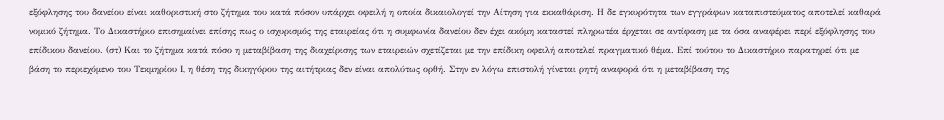εξόφλησης του δανείου είναι καθοριστική στο ζήτημα του κατά πόσον υπάρχει οφειλή η οποία δικαιολογεί την Αίτηση για εκκαθάριση. Η δε εγκυρότητα των εγγράφων καταπιστεύματος αποτελεί καθαρά νομικό ζήτημα. Το Δικαστήριο επισημαίνει επίσης πως ο ισχυρισμός της εταιρείας ότι η συμφωνία δανείου δεν έχει ακόμη καταστεί πληρωτέα έρχεται σε αντίφαση με τα όσα αναφέρει περί εξόφλησης του επίδικου δανείου. (στ) Και το ζήτημα κατά πόσο η μεταβίβαση της διαχείρισης των εταιρειών σχετίζεται με την επίδικη οφειλή αποτελεί πραγματικό θέμα. Επί τούτου το Δικαστήριο παρατηρεί ότι με βάση το περιεχόμενο του Τεκμηρίου Ι, η θέση της δικηγόρου της αιτήτριας δεν είναι απολύτως ορθή. Στην εν λόγω επιστολή γίνεται ρητή αναφορά ότι η μεταβίβαση της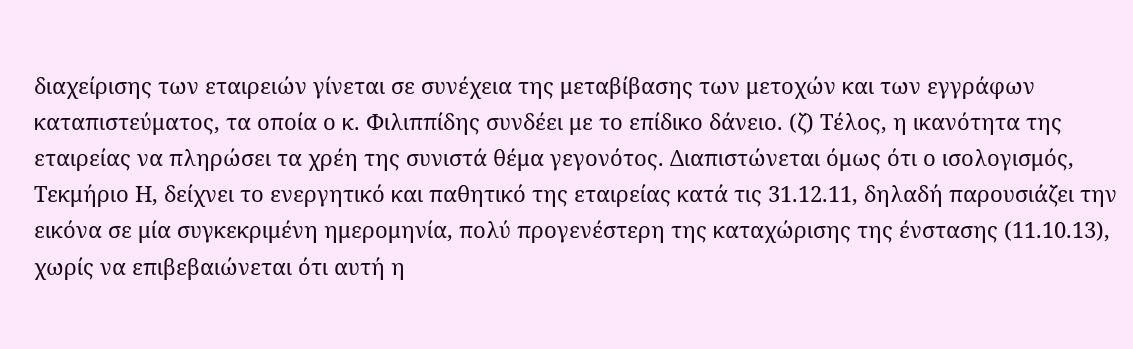διαχείρισης των εταιρειών γίνεται σε συνέχεια της μεταβίβασης των μετοχών και των εγγράφων καταπιστεύματος, τα οποία ο κ. Φιλιππίδης συνδέει με το επίδικο δάνειο. (ζ) Τέλος, η ικανότητα της εταιρείας να πληρώσει τα χρέη της συνιστά θέμα γεγονότος. Διαπιστώνεται όμως ότι ο ισολογισμός, Τεκμήριο Η, δείχνει το ενεργητικό και παθητικό της εταιρείας κατά τις 31.12.11, δηλαδή παρουσιάζει την εικόνα σε μία συγκεκριμένη ημερομηνία, πολύ προγενέστερη της καταχώρισης της ένστασης (11.10.13), χωρίς να επιβεβαιώνεται ότι αυτή η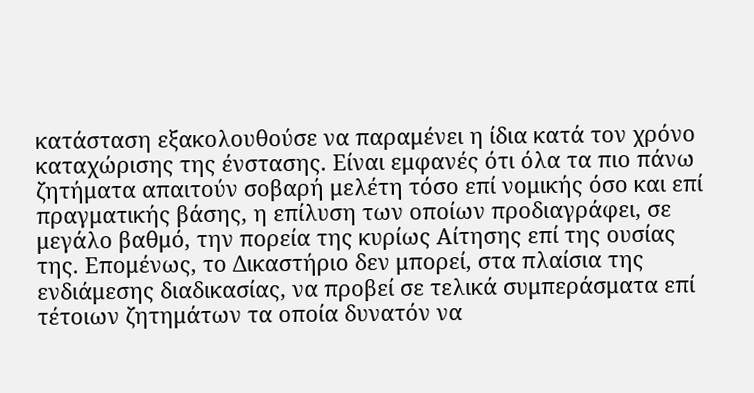κατάσταση εξακολουθούσε να παραμένει η ίδια κατά τον χρόνο καταχώρισης της ένστασης. Είναι εμφανές ότι όλα τα πιο πάνω ζητήματα απαιτούν σοβαρή μελέτη τόσο επί νομικής όσο και επί πραγματικής βάσης, η επίλυση των οποίων προδιαγράφει, σε μεγάλο βαθμό, την πορεία της κυρίως Αίτησης επί της ουσίας της. Επομένως, το Δικαστήριο δεν μπορεί, στα πλαίσια της ενδιάμεσης διαδικασίας, να προβεί σε τελικά συμπεράσματα επί τέτοιων ζητημάτων τα οποία δυνατόν να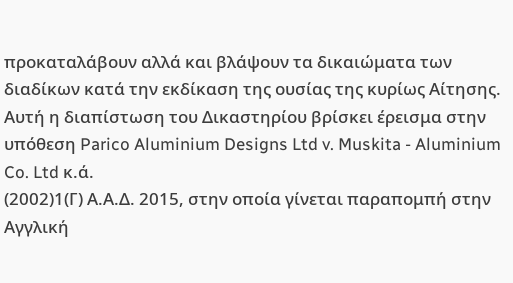προκαταλάβουν αλλά και βλάψουν τα δικαιώματα των διαδίκων κατά την εκδίκαση της ουσίας της κυρίως Αίτησης. Αυτή η διαπίστωση του Δικαστηρίου βρίσκει έρεισμα στην υπόθεση Parico Aluminium Designs Ltd v. Muskita - Aluminium Co. Ltd κ.ά.
(2002)1(Γ) Α.Α.Δ. 2015, στην οποία γίνεται παραπομπή στην Αγγλική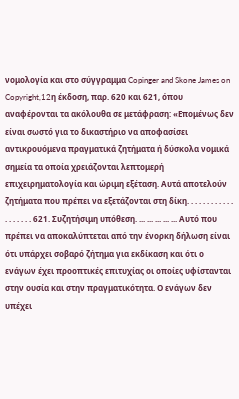νομολογία και στο σύγγραμμα Copinger and Skone James on Copyright,12η έκδοση, παρ. 620 και 621, όπου αναφέρονται τα ακόλουθα σε μετάφραση: «Επομένως δεν είναι σωστό για το δικαστήριο να αποφασίσει αντικρουόμενα πραγματικά ζητήματα ή δύσκολα νομικά σημεία τα οποία χρειάζονται λεπτομερή επιχειρηματολογία και ώριμη εξέταση. Αυτά αποτελούν ζητήματα που πρέπει να εξετάζονται στη δίκη. . . . . . . . . . . . . . . . . . . 621. Συζητήσιμη υπόθεση. ... ... ... ... ... Αυτό που πρέπει να αποκαλύπτεται από την ένορκη δήλωση είναι ότι υπάρχει σοβαρό ζήτημα για εκδίκαση και ότι ο ενάγων έχει προοπτικές επιτυχίας οι οποίες υφίστανται στην ουσία και στην πραγματικότητα. Ο ενάγων δεν υπέχει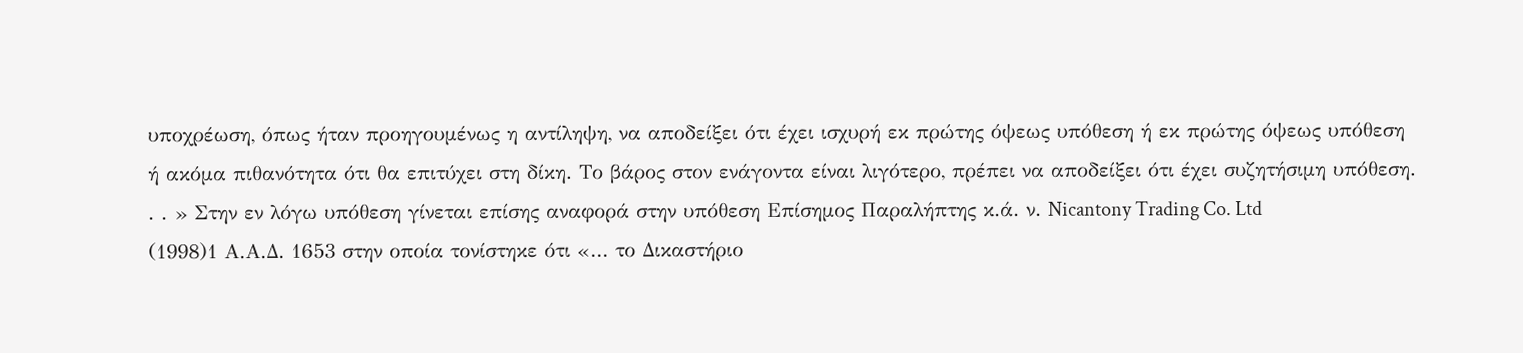υποχρέωση, όπως ήταν προηγουμένως η αντίληψη, να αποδείξει ότι έχει ισχυρή εκ πρώτης όψεως υπόθεση ή εκ πρώτης όψεως υπόθεση ή ακόμα πιθανότητα ότι θα επιτύχει στη δίκη. Το βάρος στον ενάγοντα είναι λιγότερο, πρέπει να αποδείξει ότι έχει συζητήσιμη υπόθεση. . . » Στην εν λόγω υπόθεση γίνεται επίσης αναφορά στην υπόθεση Επίσημος Παραλήπτης κ.ά. ν. Nicantony Trading Co. Ltd
(1998)1 Α.Α.Δ. 1653 στην οποία τονίστηκε ότι «... το Δικαστήριο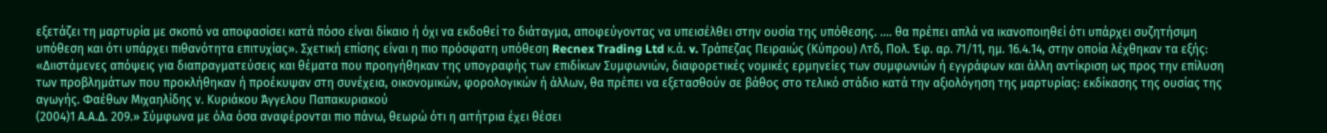εξετάζει τη μαρτυρία με σκοπό να αποφασίσει κατά πόσο είναι δίκαιο ή όχι να εκδοθεί το διάταγμα, αποφεύγοντας να υπεισέλθει στην ουσία της υπόθεσης. .... θα πρέπει απλά να ικανοποιηθεί ότι υπάρχει συζητήσιμη υπόθεση και ότι υπάρχει πιθανότητα επιτυχίας». Σχετική επίσης είναι η πιο πρόσφατη υπόθεση Recnex Trading Ltd κ.ά. v. Τράπεζας Πειραιώς (Κύπρου) Λτδ, Πολ. Έφ. αρ. 71/11, ημ. 16.4.14, στην οποία λέχθηκαν τα εξής: «Διιστάμενες απόψεις για διαπραγματεύσεις και θέματα που προηγήθηκαν της υπογραφής των επιδίκων Συμφωνιών, διαφορετικές νομικές ερμηνείες των συμφωνιών ή εγγράφων και άλλη αντίκριση ως προς την επίλυση των προβλημάτων που προκλήθηκαν ή προέκυψαν στη συνέχεια, οικονομικών, φορολογικών ή άλλων, θα πρέπει να εξετασθούν σε βάθος στο τελικό στάδιο κατά την αξιολόγηση της μαρτυρίας: εκδίκασης της ουσίας της αγωγής. Φαέθων Μιχαηλίδης ν. Κυριάκου Άγγελου Παπακυριακού
(2004)1 Α.Α.Δ. 209.» Σύμφωνα με όλα όσα αναφέρονται πιο πάνω, θεωρώ ότι η αιτήτρια έχει θέσει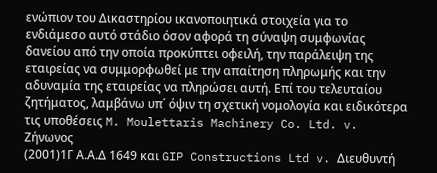ενώπιον του Δικαστηρίου ικανοποιητικά στοιχεία για το ενδιάμεσο αυτό στάδιο όσον αφορά τη σύναψη συμφωνίας δανείου από την οποία προκύπτει οφειλή, την παράλειψη της εταιρείας να συμμορφωθεί με την απαίτηση πληρωμής και την αδυναμία της εταιρείας να πληρώσει αυτή. Επί του τελευταίου ζητήματος, λαμβάνω υπ΄ όψιν τη σχετική νομολογία και ειδικότερα τις υποθέσεις M. Moulettaris Machinery Co. Ltd. v. Zήνωνος
(2001)1Γ Α.Α.Δ 1649 και GIP Constructions Ltd v. Διευθυντή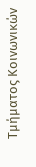Τμήματος Κοινωνικών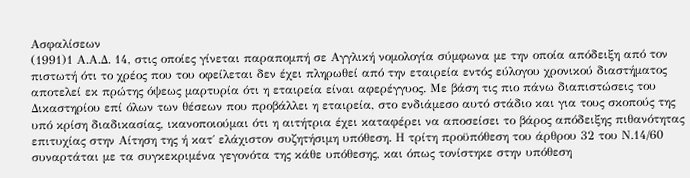Ασφαλίσεων
(1991)1 Α.Α.Δ. 14, στις οποίες γίνεται παραπομπή σε Αγγλική νομολογία σύμφωνα με την οποία απόδειξη από τον πιστωτή ότι το χρέος που του οφείλεται δεν έχει πληρωθεί από την εταιρεία εντός εύλογου χρονικού διαστήματος αποτελεί εκ πρώτης όψεως μαρτυρία ότι η εταιρεία είναι αφερέγγυος. Με βάση τις πιο πάνω διαπιστώσεις του Δικαστηρίου επί όλων των θέσεων που προβάλλει η εταιρεία, στο ενδιάμεσο αυτό στάδιο και για τους σκοπούς της υπό κρίση διαδικασίας, ικανοποιούμαι ότι η αιτήτρια έχει καταφέρει να αποσείσει το βάρος απόδειξης πιθανότητας επιτυχίας στην Αίτηση της ή κατ΄ ελάχιστον συζητήσιμη υπόθεση. Η τρίτη προϋπόθεση του άρθρου 32 του Ν.14/60 συναρτάται με τα συγκεκριμένα γεγονότα της κάθε υπόθεσης, και όπως τονίστηκε στην υπόθεση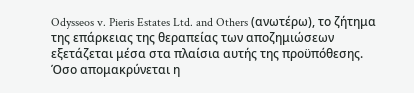Odysseos v. Pieris Estates Ltd. and Others (ανωτέρω), το ζήτημα της επάρκειας της θεραπείας των αποζημιώσεων εξετάζεται μέσα στα πλαίσια αυτής της προϋπόθεσης. Όσο απομακρύνεται η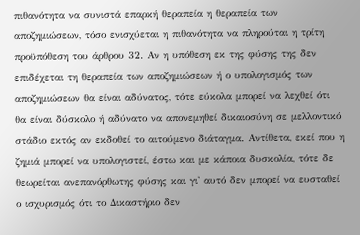πιθανότητα να συνιστά επαρκή θεραπεία η θεραπεία των αποζημιώσεων, τόσο ενισχύεται η πιθανότητα να πληρούται η τρίτη προϋπόθεση του άρθρου 32. Αν η υπόθεση εκ της φύσης της δεν επιδέχεται τη θεραπεία των αποζημιώσεων ή ο υπολογισμός των αποζημιώσεων θα είναι αδύνατος, τότε εύκολα μπορεί να λεχθεί ότι θα είναι δύσκολο ή αδύνατο να απονεμηθεί δικαιοσύνη σε μελλοντικό στάδιο εκτός αν εκδοθεί το αιτούμενο διάταγμα. Αντίθετα, εκεί που η ζημιά μπορεί να υπολογιστεί, έστω και με κάποια δυσκολία, τότε δε θεωρείται ανεπανόρθωτης φύσης και γι' αυτό δεν μπορεί να ευσταθεί ο ισχυρισμός ότι το Δικαστήριο δεν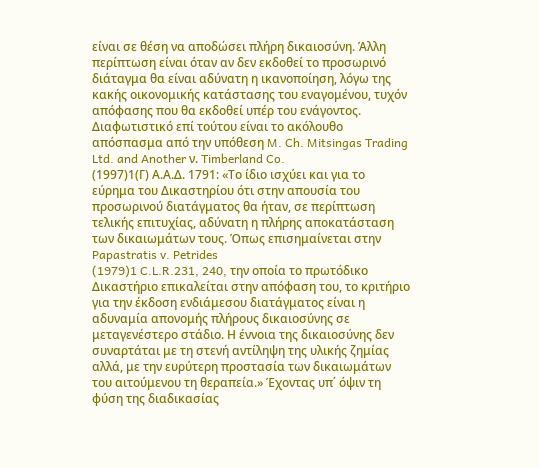είναι σε θέση να αποδώσει πλήρη δικαιοσύνη. Άλλη περίπτωση είναι όταν αν δεν εκδοθεί το προσωρινό διάταγμα θα είναι αδύνατη η ικανοποίηση, λόγω της κακής οικονομικής κατάστασης του εναγομένου, τυχόν απόφασης που θα εκδοθεί υπέρ του ενάγοντος. Διαφωτιστικό επί τούτου είναι το ακόλουθο απόσπασμα από την υπόθεση M. Ch. Mitsingas Trading Ltd. and Another ν. Timberland Co.
(1997)1(Γ) Α.Α.Δ. 1791: «Το ίδιο ισχύει και για το εύρημα του Δικαστηρίου ότι στην απουσία του προσωρινού διατάγματος θα ήταν, σε περίπτωση τελικής επιτυχίας, αδύνατη η πλήρης αποκατάσταση των δικαιωμάτων τους. Όπως επισημαίνεται στην Papastratis v. Petrides
(1979)1 C.L.R.231, 240, την οποία το πρωτόδικο Δικαστήριο επικαλείται στην απόφαση του, το κριτήριο για την έκδοση ενδιάμεσου διατάγματος είναι η αδυναμία απονομής πλήρους δικαιοσύνης σε μεταγενέστερο στάδιο. Η έννοια της δικαιοσύνης δεν συναρτάται με τη στενή αντίληψη της υλικής ζημίας αλλά, με την ευρύτερη προστασία των δικαιωμάτων του αιτούμενου τη θεραπεία.» Έχοντας υπ΄ όψιν τη φύση της διαδικασίας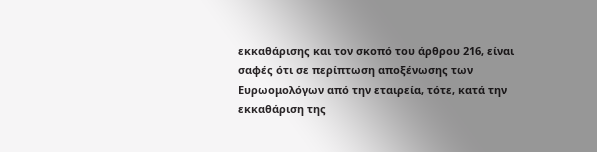εκκαθάρισης και τον σκοπό του άρθρου 216, είναι σαφές ότι σε περίπτωση αποξένωσης των Ευρωομολόγων από την εταιρεία, τότε, κατά την εκκαθάριση της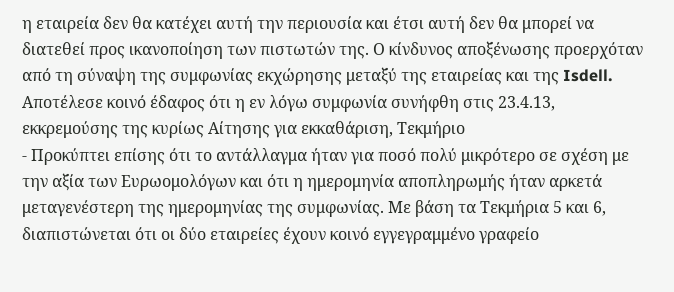η εταιρεία δεν θα κατέχει αυτή την περιουσία και έτσι αυτή δεν θα μπορεί να διατεθεί προς ικανοποίηση των πιστωτών της. Ο κίνδυνος αποξένωσης προερχόταν από τη σύναψη της συμφωνίας εκχώρησης μεταξύ της εταιρείας και της Isdell. Αποτέλεσε κοινό έδαφος ότι η εν λόγω συμφωνία συνήφθη στις 23.4.13, εκκρεμούσης της κυρίως Αίτησης για εκκαθάριση, Τεκμήριο
- Προκύπτει επίσης ότι το αντάλλαγμα ήταν για ποσό πολύ μικρότερο σε σχέση με την αξία των Ευρωομολόγων και ότι η ημερομηνία αποπληρωμής ήταν αρκετά μεταγενέστερη της ημερομηνίας της συμφωνίας. Με βάση τα Τεκμήρια 5 και 6, διαπιστώνεται ότι οι δύο εταιρείες έχουν κοινό εγγεγραμμένο γραφείο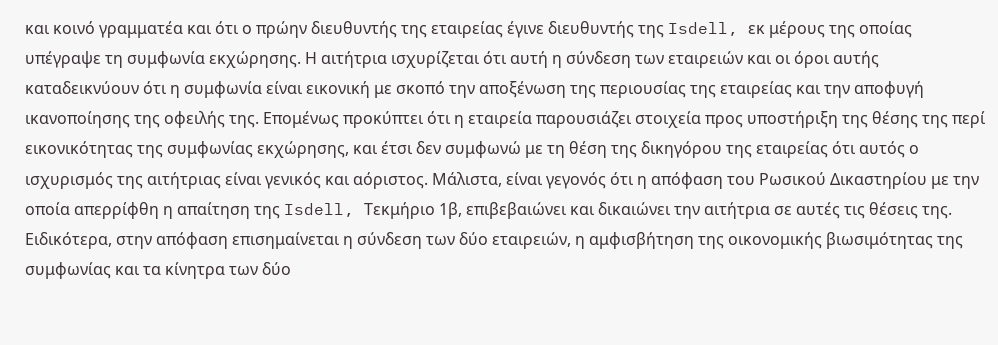και κοινό γραμματέα και ότι ο πρώην διευθυντής της εταιρείας έγινε διευθυντής της Isdell, εκ μέρους της οποίας υπέγραψε τη συμφωνία εκχώρησης. Η αιτήτρια ισχυρίζεται ότι αυτή η σύνδεση των εταιρειών και οι όροι αυτής καταδεικνύουν ότι η συμφωνία είναι εικονική με σκοπό την αποξένωση της περιουσίας της εταιρείας και την αποφυγή ικανοποίησης της οφειλής της. Επομένως προκύπτει ότι η εταιρεία παρουσιάζει στοιχεία προς υποστήριξη της θέσης της περί εικονικότητας της συμφωνίας εκχώρησης, και έτσι δεν συμφωνώ με τη θέση της δικηγόρου της εταιρείας ότι αυτός ο ισχυρισμός της αιτήτριας είναι γενικός και αόριστος. Μάλιστα, είναι γεγονός ότι η απόφαση του Ρωσικού Δικαστηρίου με την οποία απερρίφθη η απαίτηση της Isdell, Τεκμήριο 1β, επιβεβαιώνει και δικαιώνει την αιτήτρια σε αυτές τις θέσεις της. Ειδικότερα, στην απόφαση επισημαίνεται η σύνδεση των δύο εταιρειών, η αμφισβήτηση της οικονομικής βιωσιμότητας της συμφωνίας και τα κίνητρα των δύο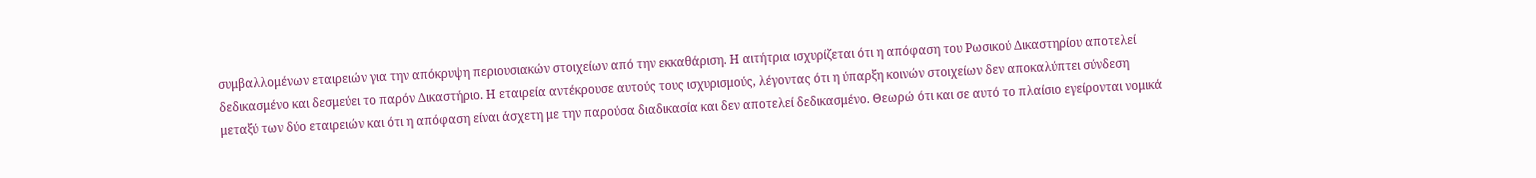συμβαλλομένων εταιρειών για την απόκρυψη περιουσιακών στοιχείων από την εκκαθάριση. Η αιτήτρια ισχυρίζεται ότι η απόφαση του Ρωσικού Δικαστηρίου αποτελεί δεδικασμένο και δεσμεύει το παρόν Δικαστήριο. Η εταιρεία αντέκρουσε αυτούς τους ισχυρισμούς, λέγοντας ότι η ύπαρξη κοινών στοιχείων δεν αποκαλύπτει σύνδεση μεταξύ των δύο εταιρειών και ότι η απόφαση είναι άσχετη με την παρούσα διαδικασία και δεν αποτελεί δεδικασμένο. Θεωρώ ότι και σε αυτό το πλαίσιο εγείρονται νομικά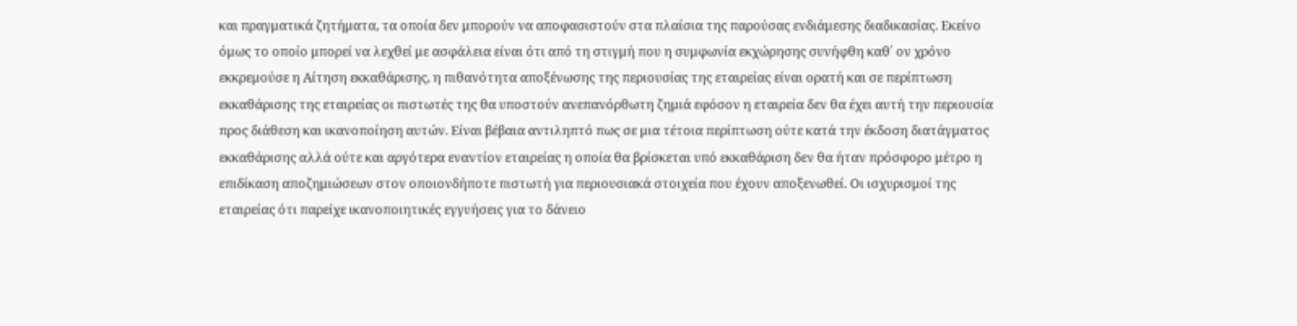και πραγματικά ζητήματα, τα οποία δεν μπορούν να αποφασιστούν στα πλαίσια της παρούσας ενδιάμεσης διαδικασίας. Εκείνο όμως το οποίο μπορεί να λεχθεί με ασφάλεια είναι ότι από τη στιγμή που η συμφωνία εκχώρησης συνήφθη καθ΄ ον χρόνο εκκρεμούσε η Αίτηση εκκαθάρισης, η πιθανότητα αποξένωσης της περιουσίας της εταιρείας είναι ορατή και σε περίπτωση εκκαθάρισης της εταιρείας οι πιστωτές της θα υποστούν ανεπανόρθωτη ζημιά εφόσον η εταιρεία δεν θα έχει αυτή την περιουσία προς διάθεση και ικανοποίηση αυτών. Είναι βέβαια αντιληπτό πως σε μια τέτοια περίπτωση ούτε κατά την έκδοση διατάγματος εκκαθάρισης αλλά ούτε και αργότερα εναντίον εταιρείας η οποία θα βρίσκεται υπό εκκαθάριση δεν θα ήταν πρόσφορο μέτρο η επιδίκαση αποζημιώσεων στον οποιονδήποτε πιστωτή για περιουσιακά στοιχεία που έχουν αποξενωθεί. Οι ισχυρισμοί της εταιρείας ότι παρείχε ικανοποιητικές εγγυήσεις για το δάνειο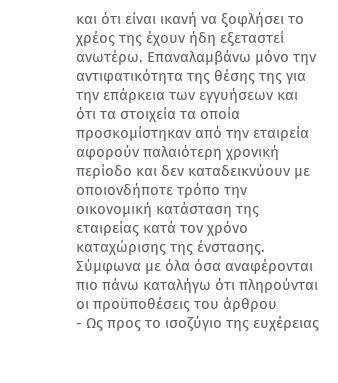και ότι είναι ικανή να ξοφλήσει το χρέος της έχουν ήδη εξεταστεί ανωτέρω. Επαναλαμβάνω μόνο την αντιφατικότητα της θέσης της για την επάρκεια των εγγυήσεων και ότι τα στοιχεία τα οποία προσκομίστηκαν από την εταιρεία αφορούν παλαιότερη χρονική περίοδο και δεν καταδεικνύουν με οποιονδήποτε τρόπο την οικονομική κατάσταση της εταιρείας κατά τον χρόνο καταχώρισης της ένστασης. Σύμφωνα με όλα όσα αναφέρονται πιο πάνω καταλήγω ότι πληρούνται οι προϋποθέσεις του άρθρου
- Ως προς το ισοζύγιο της ευχέρειας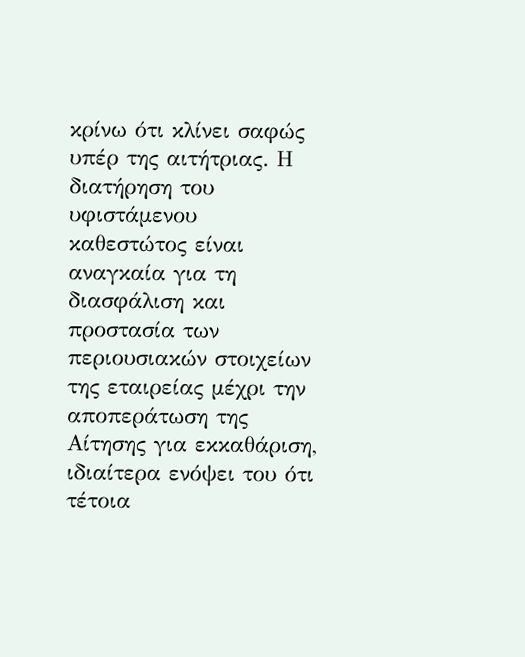κρίνω ότι κλίνει σαφώς υπέρ της αιτήτριας. Η διατήρηση του υφιστάμενου καθεστώτος είναι αναγκαία για τη διασφάλιση και προστασία των περιουσιακών στοιχείων της εταιρείας μέχρι την αποπεράτωση της Αίτησης για εκκαθάριση, ιδιαίτερα ενόψει του ότι τέτοια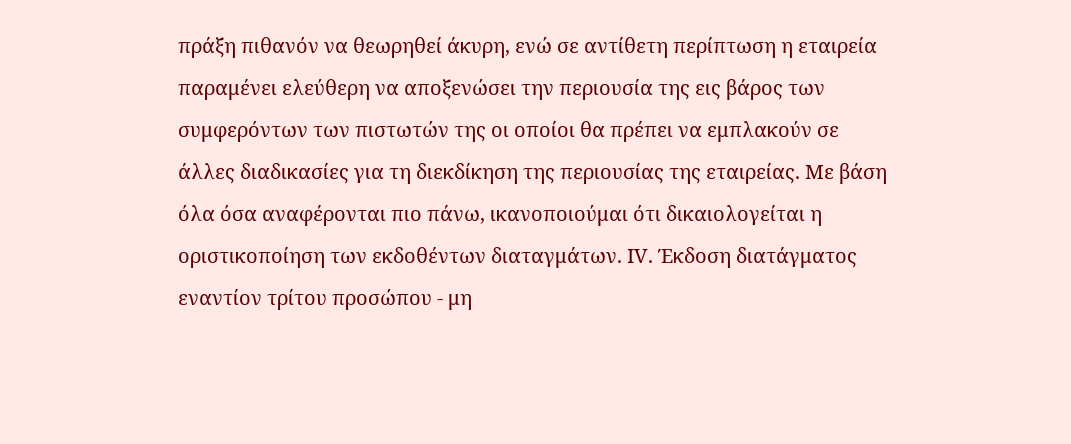πράξη πιθανόν να θεωρηθεί άκυρη, ενώ σε αντίθετη περίπτωση η εταιρεία παραμένει ελεύθερη να αποξενώσει την περιουσία της εις βάρος των συμφερόντων των πιστωτών της οι οποίοι θα πρέπει να εμπλακούν σε άλλες διαδικασίες για τη διεκδίκηση της περιουσίας της εταιρείας. Με βάση όλα όσα αναφέρονται πιο πάνω, ικανοποιούμαι ότι δικαιολογείται η οριστικοποίηση των εκδοθέντων διαταγμάτων. ΙV. Έκδοση διατάγματος εναντίον τρίτου προσώπου - μη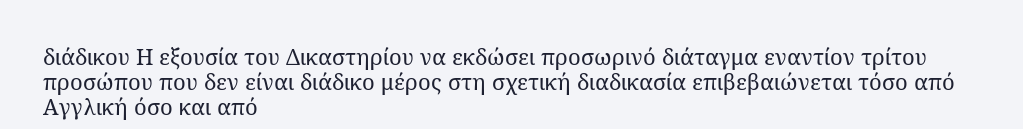διάδικου Η εξουσία του Δικαστηρίου να εκδώσει προσωρινό διάταγμα εναντίον τρίτου προσώπου που δεν είναι διάδικο μέρος στη σχετική διαδικασία επιβεβαιώνεται τόσο από Αγγλική όσο και από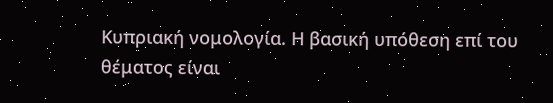Κυπριακή νομολογία. Η βασική υπόθεση επί του θέματος είναι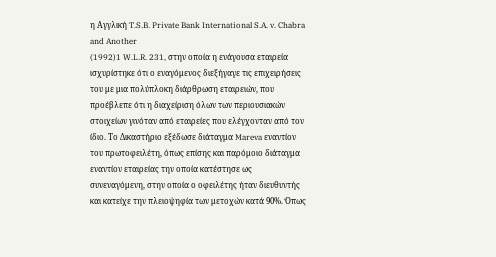η Αγγλική T.S.B. Private Bank International S.A. v. Chabra and Another
(1992)1 W.L.R. 231, στην οποία η ενάγουσα εταιρεία ισχυρίστηκε ότι ο εναγόμενος διεξήγαγε τις επιχειρήσεις του με μια πολύπλοκη διάρθρωση εταιρειών, που προέβλεπε ότι η διαχείριση όλων των περιουσιακών στοιχείων γινόταν από εταιρείες που ελέγχονταν από τον ίδιο. Το Δικαστήριο εξέδωσε διάταγμα Mareva εναντίον του πρωτοφειλέτη, όπως επίσης και παρόμοιο διάταγμα εναντίον εταιρείας την οποία κατέστησε ως συνεναγόμενη, στην οποία ο οφειλέτης ήταν διευθυντής και κατείχε την πλειοψηφία των μετοχών κατά 90%. Όπως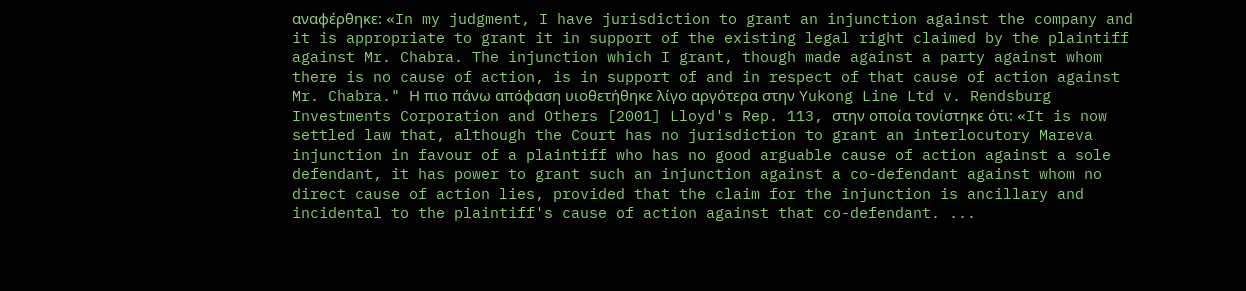αναφέρθηκε: «In my judgment, I have jurisdiction to grant an injunction against the company and it is appropriate to grant it in support of the existing legal right claimed by the plaintiff against Mr. Chabra. The injunction which I grant, though made against a party against whom there is no cause of action, is in support of and in respect of that cause of action against Mr. Chabra." Η πιο πάνω απόφαση υιοθετήθηκε λίγο αργότερα στην Yukong Line Ltd v. Rendsburg Investments Corporation and Others [2001] Lloyd's Rep. 113, στην οποία τονίστηκε ότι: «It is now settled law that, although the Court has no jurisdiction to grant an interlocutory Mareva injunction in favour of a plaintiff who has no good arguable cause of action against a sole defendant, it has power to grant such an injunction against a co-defendant against whom no direct cause of action lies, provided that the claim for the injunction is ancillary and incidental to the plaintiff's cause of action against that co-defendant. ...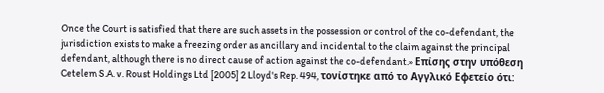Once the Court is satisfied that there are such assets in the possession or control of the co-defendant, the jurisdiction exists to make a freezing order as ancillary and incidental to the claim against the principal defendant, although there is no direct cause of action against the co-defendant.» Επίσης στην υπόθεση Cetelem S.A. v. Roust Holdings Ltd [2005] 2 Lloyd's Rep. 494, τονίστηκε από το Αγγλικό Εφετείο ότι: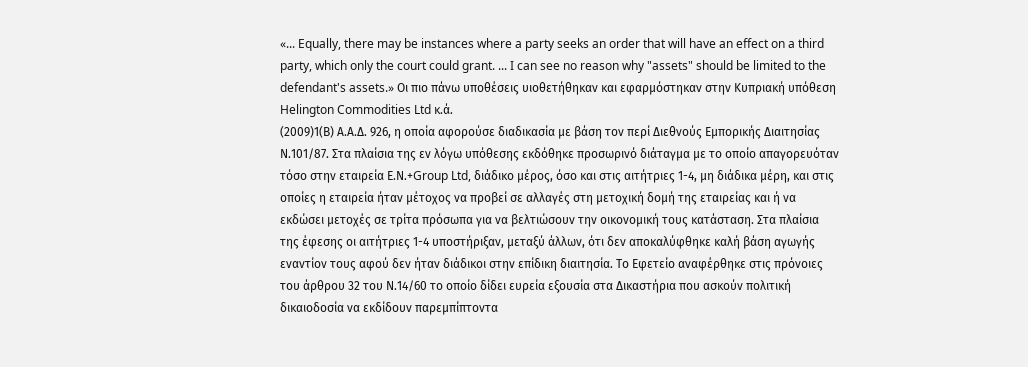«... Equally, there may be instances where a party seeks an order that will have an effect on a third party, which only the court could grant. ... I can see no reason why "assets" should be limited to the defendant's assets.» Οι πιο πάνω υποθέσεις υιοθετήθηκαν και εφαρμόστηκαν στην Κυπριακή υπόθεση Helington Commodities Ltd κ.ά.
(2009)1(Β) Α.Α.Δ. 926, η οποία αφορούσε διαδικασία με βάση τον περί Διεθνούς Εμπορικής Διαιτησίας Ν.101/87. Στα πλαίσια της εν λόγω υπόθεσης εκδόθηκε προσωρινό διάταγμα με το οποίο απαγορευόταν τόσο στην εταιρεία Ε.Ν.+Group Ltd, διάδικο μέρος, όσο και στις αιτήτριες 1-4, μη διάδικα μέρη, και στις οποίες η εταιρεία ήταν μέτοχος να προβεί σε αλλαγές στη μετοχική δομή της εταιρείας και ή να εκδώσει μετοχές σε τρίτα πρόσωπα για να βελτιώσουν την οικονομική τους κατάσταση. Στα πλαίσια της έφεσης οι αιτήτριες 1-4 υποστήριξαν, μεταξύ άλλων, ότι δεν αποκαλύφθηκε καλή βάση αγωγής εναντίον τους αφού δεν ήταν διάδικοι στην επίδικη διαιτησία. Το Εφετείο αναφέρθηκε στις πρόνοιες του άρθρου 32 του Ν.14/60 το οποίο δίδει ευρεία εξουσία στα Δικαστήρια που ασκούν πολιτική δικαιοδοσία να εκδίδουν παρεμπίπτοντα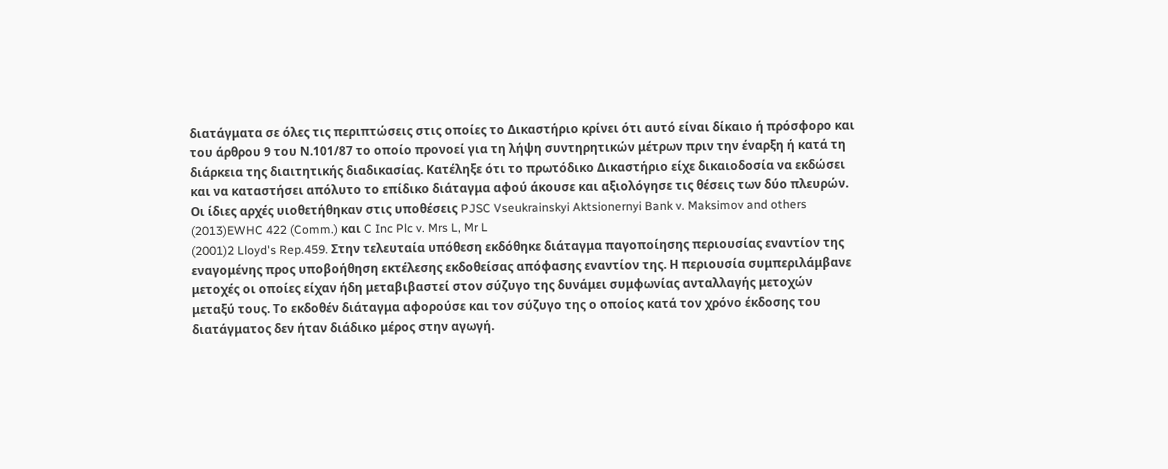διατάγματα σε όλες τις περιπτώσεις στις οποίες το Δικαστήριο κρίνει ότι αυτό είναι δίκαιο ή πρόσφορο και του άρθρου 9 του Ν.101/87 το οποίο προνοεί για τη λήψη συντηρητικών μέτρων πριν την έναρξη ή κατά τη διάρκεια της διαιτητικής διαδικασίας. Κατέληξε ότι το πρωτόδικο Δικαστήριο είχε δικαιοδοσία να εκδώσει και να καταστήσει απόλυτο το επίδικο διάταγμα αφού άκουσε και αξιολόγησε τις θέσεις των δύο πλευρών. Οι ίδιες αρχές υιοθετήθηκαν στις υποθέσεις PJSC Vseukrainskyi Aktsionernyi Bank v. Maksimov and others
(2013)EWHC 422 (Comm.) και C Inc Plc v. Mrs L, Mr L
(2001)2 Lloyd's Rep.459. Στην τελευταία υπόθεση εκδόθηκε διάταγμα παγοποίησης περιουσίας εναντίον της εναγομένης προς υποβοήθηση εκτέλεσης εκδοθείσας απόφασης εναντίον της. Η περιουσία συμπεριλάμβανε μετοχές οι οποίες είχαν ήδη μεταβιβαστεί στον σύζυγο της δυνάμει συμφωνίας ανταλλαγής μετοχών μεταξύ τους. Το εκδοθέν διάταγμα αφορούσε και τον σύζυγο της ο οποίος κατά τον χρόνο έκδοσης του διατάγματος δεν ήταν διάδικο μέρος στην αγωγή.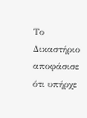Το Δικαστήριο αποφάσισε ότι υπήρχε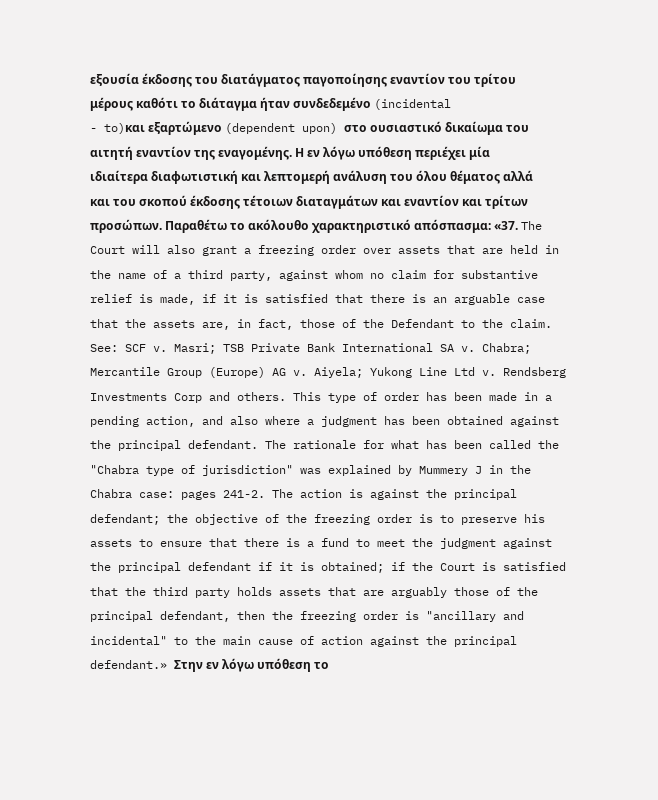εξουσία έκδοσης του διατάγματος παγοποίησης εναντίον του τρίτου μέρους καθότι το διάταγμα ήταν συνδεδεμένο (incidental
- to)και εξαρτώμενο (dependent upon) στο ουσιαστικό δικαίωμα του αιτητή εναντίον της εναγομένης. Η εν λόγω υπόθεση περιέχει μία ιδιαίτερα διαφωτιστική και λεπτομερή ανάλυση του όλου θέματος αλλά και του σκοπού έκδοσης τέτοιων διαταγμάτων και εναντίον και τρίτων προσώπων. Παραθέτω το ακόλουθο χαρακτηριστικό απόσπασμα: «37. The Court will also grant a freezing order over assets that are held in the name of a third party, against whom no claim for substantive relief is made, if it is satisfied that there is an arguable case that the assets are, in fact, those of the Defendant to the claim. See: SCF v. Masri; TSB Private Bank International SA v. Chabra; Mercantile Group (Europe) AG v. Aiyela; Yukong Line Ltd v. Rendsberg Investments Corp and others. This type of order has been made in a pending action, and also where a judgment has been obtained against the principal defendant. The rationale for what has been called the "Chabra type of jurisdiction" was explained by Mummery J in the Chabra case: pages 241-2. The action is against the principal defendant; the objective of the freezing order is to preserve his assets to ensure that there is a fund to meet the judgment against the principal defendant if it is obtained; if the Court is satisfied that the third party holds assets that are arguably those of the principal defendant, then the freezing order is "ancillary and incidental" to the main cause of action against the principal defendant.» Στην εν λόγω υπόθεση το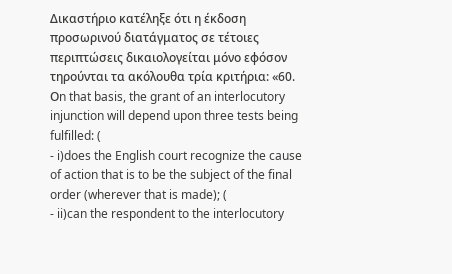Δικαστήριο κατέληξε ότι η έκδοση προσωρινού διατάγματος σε τέτοιες περιπτώσεις δικαιολογείται μόνο εφόσον τηρούνται τα ακόλουθα τρία κριτήρια: «60. Οn that basis, the grant of an interlocutory injunction will depend upon three tests being fulfilled: (
- i)does the English court recognize the cause of action that is to be the subject of the final order (wherever that is made); (
- ii)can the respondent to the interlocutory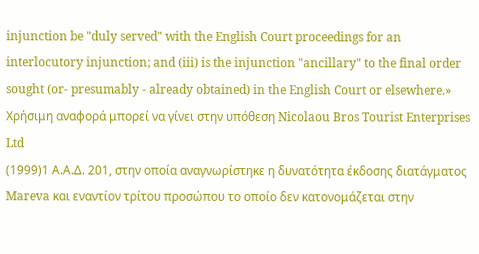injunction be "duly served" with the English Court proceedings for an interlocutory injunction; and (iii) is the injunction "ancillary" to the final order sought (or- presumably - already obtained) in the English Court or elsewhere.» Χρήσιμη αναφορά μπορεί να γίνει στην υπόθεση Nicolaou Bros Tourist Enterprises Ltd
(1999)1 Α.Α.Δ. 201, στην οποία αναγνωρίστηκε η δυνατότητα έκδοσης διατάγματος Mareva και εναντίον τρίτου προσώπου το οποίο δεν κατονομάζεται στην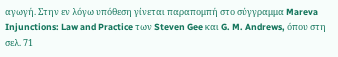αγωγή. Στην εν λόγω υπόθεση γίνεται παραπομπή στο σύγγραμμα Mareva Injunctions: Law and Practice των Steven Gee και G. M. Andrews, όπου στη σελ. 71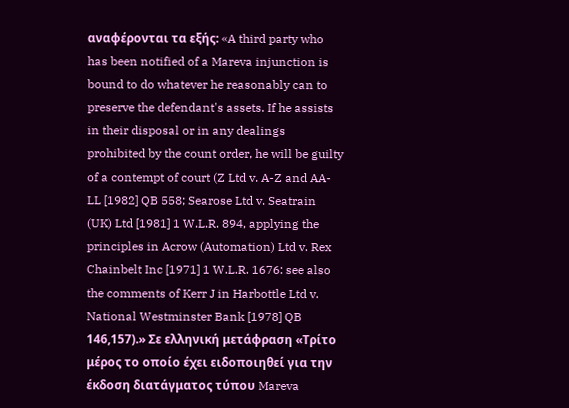αναφέρονται τα εξής: «A third party who has been notified of a Mareva injunction is bound to do whatever he reasonably can to preserve the defendant's assets. If he assists in their disposal or in any dealings prohibited by the count order, he will be guilty of a contempt of court (Z Ltd v. A-Z and AA-LL [1982] QB 558; Searose Ltd v. Seatrain (UK) Ltd [1981] 1 W.L.R. 894, applying the principles in Acrow (Automation) Ltd v. Rex Chainbelt Inc [1971] 1 W.L.R. 1676: see also the comments of Kerr J in Harbottle Ltd v. National Westminster Bank [1978] QB 146,157).» Σε ελληνική μετάφραση «Τρίτο μέρος το οποίο έχει ειδοποιηθεί για την έκδοση διατάγματος τύπου Mareva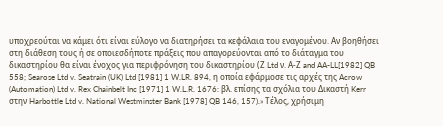υποχρεούται να κάμει ότι είναι εύλογο να διατηρήσει τα κεφάλαια του εναγομένου. Αν βοηθήσει στη διάθεση τους ή σε οποιεσδήποτε πράξεις που απαγορεύονται από το διάταγμα του δικαστηρίου θα είναι ένοχος για περιφρόνηση του δικαστηρίου (Ζ Ltd ν. Α-Ζ and AA-LL[1982] QB 558; Searose Ltd v. Seatrain (UK) Ltd [1981] 1 W.LR. 894, η οποία εφάρμοσε τις αρχές της Acrow (Automation) Ltd v. Rex Chainbelt Inc [1971] 1 W.L.R. 1676: βλ. επίσης τα σχόλια του Δικαστή Kerr στην Harbottle Ltd v. National Westminster Bank [1978] QB 146, 157).» Τέλος, χρήσιμη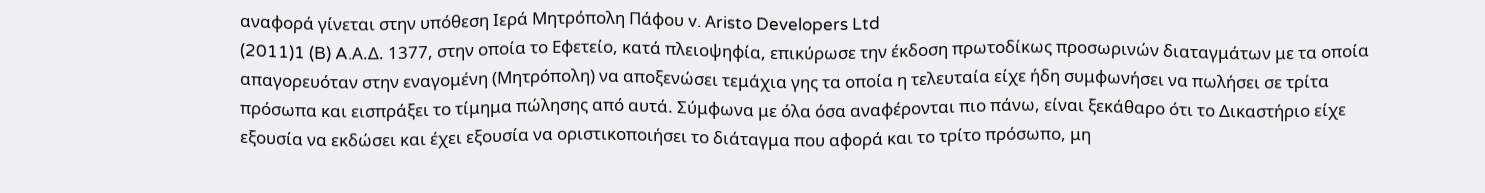αναφορά γίνεται στην υπόθεση Ιερά Μητρόπολη Πάφου v. Αristo Developers Ltd
(2011)1 (B) A.Α.Δ. 1377, στην οποία το Εφετείο, κατά πλειοψηφία, επικύρωσε την έκδοση πρωτοδίκως προσωρινών διαταγμάτων με τα οποία απαγορευόταν στην εναγομένη (Μητρόπολη) να αποξενώσει τεμάχια γης τα οποία η τελευταία είχε ήδη συμφωνήσει να πωλήσει σε τρίτα πρόσωπα και εισπράξει το τίμημα πώλησης από αυτά. Σύμφωνα με όλα όσα αναφέρονται πιο πάνω, είναι ξεκάθαρο ότι το Δικαστήριο είχε εξουσία να εκδώσει και έχει εξουσία να οριστικοποιήσει το διάταγμα που αφορά και το τρίτο πρόσωπο, μη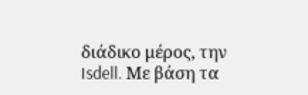διάδικο μέρος, την Isdell. Με βάση τα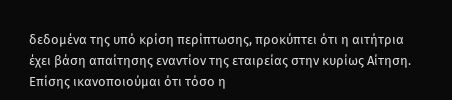δεδομένα της υπό κρίση περίπτωσης, προκύπτει ότι η αιτήτρια έχει βάση απαίτησης εναντίον της εταιρείας στην κυρίως Αίτηση. Επίσης ικανοποιούμαι ότι τόσο η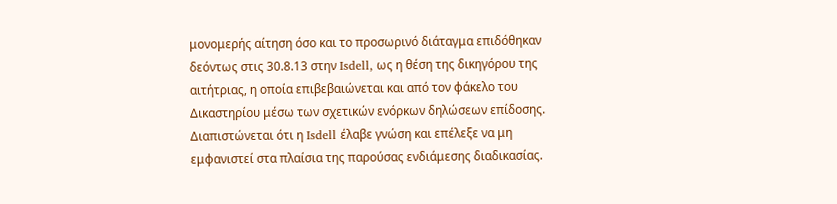μονομερής αίτηση όσο και το προσωρινό διάταγμα επιδόθηκαν δεόντως στις 30.8.13 στην Isdell, ως η θέση της δικηγόρου της αιτήτριας, η οποία επιβεβαιώνεται και από τον φάκελο του Δικαστηρίου μέσω των σχετικών ενόρκων δηλώσεων επίδοσης. Διαπιστώνεται ότι η Isdell έλαβε γνώση και επέλεξε να μη εμφανιστεί στα πλαίσια της παρούσας ενδιάμεσης διαδικασίας.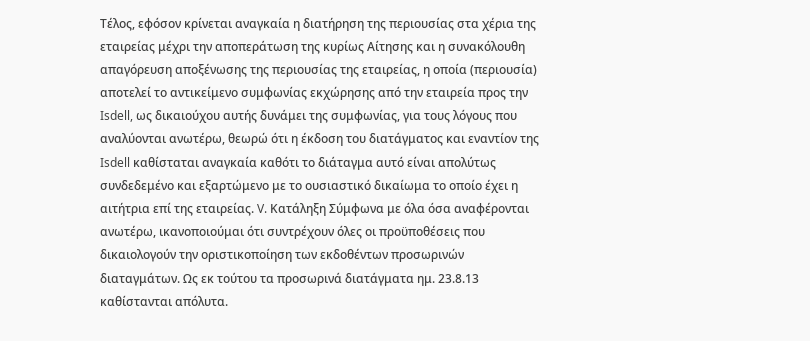Τέλος, εφόσον κρίνεται αναγκαία η διατήρηση της περιουσίας στα χέρια της εταιρείας μέχρι την αποπεράτωση της κυρίως Αίτησης και η συνακόλουθη απαγόρευση αποξένωσης της περιουσίας της εταιρείας, η οποία (περιουσία) αποτελεί το αντικείμενο συμφωνίας εκχώρησης από την εταιρεία προς την Isdell, ως δικαιούχου αυτής δυνάμει της συμφωνίας, για τους λόγους που αναλύονται ανωτέρω, θεωρώ ότι η έκδοση του διατάγματος και εναντίον της Isdell καθίσταται αναγκαία καθότι το διάταγμα αυτό είναι απολύτως συνδεδεμένο και εξαρτώμενο με το ουσιαστικό δικαίωμα το οποίο έχει η αιτήτρια επί της εταιρείας. V. Κατάληξη Σύμφωνα με όλα όσα αναφέρονται ανωτέρω, ικανοποιούμαι ότι συντρέχουν όλες οι προϋποθέσεις που δικαιολογούν την οριστικοποίηση των εκδοθέντων προσωρινών διαταγμάτων. Ως εκ τούτου τα προσωρινά διατάγματα ημ. 23.8.13 καθίστανται απόλυτα.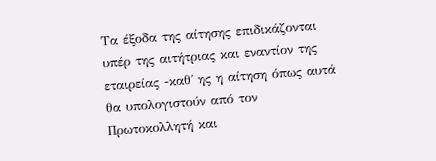Τα έξοδα της αίτησης επιδικάζονται υπέρ της αιτήτριας και εναντίον της εταιρείας -καθ΄ ης η αίτηση όπως αυτά θα υπολογιστούν από τον Πρωτοκολλητή και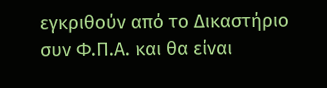εγκριθούν από το Δικαστήριο συν Φ.Π.Α. και θα είναι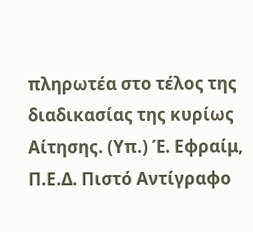πληρωτέα στο τέλος της διαδικασίας της κυρίως Αίτησης. (Υπ.) Έ. Εφραίμ, Π.Ε.Δ. Πιστό Αντίγραφο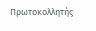Πρωτοκολλητής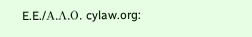E.E./Α.Λ.Ο. cylaw.org: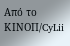Από το ΚΙΝOΠ/CyLii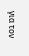για τον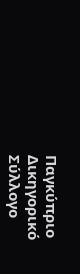Παγκύπριο Δικηγορικό Σύλλογο